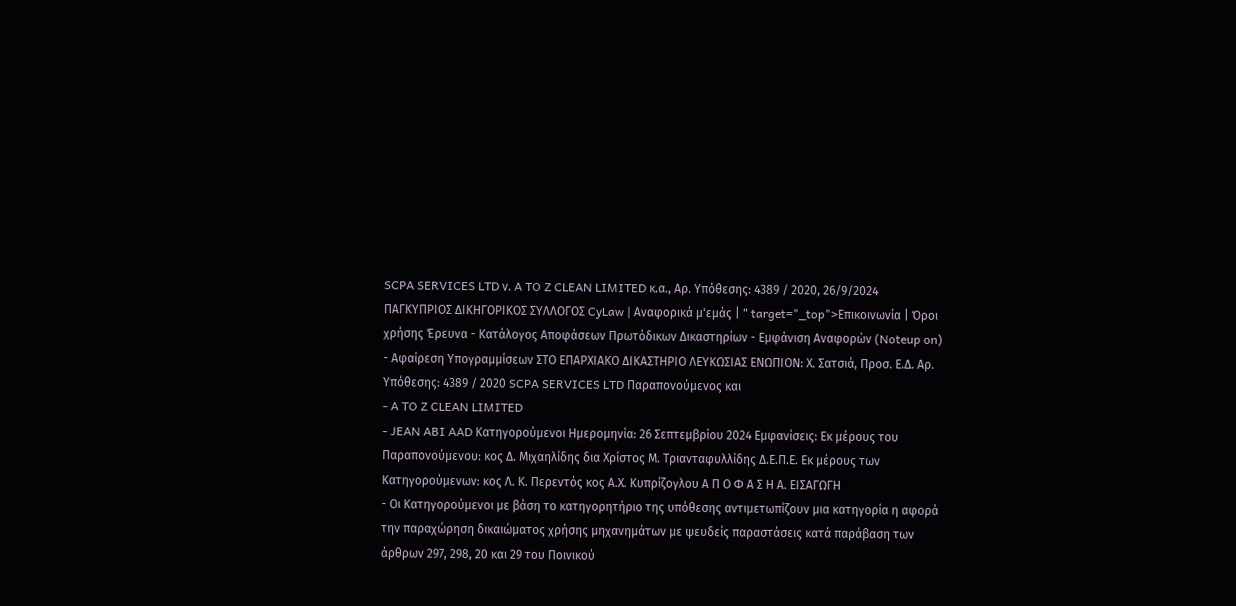SCPA SERVICES LTD ν. A TO Z CLEAN LIMITED κ.α., Αρ. Υπόθεσης: 4389 / 2020, 26/9/2024 ΠΑΓΚΥΠΡΙΟΣ ΔΙΚΗΓΟΡΙΚΟΣ ΣΥΛΛΟΓΟΣ CyLaw | Αναφορικά μ'εμάς | " target="_top">Επικοινωνία | Όροι χρήσης Έρευνα - Κατάλογος Αποφάσεων Πρωτόδικων Δικαστηρίων - Εμφάνιση Αναφορών (Noteup on) - Αφαίρεση Υπογραμμίσεων ΣΤΟ ΕΠΑΡΧΙΑΚΟ ΔΙΚΑΣΤΗΡΙΟ ΛΕΥΚΩΣΙΑΣ ΕΝΩΠΙΟΝ: Χ. Σατσιά, Προσ. Ε.Δ. Αρ. Υπόθεσης: 4389 / 2020 SCPA SERVICES LTD Παραπονούμενος και
- A TO Z CLEAN LIMITED
- JEAN ABI AAD Κατηγορούμενοι Ημερομηνία: 26 Σεπτεμβρίου 2024 Εμφανίσεις: Εκ μέρους του Παραπονούμενου: κος Δ. Μιχαηλίδης δια Χρίστος Μ. Τριανταφυλλίδης Δ.Ε.Π.Ε. Εκ μέρους των Κατηγορούμενων: κος Λ. Κ. Περεντός κος Α.Χ. Κυπρίζογλου Α Π Ο Φ Α Σ Η Α. ΕΙΣΑΓΩΓΗ
- Οι Κατηγορούμενοι με βάση το κατηγορητήριο της υπόθεσης αντιμετωπίζουν μια κατηγορία η αφορά την παραχώρηση δικαιώματος χρήσης μηχανημάτων με ψευδείς παραστάσεις κατά παράβαση των άρθρων 297, 298, 20 και 29 του Ποινικού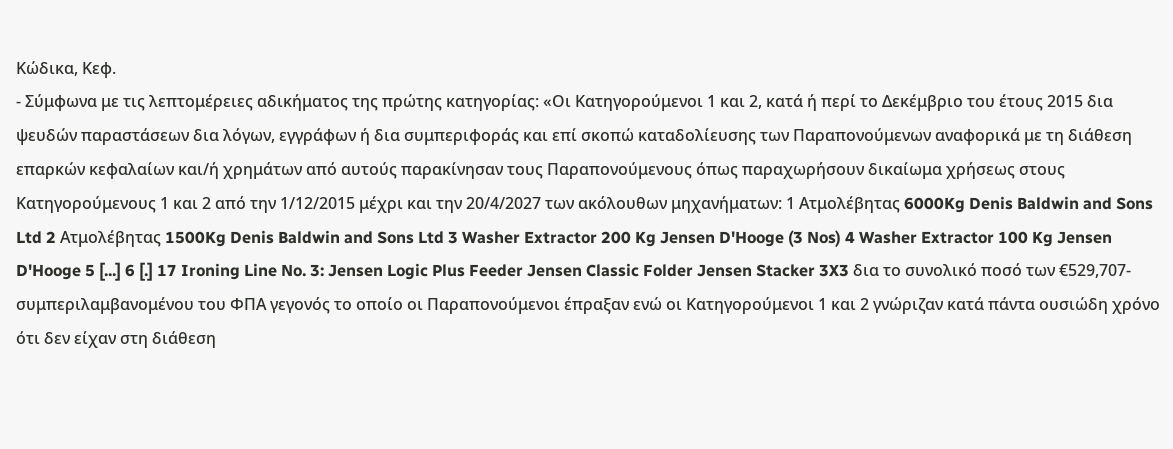Κώδικα, Κεφ.
- Σύμφωνα με τις λεπτομέρειες αδικήματος της πρώτης κατηγορίας: «Οι Κατηγορούμενοι 1 και 2, κατά ή περί το Δεκέμβριο του έτους 2015 δια ψευδών παραστάσεων δια λόγων, εγγράφων ή δια συμπεριφοράς και επί σκοπώ καταδολίευσης των Παραπονούμενων αναφορικά με τη διάθεση επαρκών κεφαλαίων και/ή χρημάτων από αυτούς παρακίνησαν τους Παραπονούμενους όπως παραχωρήσουν δικαίωμα χρήσεως στους Κατηγορούμενους 1 και 2 από την 1/12/2015 μέχρι και την 20/4/2027 των ακόλουθων μηχανήματων: 1 Ατμολέβητας 6000Kg Denis Baldwin and Sons Ltd 2 Ατμολέβητας 1500Kg Denis Baldwin and Sons Ltd 3 Washer Extractor 200 Kg Jensen D'Hooge (3 Nos) 4 Washer Extractor 100 Kg Jensen D'Hooge 5 [...] 6 [.] 17 Ironing Line No. 3: Jensen Logic Plus Feeder Jensen Classic Folder Jensen Stacker 3X3 δια το συνολικό ποσό των €529,707- συμπεριλαμβανομένου του ΦΠΑ γεγονός το οποίο οι Παραπονούμενοι έπραξαν ενώ οι Κατηγορούμενοι 1 και 2 γνώριζαν κατά πάντα ουσιώδη χρόνο ότι δεν είχαν στη διάθεση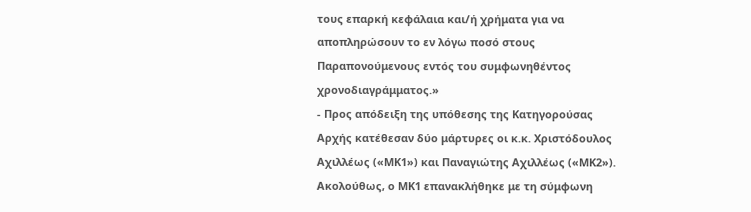τους επαρκή κεφάλαια και/ή χρήματα για να αποπληρώσουν το εν λόγω ποσό στους Παραπονούμενους εντός του συμφωνηθέντος χρονοδιαγράμματος.»
- Προς απόδειξη της υπόθεσης της Κατηγορούσας Αρχής κατέθεσαν δύο μάρτυρες οι κ.κ. Χριστόδουλος Αχιλλέως («ΜΚ1») και Παναγιώτης Αχιλλέως («ΜΚ2»). Ακολούθως, ο ΜΚ1 επανακλήθηκε με τη σύμφωνη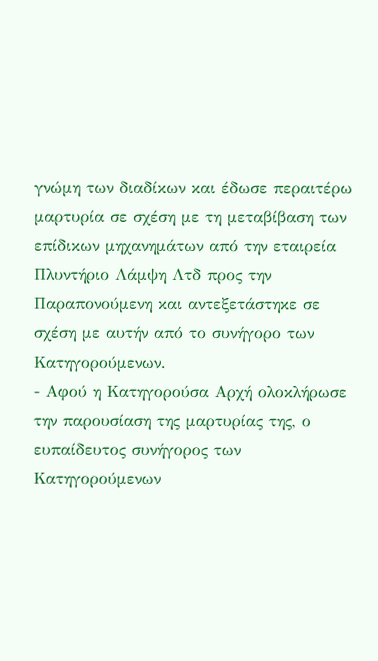γνώμη των διαδίκων και έδωσε περαιτέρω μαρτυρία σε σχέση με τη μεταβίβαση των επίδικων μηχανημάτων από την εταιρεία Πλυντήριο Λάμψη Λτδ προς την Παραπονούμενη και αντεξετάστηκε σε σχέση με αυτήν από το συνήγορο των Κατηγορούμενων.
- Αφού η Κατηγορούσα Αρχή ολοκλήρωσε την παρουσίαση της μαρτυρίας της, ο ευπαίδευτος συνήγορος των Κατηγορούμενων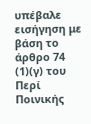υπέβαλε εισήγηση με βάση το άρθρο 74
(1)(γ) του Περί Ποινικής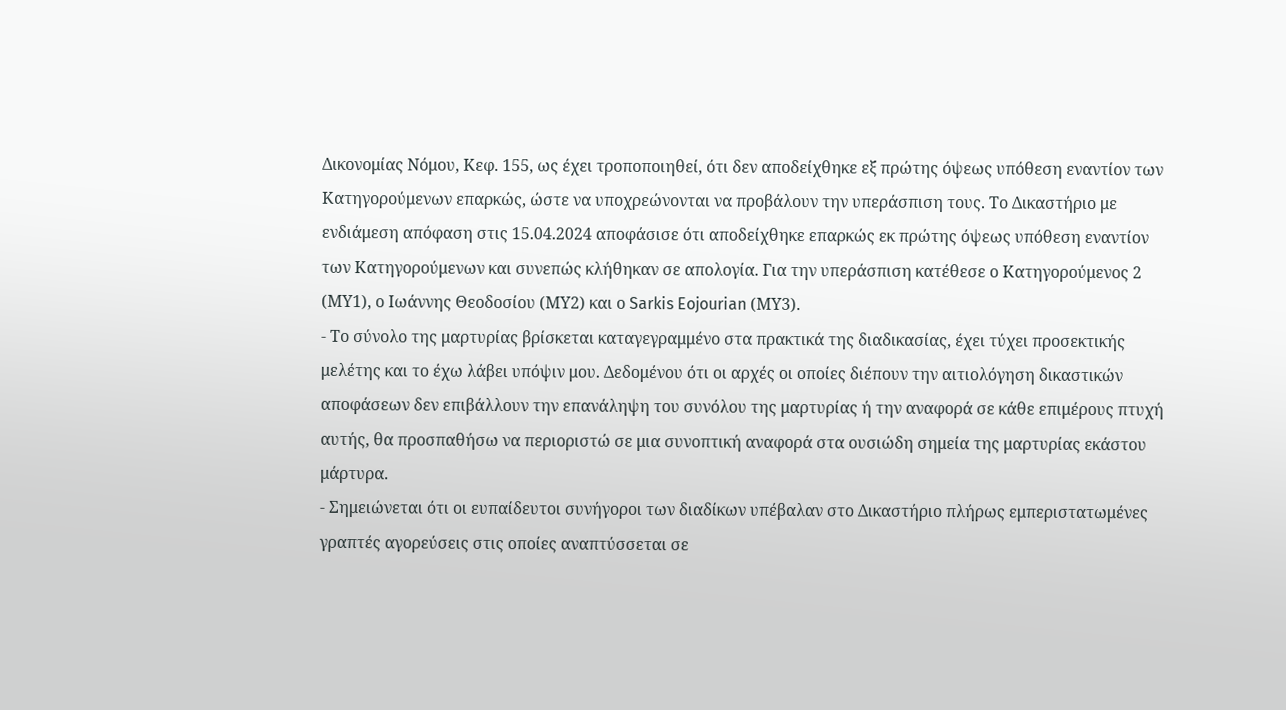Δικονομίας Νόμου, Κεφ. 155, ως έχει τροποποιηθεί, ότι δεν αποδείχθηκε εξ πρώτης όψεως υπόθεση εναντίον των Κατηγορούμενων επαρκώς, ώστε να υποχρεώνονται να προβάλουν την υπεράσπιση τους. Το Δικαστήριο με ενδιάμεση απόφαση στις 15.04.2024 αποφάσισε ότι αποδείχθηκε επαρκώς εκ πρώτης όψεως υπόθεση εναντίον των Κατηγορούμενων και συνεπώς κλήθηκαν σε απολογία. Για την υπεράσπιση κατέθεσε ο Κατηγορούμενος 2 (ΜΥ1), ο Ιωάννης Θεοδοσίου (ΜΥ2) και ο Sarkis Eojourian (ΜΥ3).
- Το σύνολο της μαρτυρίας βρίσκεται καταγεγραμμένο στα πρακτικά της διαδικασίας, έχει τύχει προσεκτικής μελέτης και το έχω λάβει υπόψιν μου. Δεδομένου ότι οι αρχές οι οποίες διέπουν την αιτιολόγηση δικαστικών αποφάσεων δεν επιβάλλουν την επανάληψη του συνόλου της μαρτυρίας ή την αναφορά σε κάθε επιμέρους πτυχή αυτής, θα προσπαθήσω να περιοριστώ σε μια συνοπτική αναφορά στα ουσιώδη σημεία της μαρτυρίας εκάστου μάρτυρα.
- Σημειώνεται ότι οι ευπαίδευτοι συνήγοροι των διαδίκων υπέβαλαν στο Δικαστήριο πλήρως εμπεριστατωμένες γραπτές αγορεύσεις στις οποίες αναπτύσσεται σε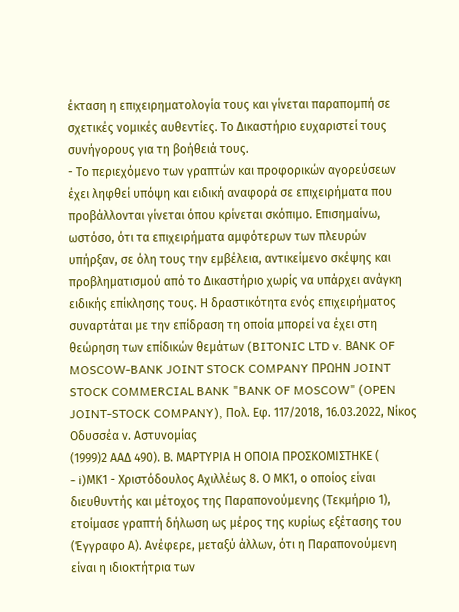έκταση η επιχειρηματολογία τους και γίνεται παραπομπή σε σχετικές νομικές αυθεντίες. Το Δικαστήριο ευχαριστεί τους συνήγορους για τη βοήθειά τους.
- Το περιεχόμενο των γραπτών και προφορικών αγορεύσεων έχει ληφθεί υπόψη και ειδική αναφορά σε επιχειρήματα που προβάλλονται γίνεται όπου κρίνεται σκόπιμο. Επισημαίνω, ωστόσο, ότι τα επιχειρήματα αμφότερων των πλευρών υπήρξαν, σε όλη τους την εμβέλεια, αντικείμενο σκέψης και προβληματισμού από το Δικαστήριο χωρίς να υπάρχει ανάγκη ειδικής επίκλησης τους. Η δραστικότητα ενός επιχειρήματος συναρτάται με την επίδραση τη οποία μπορεί να έχει στη θεώρηση των επίδικών θεμάτων (BITONIC LTD v. BΑNK OF MOSCOW-BANK JOINT STOCK COMPANY ΠΡΩΗΝ JOINT STOCK COMMERCIAL BANK "BANK OF MOSCOW" (OPEN JOINT-STOCK COMPANY), Πολ. Εφ. 117/2018, 16.03.2022, Νίκος Οδυσσέα ν. Αστυνομίας
(1999)2 ΑΑΔ 490). Β. ΜΑΡΤΥΡΙΑ Η ΟΠΟΙΑ ΠΡΟΣΚΟΜΙΣΤΗΚΕ (
- i)ΜΚ1 - Χριστόδουλος Αχιλλέως 8. Ο ΜΚ1, ο οποίος είναι διευθυντής και μέτοχος της Παραπονούμενης (Τεκμήριο 1), ετοίμασε γραπτή δήλωση ως μέρος της κυρίως εξέτασης του (Έγγραφο Α). Ανέφερε, μεταξύ άλλων, ότι η Παραπονούμενη είναι η ιδιοκτήτρια των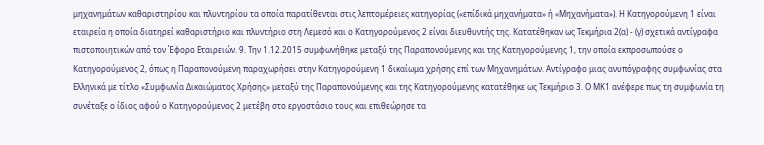μηχανημάτων καθαριστηρίου και πλυντηρίου τα οποία παρατίθενται στις λεπτομέρειες κατηγορίας («επίδικά μηχανήματα» ή «Μηχανήματα»). Η Κατηγορούμενη 1 είναι εταιρεία η οποία διατηρεί καθαριστήριο και πλυντήριο στη Λεμεσό και ο Κατηγορούμενος 2 είναι διευθυντής της. Κατατέθηκαν ως Τεκμήρια 2(α) - (γ) σχετικά αντίγραφα πιστοποιητικών από τον Έφορο Εταιρειών. 9. Την 1.12.2015 συμφωνήθηκε μεταξύ της Παραπονούμενης και της Κατηγορούμενης 1, την οποία εκπροσωπούσε ο Κατηγορούμενος 2, όπως η Παραπονούμενη παραχωρήσει στην Κατηγορούμενη 1 δικαίωμα χρήσης επί των Μηχανημάτων. Αντίγραφο μιας ανυπόγραφης συμφωνίας στα Ελληνικά με τίτλο «Συμφωνία Δικαιώματος Χρήσης» μεταξύ της Παραπονούμενης και της Κατηγορούμενης κατατέθηκε ως Τεκμήριο 3. Ο ΜΚ1 ανέφερε πως τη συμφωνία τη συνέταξε ο ίδιος αφού ο Κατηγορούμενος 2 μετέβη στο εργοστάσιο τους και επιθεώρησε τα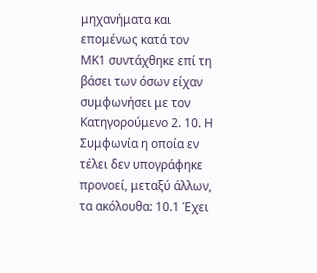μηχανήματα και επομένως κατά τον ΜΚ1 συντάχθηκε επί τη βάσει των όσων είχαν συμφωνήσει με τον Κατηγορούμενο 2. 10. Η Συμφωνία η οποία εν τέλει δεν υπογράφηκε προνοεί, μεταξύ άλλων, τα ακόλουθα: 10.1 Έχει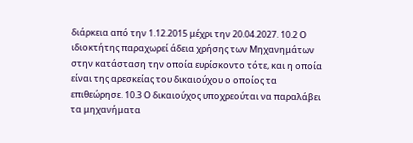διάρκεια από την 1.12.2015 μέχρι την 20.04.2027. 10.2 Ο ιδιοκτήτης παραχωρεί άδεια χρήσης των Μηχανημάτων στην κατάσταση την οποία ευρίσκοντο τότε, και η οποία είναι της αρεσκείας του δικαιούχου ο οποίος τα επιθεώρησε. 10.3 Ο δικαιούχος υποχρεούται να παραλάβει τα μηχανήματα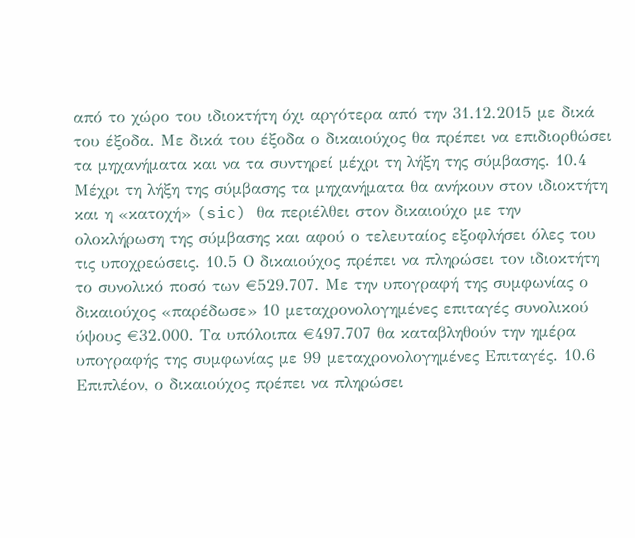από το χώρο του ιδιοκτήτη όχι αργότερα από την 31.12.2015 με δικά του έξοδα. Με δικά του έξοδα ο δικαιούχος θα πρέπει να επιδιορθώσει τα μηχανήματα και να τα συντηρεί μέχρι τη λήξη της σύμβασης. 10.4 Μέχρι τη λήξη της σύμβασης τα μηχανήματα θα ανήκουν στον ιδιοκτήτη και η «κατοχή» (sic) θα περιέλθει στον δικαιούχο με την ολοκλήρωση της σύμβασης και αφού ο τελευταίος εξοφλήσει όλες του τις υποχρεώσεις. 10.5 Ο δικαιούχος πρέπει να πληρώσει τον ιδιοκτήτη το συνολικό ποσό των €529.707. Με την υπογραφή της συμφωνίας ο δικαιούχος «παρέδωσε» 10 μεταχρονολογημένες επιταγές συνολικού ύψους €32.000. Τα υπόλοιπα €497.707 θα καταβληθούν την ημέρα υπογραφής της συμφωνίας με 99 μεταχρονολογημένες Επιταγές. 10.6 Επιπλέον, ο δικαιούχος πρέπει να πληρώσει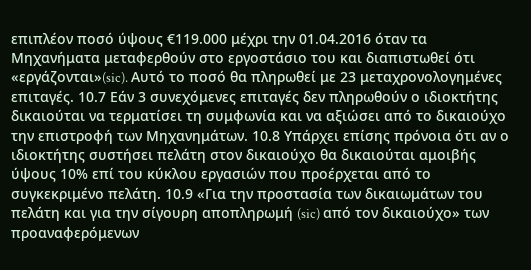επιπλέον ποσό ύψους €119.000 μέχρι την 01.04.2016 όταν τα Μηχανήματα μεταφερθούν στο εργοστάσιο του και διαπιστωθεί ότι «εργάζονται»(sic). Αυτό το ποσό θα πληρωθεί με 23 μεταχρονολογημένες επιταγές. 10.7 Εάν 3 συνεχόμενες επιταγές δεν πληρωθούν ο ιδιοκτήτης δικαιούται να τερματίσει τη συμφωνία και να αξιώσει από το δικαιούχο την επιστροφή των Μηχανημάτων. 10.8 Υπάρχει επίσης πρόνοια ότι αν ο ιδιοκτήτης συστήσει πελάτη στον δικαιούχο θα δικαιούται αμοιβής ύψους 10% επί του κύκλου εργασιών που προέρχεται από το συγκεκριμένο πελάτη. 10.9 «Για την προστασία των δικαιωμάτων του πελάτη και για την σίγουρη αποπληρωμή (sic) από τον δικαιούχο» των προαναφερόμενων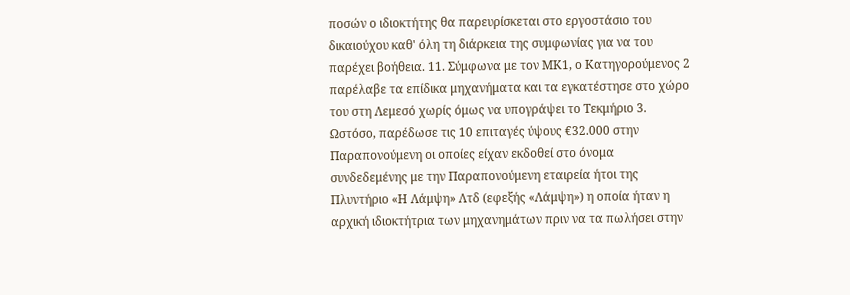ποσών ο ιδιοκτήτης θα παρευρίσκεται στο εργοστάσιο του δικαιούχου καθ' όλη τη διάρκεια της συμφωνίας για να του παρέχει βοήθεια. 11. Σύμφωνα με τον ΜΚ1, ο Κατηγορούμενος 2 παρέλαβε τα επίδικα μηχανήματα και τα εγκατέστησε στο χώρο του στη Λεμεσό χωρίς όμως να υπογράψει το Τεκμήριο 3. Ωστόσο, παρέδωσε τις 10 επιταγές ύψους €32.000 στην Παραπονούμενη οι οποίες είχαν εκδοθεί στο όνομα συνδεδεμένης με την Παραπονούμενη εταιρεία ήτοι της Πλυντήριο «Η Λάμψη» Λτδ (εφεξής «Λάμψη») η οποία ήταν η αρχική ιδιοκτήτρια των μηχανημάτων πριν να τα πωλήσει στην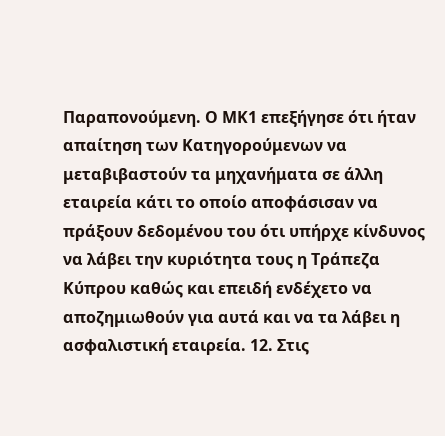Παραπονούμενη. Ο ΜΚ1 επεξήγησε ότι ήταν απαίτηση των Κατηγορούμενων να μεταβιβαστούν τα μηχανήματα σε άλλη εταιρεία κάτι το οποίο αποφάσισαν να πράξουν δεδομένου του ότι υπήρχε κίνδυνος να λάβει την κυριότητα τους η Τράπεζα Κύπρου καθώς και επειδή ενδέχετο να αποζημιωθούν για αυτά και να τα λάβει η ασφαλιστική εταιρεία. 12. Στις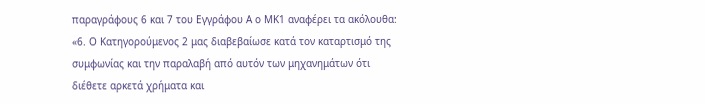παραγράφους 6 και 7 του Εγγράφου Α ο ΜΚ1 αναφέρει τα ακόλουθα: «6. Ο Κατηγορούμενος 2 μας διαβεβαίωσε κατά τον καταρτισμό της συμφωνίας και την παραλαβή από αυτόν των μηχανημάτων ότι διέθετε αρκετά χρήματα και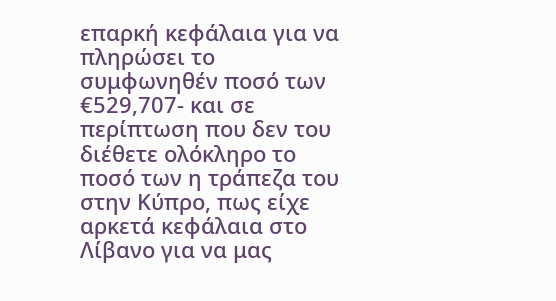επαρκή κεφάλαια για να πληρώσει το συμφωνηθέν ποσό των €529,707- και σε περίπτωση που δεν του διέθετε ολόκληρο το ποσό των η τράπεζα του στην Κύπρο, πως είχε αρκετά κεφάλαια στο Λίβανο για να μας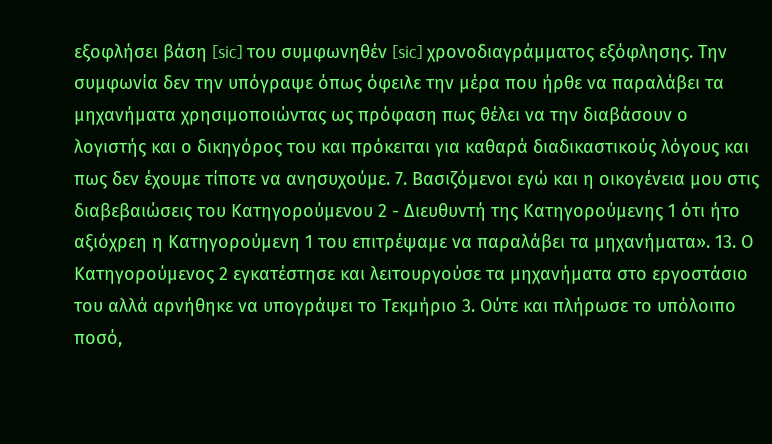εξοφλήσει βάση [sic] του συμφωνηθέν [sic] χρονοδιαγράμματος εξόφλησης. Την συμφωνία δεν την υπόγραψε όπως όφειλε την μέρα που ήρθε να παραλάβει τα μηχανήματα χρησιμοποιώντας ως πρόφαση πως θέλει να την διαβάσουν ο λογιστής και ο δικηγόρος του και πρόκειται για καθαρά διαδικαστικούς λόγους και πως δεν έχουμε τίποτε να ανησυχούμε. 7. Βασιζόμενοι εγώ και η οικογένεια μου στις διαβεβαιώσεις του Κατηγορούμενου 2 - Διευθυντή της Κατηγορούμενης 1 ότι ήτο αξιόχρεη η Κατηγορούμενη 1 του επιτρέψαμε να παραλάβει τα μηχανήματα». 13. Ο Κατηγορούμενος 2 εγκατέστησε και λειτουργούσε τα μηχανήματα στο εργοστάσιο του αλλά αρνήθηκε να υπογράψει το Τεκμήριο 3. Ούτε και πλήρωσε το υπόλοιπο ποσό,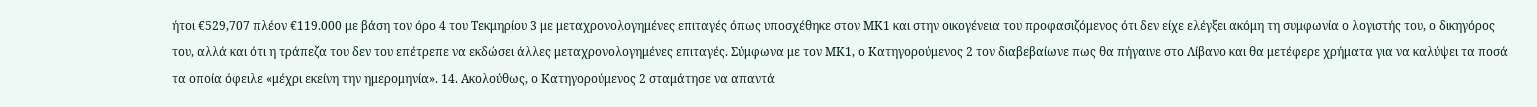ήτοι €529,707 πλέον €119.000 με βάση τον όρο 4 του Τεκμηρίου 3 με μεταχρονολογημένες επιταγές όπως υποσχέθηκε στον ΜΚ1 και στην οικογένεια του προφασιζόμενος ότι δεν είχε ελέγξει ακόμη τη συμφωνία ο λογιστής του, ο δικηγόρος του, αλλά και ότι η τράπεζα του δεν του επέτρεπε να εκδώσει άλλες μεταχρονολογημένες επιταγές. Σύμφωνα με τον ΜΚ1, ο Κατηγορούμενος 2 τον διαβεβαίωνε πως θα πήγαινε στο Λίβανο και θα μετέφερε χρήματα για να καλύψει τα ποσά τα οποία όφειλε «μέχρι εκείνη την ημερομηνία». 14. Ακολούθως, ο Κατηγορούμενος 2 σταμάτησε να απαντά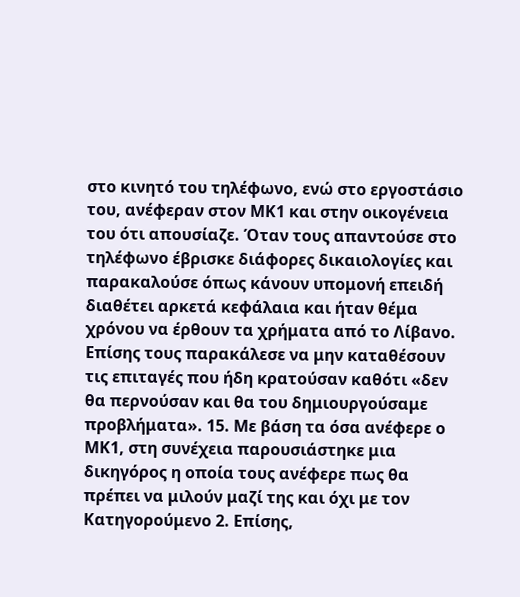στο κινητό του τηλέφωνο, ενώ στο εργοστάσιο του, ανέφεραν στον ΜΚ1 και στην οικογένεια του ότι απουσίαζε. Όταν τους απαντούσε στο τηλέφωνο έβρισκε διάφορες δικαιολογίες και παρακαλούσε όπως κάνουν υπομονή επειδή διαθέτει αρκετά κεφάλαια και ήταν θέμα χρόνου να έρθουν τα χρήματα από το Λίβανο. Επίσης τους παρακάλεσε να μην καταθέσουν τις επιταγές που ήδη κρατούσαν καθότι «δεν θα περνούσαν και θα του δημιουργούσαμε προβλήματα». 15. Με βάση τα όσα ανέφερε ο ΜΚ1, στη συνέχεια παρουσιάστηκε μια δικηγόρος η οποία τους ανέφερε πως θα πρέπει να μιλούν μαζί της και όχι με τον Κατηγορούμενο 2. Επίσης,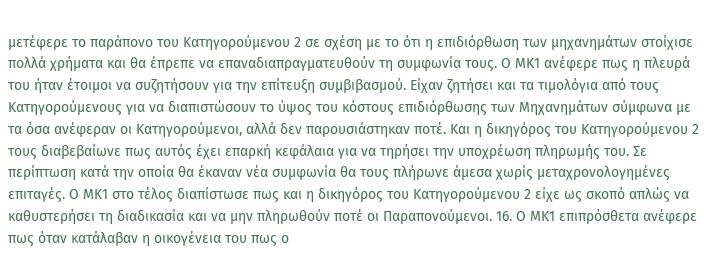μετέφερε το παράπονο του Κατηγορούμενου 2 σε σχέση με το ότι η επιδιόρθωση των μηχανημάτων στοίχισε πολλά χρήματα και θα έπρεπε να επαναδιαπραγματευθούν τη συμφωνία τους. Ο ΜΚ1 ανέφερε πως η πλευρά του ήταν έτοιμοι να συζητήσουν για την επίτευξη συμβιβασμού. Είχαν ζητήσει και τα τιμολόγια από τους Κατηγορούμενους για να διαπιστώσουν το ύψος του κόστους επιδιόρθωσης των Μηχανημάτων σύμφωνα με τα όσα ανέφεραν οι Κατηγορούμενοι, αλλά δεν παρουσιάστηκαν ποτέ. Και η δικηγόρος του Κατηγορούμενου 2 τους διαβεβαίωνε πως αυτός έχει επαρκή κεφάλαια για να τηρήσει την υποχρέωση πληρωμής του. Σε περίπτωση κατά την οποία θα έκαναν νέα συμφωνία θα τους πλήρωνε άμεσα χωρίς μεταχρονολογημένες επιταγές. Ο ΜΚ1 στο τέλος διαπίστωσε πως και η δικηγόρος του Κατηγορούμενου 2 είχε ως σκοπό απλώς να καθυστερήσει τη διαδικασία και να μην πληρωθούν ποτέ οι Παραπονούμενοι. 16. Ο ΜΚ1 επιπρόσθετα ανέφερε πως όταν κατάλαβαν η οικογένεια του πως ο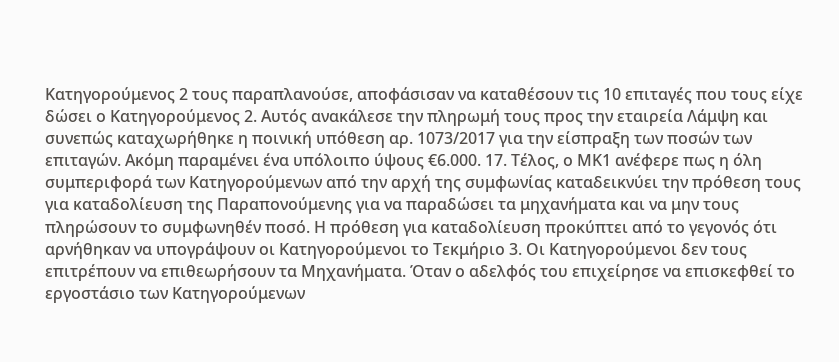Κατηγορούμενος 2 τους παραπλανούσε, αποφάσισαν να καταθέσουν τις 10 επιταγές που τους είχε δώσει ο Κατηγορούμενος 2. Αυτός ανακάλεσε την πληρωμή τους προς την εταιρεία Λάμψη και συνεπώς καταχωρήθηκε η ποινική υπόθεση αρ. 1073/2017 για την είσπραξη των ποσών των επιταγών. Ακόμη παραμένει ένα υπόλοιπο ύψους €6.000. 17. Τέλος, ο ΜΚ1 ανέφερε πως η όλη συμπεριφορά των Κατηγορούμενων από την αρχή της συμφωνίας καταδεικνύει την πρόθεση τους για καταδολίευση της Παραπονούμενης για να παραδώσει τα μηχανήματα και να μην τους πληρώσουν το συμφωνηθέν ποσό. Η πρόθεση για καταδολίευση προκύπτει από το γεγονός ότι αρνήθηκαν να υπογράψουν οι Κατηγορούμενοι το Τεκμήριο 3. Οι Κατηγορούμενοι δεν τους επιτρέπουν να επιθεωρήσουν τα Μηχανήματα. Όταν ο αδελφός του επιχείρησε να επισκεφθεί το εργοστάσιο των Κατηγορούμενων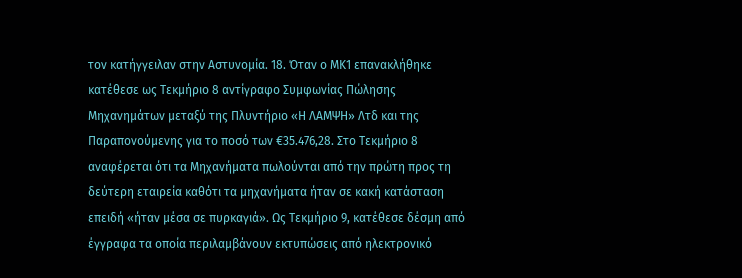τον κατήγγειλαν στην Αστυνομία. 18. Όταν ο ΜΚ1 επανακλήθηκε κατέθεσε ως Τεκμήριο 8 αντίγραφο Συμφωνίας Πώλησης Μηχανημάτων μεταξύ της Πλυντήριο «Η ΛΑΜΨΗ» Λτδ και της Παραπονούμενης για το ποσό των €35.476,28. Στο Τεκμήριο 8 αναφέρεται ότι τα Μηχανήματα πωλούνται από την πρώτη προς τη δεύτερη εταιρεία καθότι τα μηχανήματα ήταν σε κακή κατάσταση επειδή «ήταν μέσα σε πυρκαγιά». Ως Τεκμήριο 9, κατέθεσε δέσμη από έγγραφα τα οποία περιλαμβάνουν εκτυπώσεις από ηλεκτρονικό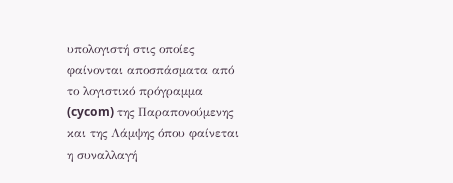υπολογιστή στις οποίες φαίνονται αποσπάσματα από το λογιστικό πρόγραμμα (cycom) της Παραπονούμενης και της Λάμψης όπου φαίνεται η συναλλαγή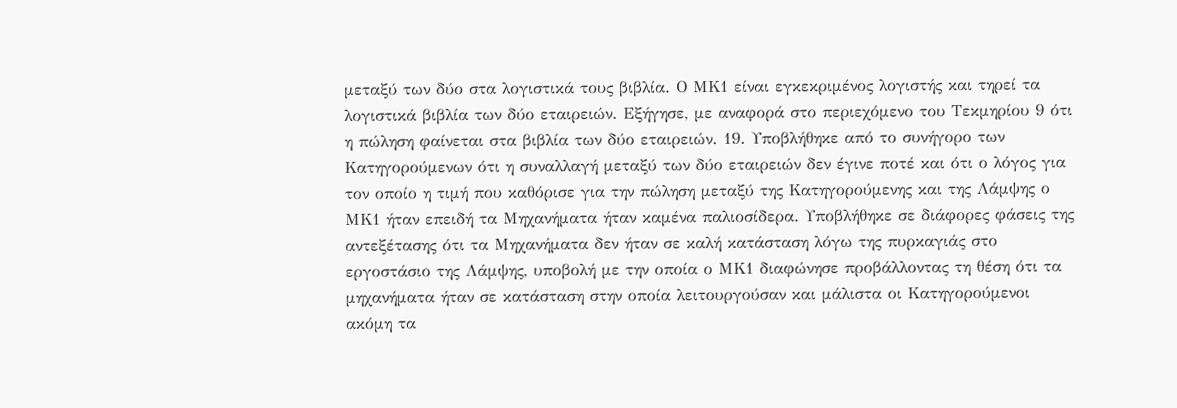μεταξύ των δύο στα λογιστικά τους βιβλία. Ο ΜΚ1 είναι εγκεκριμένος λογιστής και τηρεί τα λογιστικά βιβλία των δύο εταιρειών. Εξήγησε, με αναφορά στο περιεχόμενο του Τεκμηρίου 9 ότι η πώληση φαίνεται στα βιβλία των δύο εταιρειών. 19. Υποβλήθηκε από το συνήγορο των Κατηγορούμενων ότι η συναλλαγή μεταξύ των δύο εταιρειών δεν έγινε ποτέ και ότι ο λόγος για τον οποίο η τιμή που καθόρισε για την πώληση μεταξύ της Κατηγορούμενης και της Λάμψης ο ΜΚ1 ήταν επειδή τα Μηχανήματα ήταν καμένα παλιοσίδερα. Υποβλήθηκε σε διάφορες φάσεις της αντεξέτασης ότι τα Μηχανήματα δεν ήταν σε καλή κατάσταση λόγω της πυρκαγιάς στο εργοστάσιο της Λάμψης, υποβολή με την οποία ο ΜΚ1 διαφώνησε προβάλλοντας τη θέση ότι τα μηχανήματα ήταν σε κατάσταση στην οποία λειτουργούσαν και μάλιστα οι Κατηγορούμενοι ακόμη τα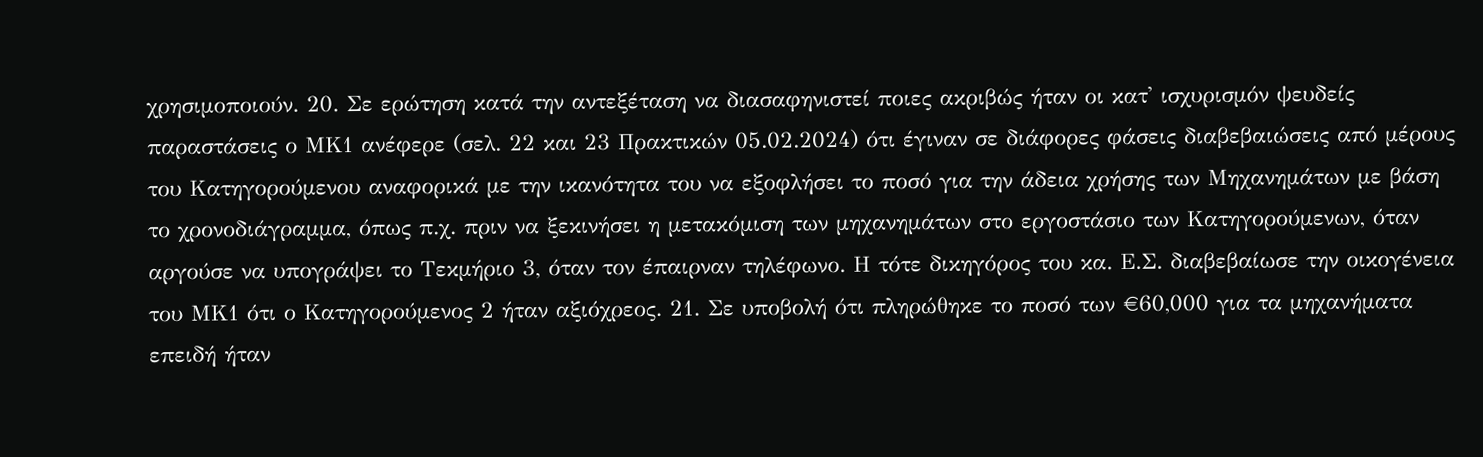χρησιμοποιούν. 20. Σε ερώτηση κατά την αντεξέταση να διασαφηνιστεί ποιες ακριβώς ήταν οι κατ' ισχυρισμόν ψευδείς παραστάσεις ο ΜΚ1 ανέφερε (σελ. 22 και 23 Πρακτικών 05.02.2024) ότι έγιναν σε διάφορες φάσεις διαβεβαιώσεις από μέρους του Κατηγορούμενου αναφορικά με την ικανότητα του να εξοφλήσει το ποσό για την άδεια χρήσης των Μηχανημάτων με βάση το χρονοδιάγραμμα, όπως π.χ. πριν να ξεκινήσει η μετακόμιση των μηχανημάτων στο εργοστάσιο των Κατηγορούμενων, όταν αργούσε να υπογράψει το Τεκμήριο 3, όταν τον έπαιρναν τηλέφωνο. Η τότε δικηγόρος του κα. Ε.Σ. διαβεβαίωσε την οικογένεια του ΜΚ1 ότι ο Κατηγορούμενος 2 ήταν αξιόχρεος. 21. Σε υποβολή ότι πληρώθηκε το ποσό των €60,000 για τα μηχανήματα επειδή ήταν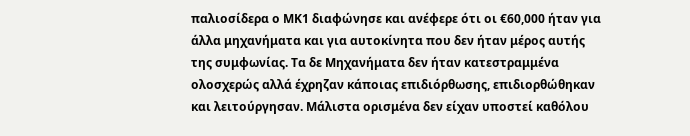παλιοσίδερα ο ΜΚ1 διαφώνησε και ανέφερε ότι οι €60,000 ήταν για άλλα μηχανήματα και για αυτοκίνητα που δεν ήταν μέρος αυτής της συμφωνίας. Τα δε Μηχανήματα δεν ήταν κατεστραμμένα ολοσχερώς αλλά έχρηζαν κάποιας επιδιόρθωσης, επιδιορθώθηκαν και λειτούργησαν. Μάλιστα ορισμένα δεν είχαν υποστεί καθόλου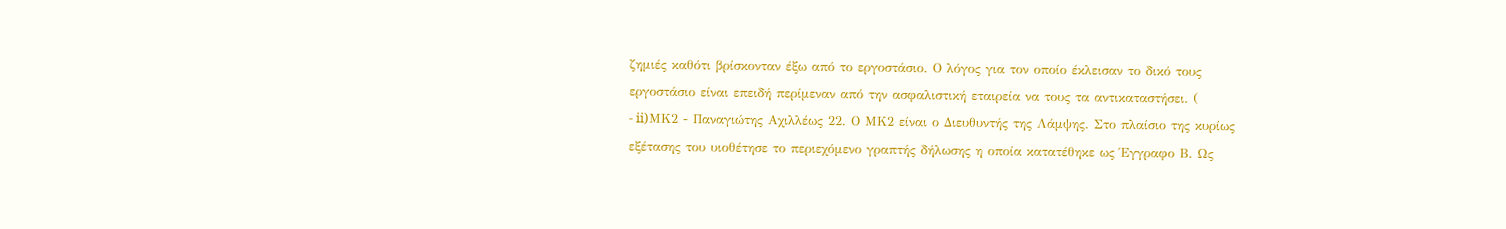ζημιές καθότι βρίσκονταν έξω από το εργοστάσιο. Ο λόγος για τον οποίο έκλεισαν το δικό τους εργοστάσιο είναι επειδή περίμεναν από την ασφαλιστική εταιρεία να τους τα αντικαταστήσει. (
- ii)ΜΚ2 - Παναγιώτης Αχιλλέως 22. Ο ΜΚ2 είναι ο Διευθυντής της Λάμψης. Στο πλαίσιο της κυρίως εξέτασης του υιοθέτησε το περιεχόμενο γραπτής δήλωσης η οποία κατατέθηκε ως Έγγραφο Β. Ως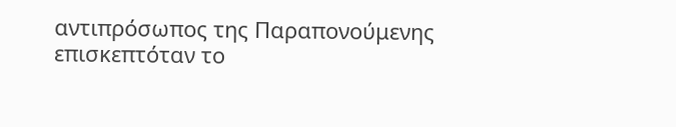αντιπρόσωπος της Παραπονούμενης επισκεπτόταν το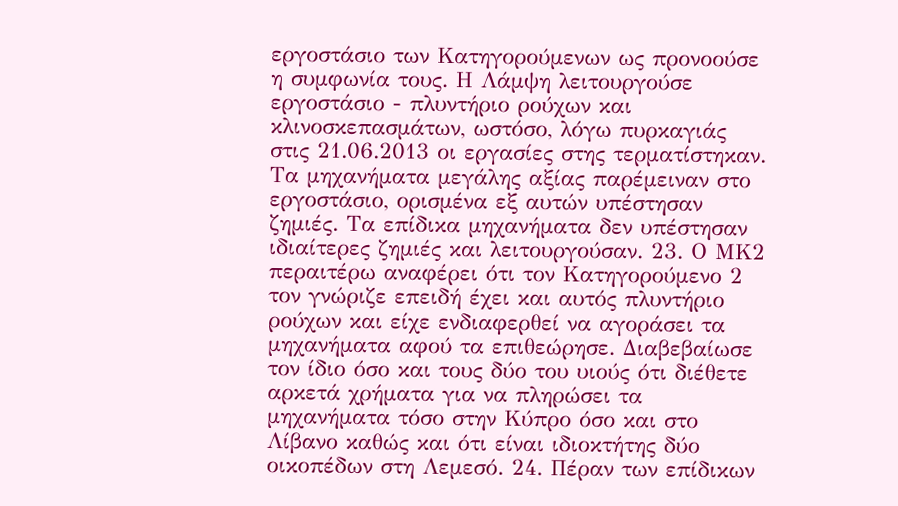εργοστάσιο των Κατηγορούμενων ως προνοούσε η συμφωνία τους. Η Λάμψη λειτουργούσε εργοστάσιο - πλυντήριο ρούχων και κλινοσκεπασμάτων, ωστόσο, λόγω πυρκαγιάς στις 21.06.2013 οι εργασίες στης τερματίστηκαν. Τα μηχανήματα μεγάλης αξίας παρέμειναν στο εργοστάσιο, ορισμένα εξ αυτών υπέστησαν ζημιές. Τα επίδικα μηχανήματα δεν υπέστησαν ιδιαίτερες ζημιές και λειτουργούσαν. 23. Ο ΜΚ2 περαιτέρω αναφέρει ότι τον Κατηγορούμενο 2 τον γνώριζε επειδή έχει και αυτός πλυντήριο ρούχων και είχε ενδιαφερθεί να αγοράσει τα μηχανήματα αφού τα επιθεώρησε. Διαβεβαίωσε τον ίδιο όσο και τους δύο του υιούς ότι διέθετε αρκετά χρήματα για να πληρώσει τα μηχανήματα τόσο στην Κύπρο όσο και στο Λίβανο καθώς και ότι είναι ιδιοκτήτης δύο οικοπέδων στη Λεμεσό. 24. Πέραν των επίδικων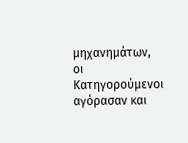μηχανημάτων, οι Κατηγορούμενοι αγόρασαν και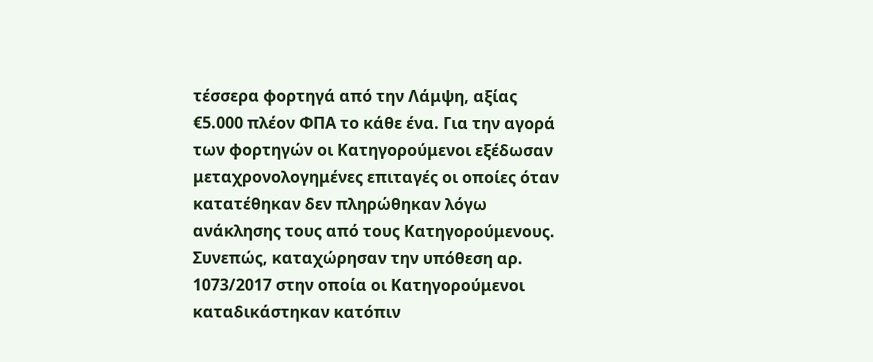τέσσερα φορτηγά από την Λάμψη, αξίας €5.000 πλέον ΦΠΑ το κάθε ένα. Για την αγορά των φορτηγών οι Κατηγορούμενοι εξέδωσαν μεταχρονολογημένες επιταγές οι οποίες όταν κατατέθηκαν δεν πληρώθηκαν λόγω ανάκλησης τους από τους Κατηγορούμενους. Συνεπώς, καταχώρησαν την υπόθεση αρ. 1073/2017 στην οποία οι Κατηγορούμενοι καταδικάστηκαν κατόπιν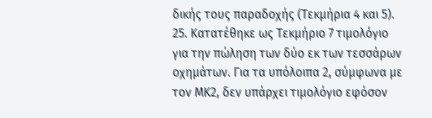δικής τους παραδοχής (Τεκμήρια 4 και 5). 25. Κατατέθηκε ως Τεκμήριο 7 τιμολόγιο για την πώληση των δύο εκ των τεσσάρων οχημάτων. Για τα υπόλοιπα 2, σύμφωνα με τον ΜΚ2, δεν υπάρχει τιμολόγιο εφόσον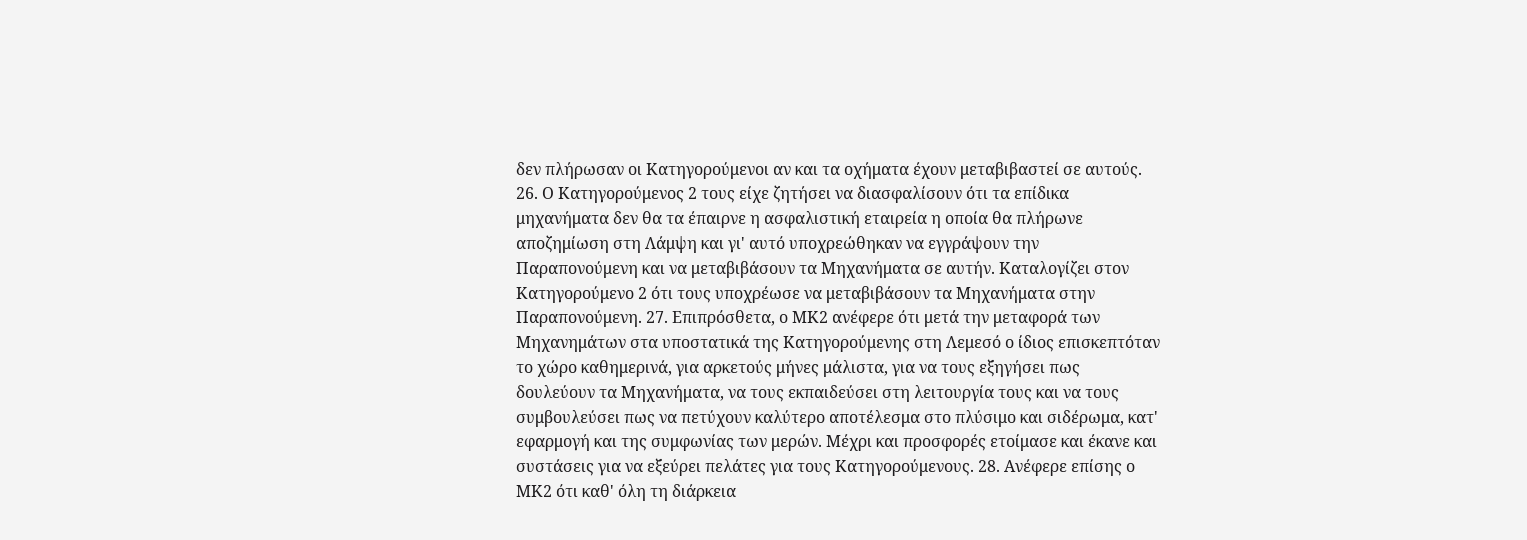δεν πλήρωσαν οι Κατηγορούμενοι αν και τα οχήματα έχουν μεταβιβαστεί σε αυτούς. 26. Ο Κατηγορούμενος 2 τους είχε ζητήσει να διασφαλίσουν ότι τα επίδικα μηχανήματα δεν θα τα έπαιρνε η ασφαλιστική εταιρεία η οποία θα πλήρωνε αποζημίωση στη Λάμψη και γι' αυτό υποχρεώθηκαν να εγγράψουν την Παραπονούμενη και να μεταβιβάσουν τα Μηχανήματα σε αυτήν. Καταλογίζει στον Κατηγορούμενο 2 ότι τους υποχρέωσε να μεταβιβάσουν τα Μηχανήματα στην Παραπονούμενη. 27. Επιπρόσθετα, ο ΜΚ2 ανέφερε ότι μετά την μεταφορά των Μηχανημάτων στα υποστατικά της Κατηγορούμενης στη Λεμεσό ο ίδιος επισκεπτόταν το χώρο καθημερινά, για αρκετούς μήνες μάλιστα, για να τους εξηγήσει πως δουλεύουν τα Μηχανήματα, να τους εκπαιδεύσει στη λειτουργία τους και να τους συμβουλεύσει πως να πετύχουν καλύτερο αποτέλεσμα στο πλύσιμο και σιδέρωμα, κατ' εφαρμογή και της συμφωνίας των μερών. Μέχρι και προσφορές ετοίμασε και έκανε και συστάσεις για να εξεύρει πελάτες για τους Κατηγορούμενους. 28. Ανέφερε επίσης ο ΜΚ2 ότι καθ' όλη τη διάρκεια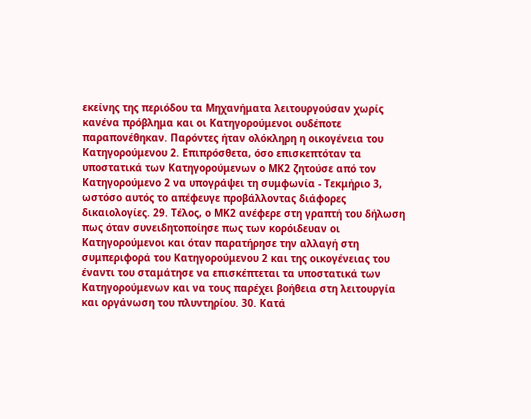εκείνης της περιόδου τα Μηχανήματα λειτουργούσαν χωρίς κανένα πρόβλημα και οι Κατηγορούμενοι ουδέποτε παραπονέθηκαν. Παρόντες ήταν ολόκληρη η οικογένεια του Κατηγορούμενου 2. Επιπρόσθετα, όσο επισκεπτόταν τα υποστατικά των Κατηγορούμενων ο ΜΚ2 ζητούσε από τον Κατηγορούμενο 2 να υπογράψει τη συμφωνία - Τεκμήριο 3, ωστόσο αυτός το απέφευγε προβάλλοντας διάφορες δικαιολογίες. 29. Τέλος, ο ΜΚ2 ανέφερε στη γραπτή του δήλωση πως όταν συνειδητοποίησε πως των κορόιδευαν οι Κατηγορούμενοι και όταν παρατήρησε την αλλαγή στη συμπεριφορά του Κατηγορούμενου 2 και της οικογένειας του έναντι του σταμάτησε να επισκέπτεται τα υποστατικά των Κατηγορούμενων και να τους παρέχει βοήθεια στη λειτουργία και οργάνωση του πλυντηρίου. 30. Κατά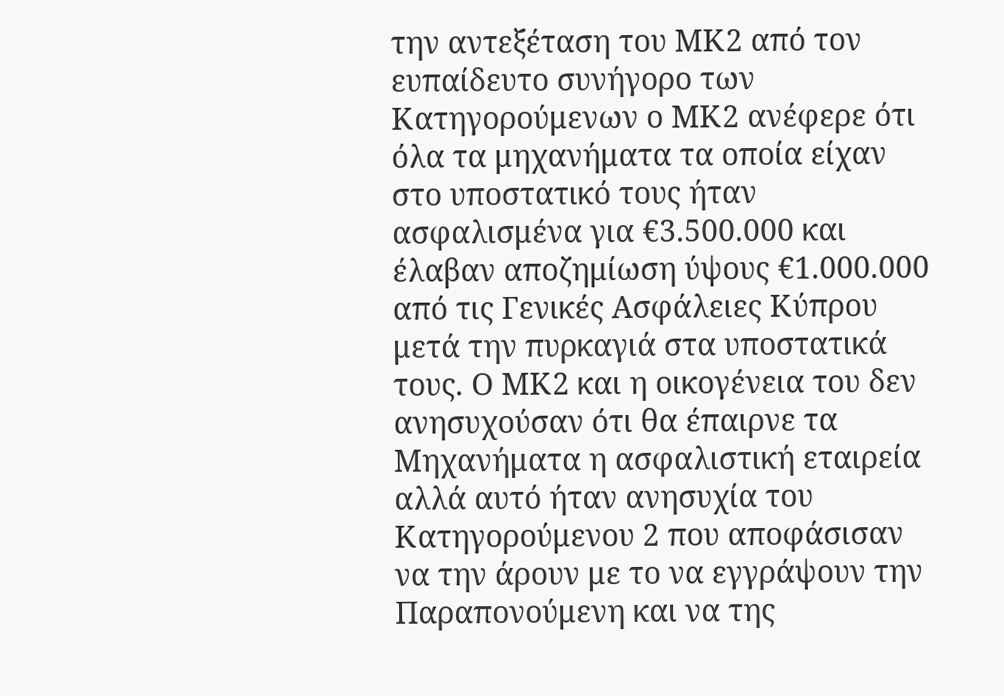την αντεξέταση του ΜΚ2 από τον ευπαίδευτο συνήγορο των Κατηγορούμενων ο ΜΚ2 ανέφερε ότι όλα τα μηχανήματα τα οποία είχαν στο υποστατικό τους ήταν ασφαλισμένα για €3.500.000 και έλαβαν αποζημίωση ύψους €1.000.000 από τις Γενικές Ασφάλειες Κύπρου μετά την πυρκαγιά στα υποστατικά τους. Ο ΜΚ2 και η οικογένεια του δεν ανησυχούσαν ότι θα έπαιρνε τα Μηχανήματα η ασφαλιστική εταιρεία αλλά αυτό ήταν ανησυχία του Κατηγορούμενου 2 που αποφάσισαν να την άρουν με το να εγγράψουν την Παραπονούμενη και να της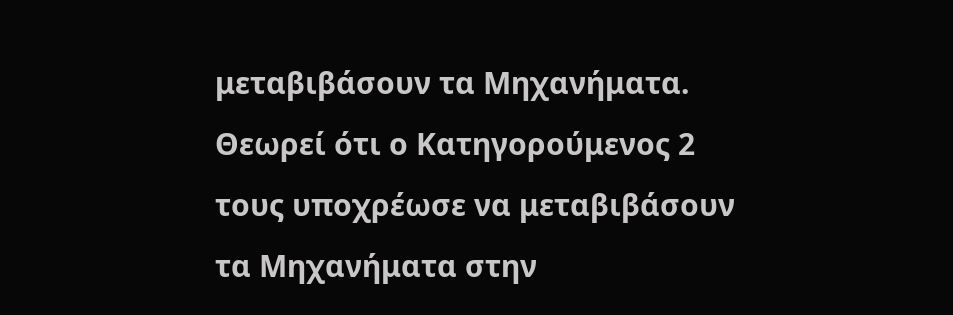μεταβιβάσουν τα Μηχανήματα. Θεωρεί ότι ο Κατηγορούμενος 2 τους υποχρέωσε να μεταβιβάσουν τα Μηχανήματα στην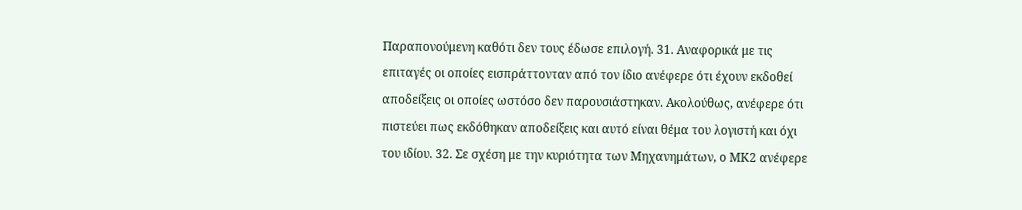Παραπονούμενη καθότι δεν τους έδωσε επιλογή. 31. Αναφορικά με τις επιταγές οι οποίες εισπράττονταν από τον ίδιο ανέφερε ότι έχουν εκδοθεί αποδείξεις οι οποίες ωστόσο δεν παρουσιάστηκαν. Ακολούθως, ανέφερε ότι πιστεύει πως εκδόθηκαν αποδείξεις και αυτό είναι θέμα του λογιστή και όχι του ιδίου. 32. Σε σχέση με την κυριότητα των Μηχανημάτων, ο ΜΚ2 ανέφερε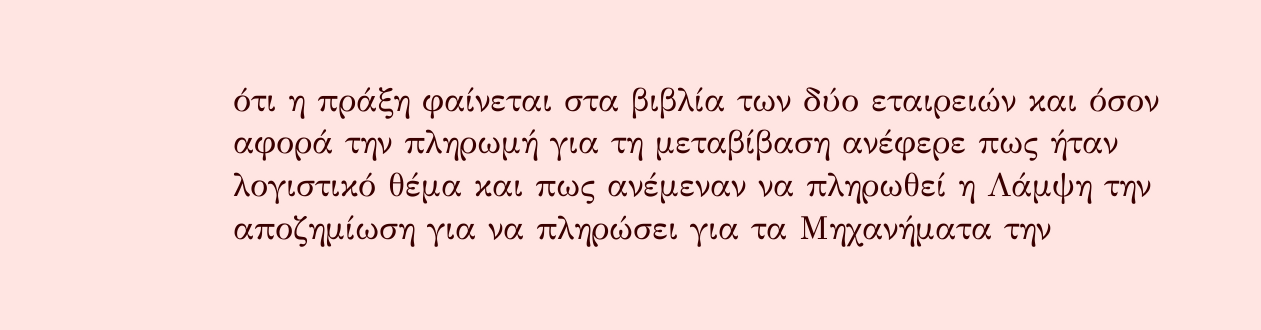ότι η πράξη φαίνεται στα βιβλία των δύο εταιρειών και όσον αφορά την πληρωμή για τη μεταβίβαση ανέφερε πως ήταν λογιστικό θέμα και πως ανέμεναν να πληρωθεί η Λάμψη την αποζημίωση για να πληρώσει για τα Μηχανήματα την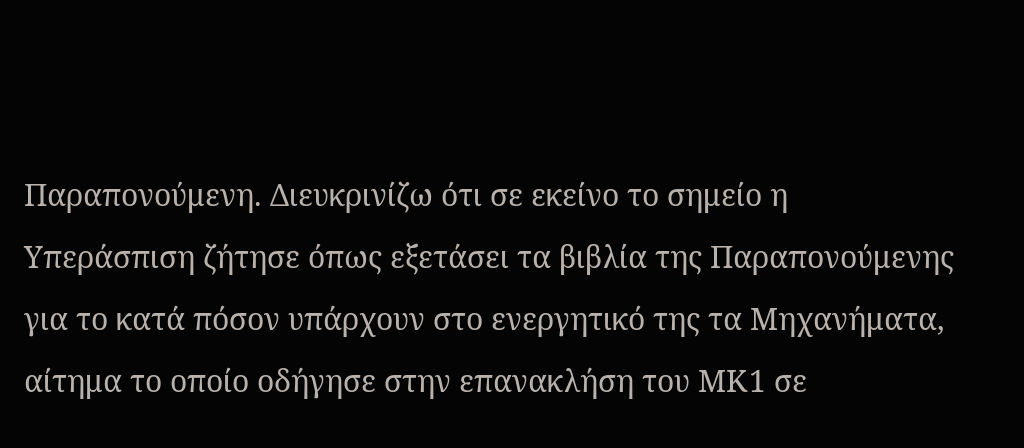Παραπονούμενη. Διευκρινίζω ότι σε εκείνο το σημείο η Υπεράσπιση ζήτησε όπως εξετάσει τα βιβλία της Παραπονούμενης για το κατά πόσον υπάρχουν στο ενεργητικό της τα Μηχανήματα, αίτημα το οποίο οδήγησε στην επανακλήση του ΜΚ1 σε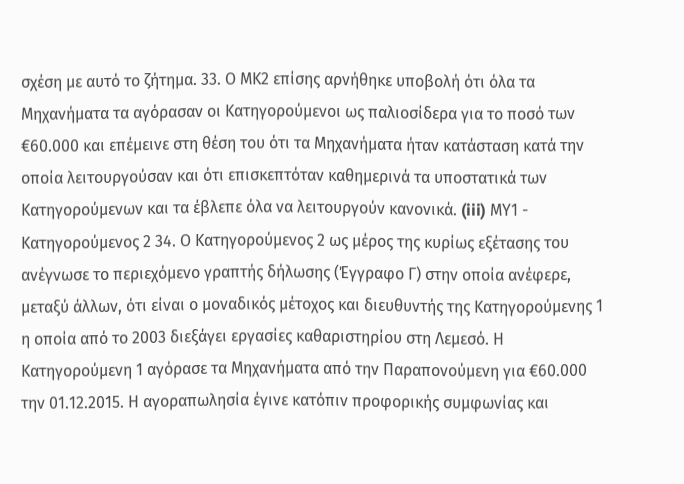σχέση με αυτό το ζήτημα. 33. Ο ΜΚ2 επίσης αρνήθηκε υποβολή ότι όλα τα Μηχανήματα τα αγόρασαν οι Κατηγορούμενοι ως παλιοσίδερα για το ποσό των €60.000 και επέμεινε στη θέση του ότι τα Μηχανήματα ήταν κατάσταση κατά την οποία λειτουργούσαν και ότι επισκεπτόταν καθημερινά τα υποστατικά των Κατηγορούμενων και τα έβλεπε όλα να λειτουργούν κανονικά. (iii) ΜΥ1 - Κατηγορούμενος 2 34. Ο Κατηγορούμενος 2 ως μέρος της κυρίως εξέτασης του ανέγνωσε το περιεχόμενο γραπτής δήλωσης (Έγγραφο Γ) στην οποία ανέφερε, μεταξύ άλλων, ότι είναι ο μοναδικός μέτοχος και διευθυντής της Κατηγορούμενης 1 η οποία από το 2003 διεξάγει εργασίες καθαριστηρίου στη Λεμεσό. Η Κατηγορούμενη 1 αγόρασε τα Μηχανήματα από την Παραπονούμενη για €60.000 την 01.12.2015. Η αγοραπωλησία έγινε κατόπιν προφορικής συμφωνίας και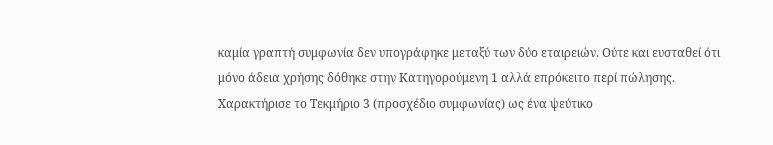καμία γραπτή συμφωνία δεν υπογράφηκε μεταξύ των δύο εταιρειών. Ούτε και ευσταθεί ότι μόνο άδεια χρήσης δόθηκε στην Κατηγορούμενη 1 αλλά επρόκειτο περί πώλησης. Χαρακτήρισε το Τεκμήριο 3 (προσχέδιο συμφωνίας) ως ένα ψεύτικο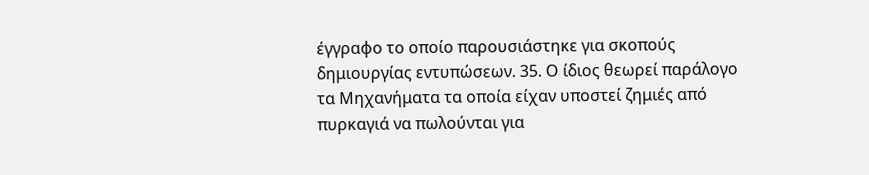έγγραφο το οποίο παρουσιάστηκε για σκοπούς δημιουργίας εντυπώσεων. 35. Ο ίδιος θεωρεί παράλογο τα Μηχανήματα τα οποία είχαν υποστεί ζημιές από πυρκαγιά να πωλούνται για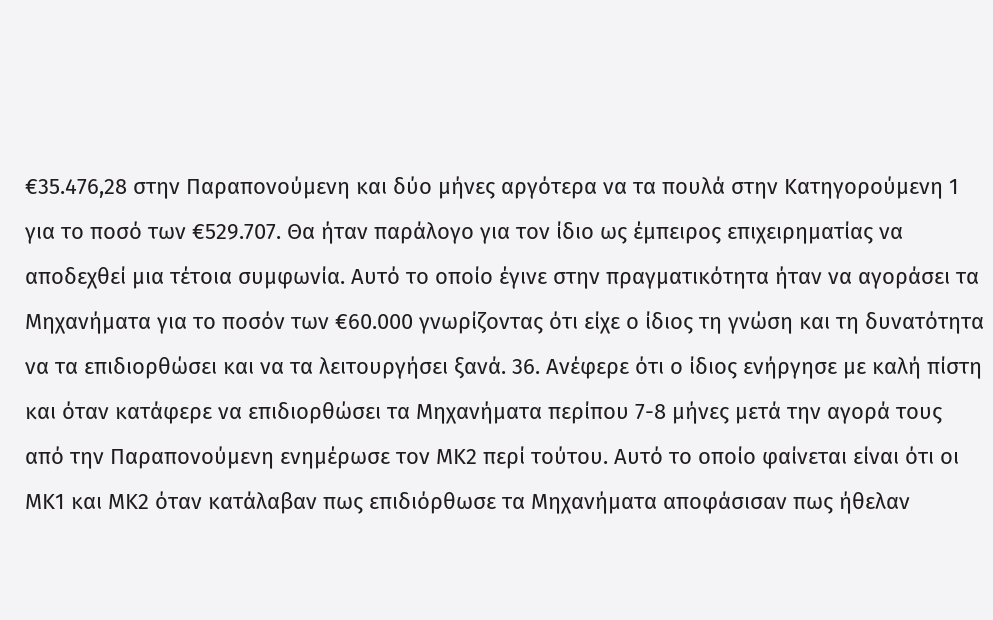€35.476,28 στην Παραπονούμενη και δύο μήνες αργότερα να τα πουλά στην Κατηγορούμενη 1 για το ποσό των €529.707. Θα ήταν παράλογο για τον ίδιο ως έμπειρος επιχειρηματίας να αποδεχθεί μια τέτοια συμφωνία. Αυτό το οποίο έγινε στην πραγματικότητα ήταν να αγοράσει τα Μηχανήματα για το ποσόν των €60.000 γνωρίζοντας ότι είχε ο ίδιος τη γνώση και τη δυνατότητα να τα επιδιορθώσει και να τα λειτουργήσει ξανά. 36. Ανέφερε ότι ο ίδιος ενήργησε με καλή πίστη και όταν κατάφερε να επιδιορθώσει τα Μηχανήματα περίπου 7-8 μήνες μετά την αγορά τους από την Παραπονούμενη ενημέρωσε τον ΜΚ2 περί τούτου. Αυτό το οποίο φαίνεται είναι ότι οι ΜΚ1 και ΜΚ2 όταν κατάλαβαν πως επιδιόρθωσε τα Μηχανήματα αποφάσισαν πως ήθελαν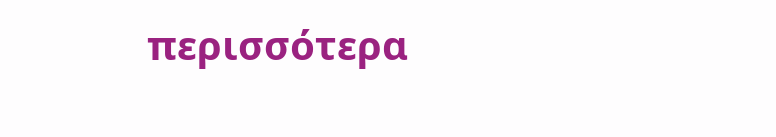περισσότερα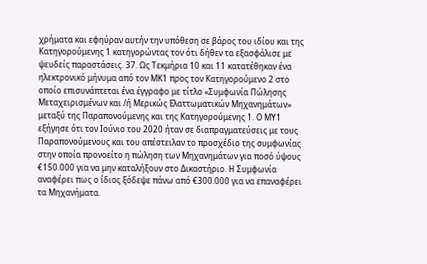χρήματα και εφηύραν αυτήν την υπόθεση σε βάρος του ιδίου και της Κατηγορούμενης 1 κατηγορώντας τον ότι δήθεν τα εξασφάλισε με ψευδείς παραστάσεις. 37. Ως Τεκμήρια 10 και 11 κατατέθηκαν ένα ηλεκτρονικό μήνυμα από τον ΜΚ1 προς τον Κατηγορούμενο 2 στο οποίο επισυνάπτεται ένα έγγραφο με τίτλο «Συμφωνία Πώλησης Μεταχειρισμένων και /ή Μερικώς Ελαττωματικών Μηχανημάτων» μεταξύ της Παραπονούμενης και της Κατηγορούμενης 1. Ο ΜΥ1 εξήγησε ότι τον Ιούνιο του 2020 ήταν σε διαπραγματεύσεις με τους Παραπονούμενους και του απέστειλαν το προσχέδιο της συμφωνίας στην οποία προνοείτο η πώληση των Μηχανημάτων για ποσό ύψους €150.000 για να μην καταλήξουν στο Δικαστήριο. Η Συμφωνία αναφέρει πως ο ίδιος ξόδεψε πάνω από €300.000 για να επαναφέρει τα Μηχανήματα.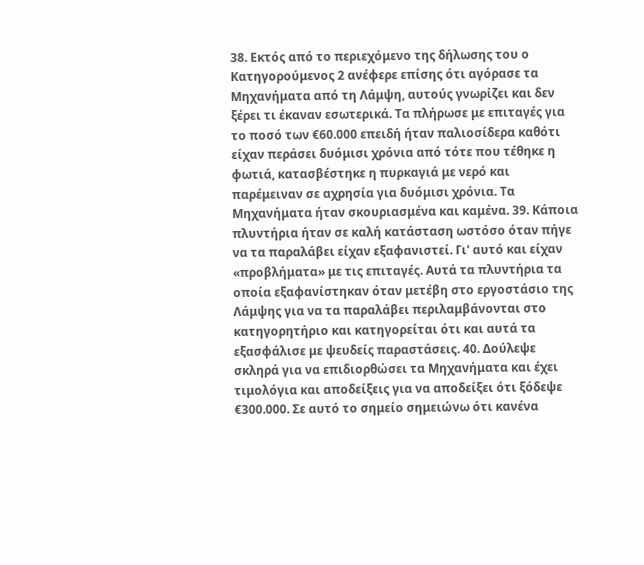38. Εκτός από το περιεχόμενο της δήλωσης του ο Κατηγορούμενος 2 ανέφερε επίσης ότι αγόρασε τα Μηχανήματα από τη Λάμψη, αυτούς γνωρίζει και δεν ξέρει τι έκαναν εσωτερικά. Τα πλήρωσε με επιταγές για το ποσό των €60.000 επειδή ήταν παλιοσίδερα καθότι είχαν περάσει δυόμισι χρόνια από τότε που τέθηκε η φωτιά, κατασβέστηκε η πυρκαγιά με νερό και παρέμειναν σε αχρησία για δυόμισι χρόνια. Τα Μηχανήματα ήταν σκουριασμένα και καμένα. 39. Κάποια πλυντήρια ήταν σε καλή κατάσταση ωστόσο όταν πήγε να τα παραλάβει είχαν εξαφανιστεί. Γι' αυτό και είχαν «προβλήματα» με τις επιταγές. Αυτά τα πλυντήρια τα οποία εξαφανίστηκαν όταν μετέβη στο εργοστάσιο της Λάμψης για να τα παραλάβει περιλαμβάνονται στο κατηγορητήριο και κατηγορείται ότι και αυτά τα εξασφάλισε με ψευδείς παραστάσεις. 40. Δούλεψε σκληρά για να επιδιορθώσει τα Μηχανήματα και έχει τιμολόγια και αποδείξεις για να αποδείξει ότι ξόδεψε €300.000. Σε αυτό το σημείο σημειώνω ότι κανένα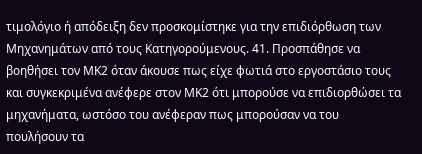τιμολόγιο ή απόδειξη δεν προσκομίστηκε για την επιδιόρθωση των Μηχανημάτων από τους Κατηγορούμενους. 41. Προσπάθησε να βοηθήσει τον ΜΚ2 όταν άκουσε πως είχε φωτιά στο εργοστάσιο τους και συγκεκριμένα ανέφερε στον ΜΚ2 ότι μπορούσε να επιδιορθώσει τα μηχανήματα, ωστόσο του ανέφεραν πως μπορούσαν να του πουλήσουν τα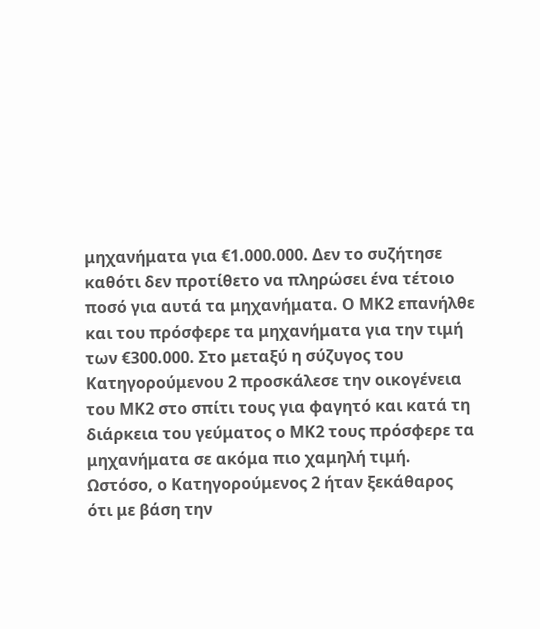μηχανήματα για €1.000.000. Δεν το συζήτησε καθότι δεν προτίθετο να πληρώσει ένα τέτοιο ποσό για αυτά τα μηχανήματα. Ο ΜΚ2 επανήλθε και του πρόσφερε τα μηχανήματα για την τιμή των €300.000. Στο μεταξύ η σύζυγος του Κατηγορούμενου 2 προσκάλεσε την οικογένεια του ΜΚ2 στο σπίτι τους για φαγητό και κατά τη διάρκεια του γεύματος ο ΜΚ2 τους πρόσφερε τα μηχανήματα σε ακόμα πιο χαμηλή τιμή. Ωστόσο, ο Κατηγορούμενος 2 ήταν ξεκάθαρος ότι με βάση την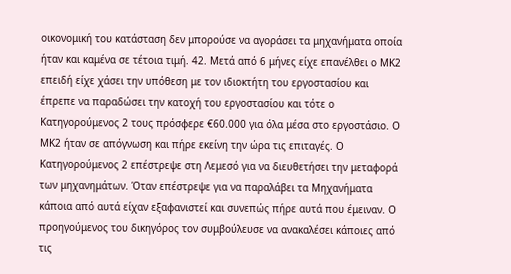οικονομική του κατάσταση δεν μπορούσε να αγοράσει τα μηχανήματα οποία ήταν και καμένα σε τέτοια τιμή. 42. Μετά από 6 μήνες είχε επανέλθει ο ΜΚ2 επειδή είχε χάσει την υπόθεση με τον ιδιοκτήτη του εργοστασίου και έπρεπε να παραδώσει την κατοχή του εργοστασίου και τότε ο Κατηγορούμενος 2 τους πρόσφερε €60.000 για όλα μέσα στο εργοστάσιο. Ο ΜΚ2 ήταν σε απόγνωση και πήρε εκείνη την ώρα τις επιταγές. Ο Κατηγορούμενος 2 επέστρεψε στη Λεμεσό για να διευθετήσει την μεταφορά των μηχανημάτων. Όταν επέστρεψε για να παραλάβει τα Μηχανήματα κάποια από αυτά είχαν εξαφανιστεί και συνεπώς πήρε αυτά που έμειναν. Ο προηγούμενος του δικηγόρος τον συμβούλευσε να ανακαλέσει κάποιες από τις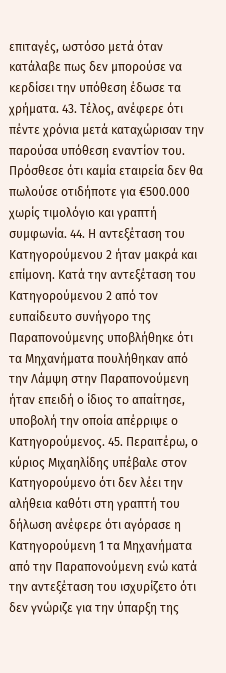επιταγές, ωστόσο μετά όταν κατάλαβε πως δεν μπορούσε να κερδίσει την υπόθεση έδωσε τα χρήματα. 43. Τέλος, ανέφερε ότι πέντε χρόνια μετά καταχώρισαν την παρούσα υπόθεση εναντίον του. Πρόσθεσε ότι καμία εταιρεία δεν θα πωλούσε οτιδήποτε για €500.000 χωρίς τιμολόγιο και γραπτή συμφωνία. 44. Η αντεξέταση του Κατηγορούμενου 2 ήταν μακρά και επίμονη. Κατά την αντεξέταση του Κατηγορούμενου 2 από τον ευπαίδευτο συνήγορο της Παραπονούμενης υποβλήθηκε ότι τα Μηχανήματα πουλήθηκαν από την Λάμψη στην Παραπονούμενη ήταν επειδή ο ίδιος το απαίτησε, υποβολή την οποία απέρριψε ο Κατηγορούμενος. 45. Περαιτέρω, ο κύριος Μιχαηλίδης υπέβαλε στον Κατηγορούμενο ότι δεν λέει την αλήθεια καθότι στη γραπτή του δήλωση ανέφερε ότι αγόρασε η Κατηγορούμενη 1 τα Μηχανήματα από την Παραπονούμενη ενώ κατά την αντεξέταση του ισχυρίζετο ότι δεν γνώριζε για την ύπαρξη της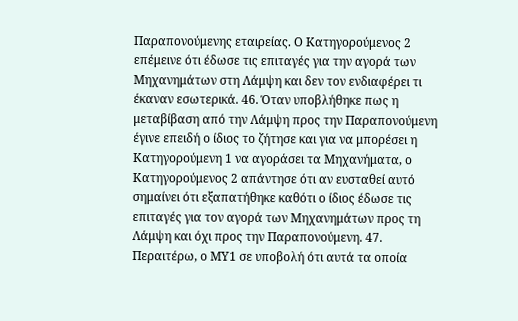Παραπονούμενης εταιρείας. Ο Κατηγορούμενος 2 επέμεινε ότι έδωσε τις επιταγές για την αγορά των Μηχανημάτων στη Λάμψη και δεν τον ενδιαφέρει τι έκαναν εσωτερικά. 46. Όταν υποβλήθηκε πως η μεταβίβαση από την Λάμψη προς την Παραπονούμενη έγινε επειδή ο ίδιος το ζήτησε και για να μπορέσει η Κατηγορούμενη 1 να αγοράσει τα Μηχανήματα, ο Κατηγορούμενος 2 απάντησε ότι αν ευσταθεί αυτό σημαίνει ότι εξαπατήθηκε καθότι ο ίδιος έδωσε τις επιταγές για τον αγορά των Μηχανημάτων προς τη Λάμψη και όχι προς την Παραπονούμενη. 47. Περαιτέρω, ο ΜΥ1 σε υποβολή ότι αυτά τα οποία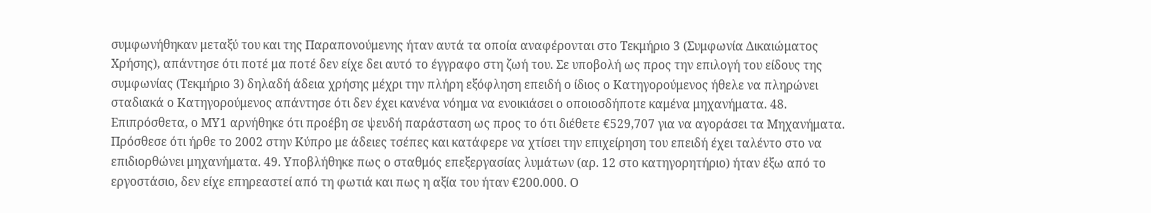συμφωνήθηκαν μεταξύ του και της Παραπονούμενης ήταν αυτά τα οποία αναφέρονται στο Τεκμήριο 3 (Συμφωνία Δικαιώματος Χρήσης), απάντησε ότι ποτέ μα ποτέ δεν είχε δει αυτό το έγγραφο στη ζωή του. Σε υποβολή ως προς την επιλογή του είδους της συμφωνίας (Τεκμήριο 3) δηλαδή άδεια χρήσης μέχρι την πλήρη εξόφληση επειδή ο ίδιος ο Κατηγορούμενος ήθελε να πληρώνει σταδιακά ο Κατηγορούμενος απάντησε ότι δεν έχει κανένα νόημα να ενοικιάσει ο οποιοσδήποτε καμένα μηχανήματα. 48. Επιπρόσθετα, ο ΜΥ1 αρνήθηκε ότι προέβη σε ψευδή παράσταση ως προς το ότι διέθετε €529,707 για να αγοράσει τα Μηχανήματα. Πρόσθεσε ότι ήρθε το 2002 στην Κύπρο με άδειες τσέπες και κατάφερε να χτίσει την επιχείρηση του επειδή έχει ταλέντο στο να επιδιορθώνει μηχανήματα. 49. Υποβλήθηκε πως ο σταθμός επεξεργασίας λυμάτων (αρ. 12 στο κατηγορητήριο) ήταν έξω από το εργοστάσιο, δεν είχε επηρεαστεί από τη φωτιά και πως η αξία του ήταν €200.000. Ο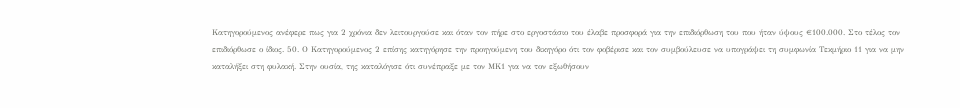Κατηγορούμενος ανέφερε πως για 2 χρόνια δεν λειτουργούσε και όταν τον πήρε στο εργοστάσιο του έλαβε προσφορά για την επιδιόρθωση του που ήταν ύψους €100.000. Στο τέλος τον επιδιόρθωσε ο ίδιος. 50. Ο Κατηγορούμενος 2 επίσης κατηγόρησε την προηγούμενη του δικηγόρο ότι τον φοβέρισε και τον συμβούλευσε να υπογράψει τη συμφωνία Τεκμήριο 11 για να μην καταλήξει στη φυλακή. Στην ουσία, της καταλόγισε ότι συνέπραξε με τον ΜΚ1 για να τον εξωθήσουν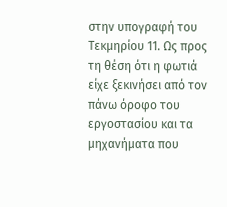στην υπογραφή του Τεκμηρίου 11. Ως προς τη θέση ότι η φωτιά είχε ξεκινήσει από τον πάνω όροφο του εργοστασίου και τα μηχανήματα που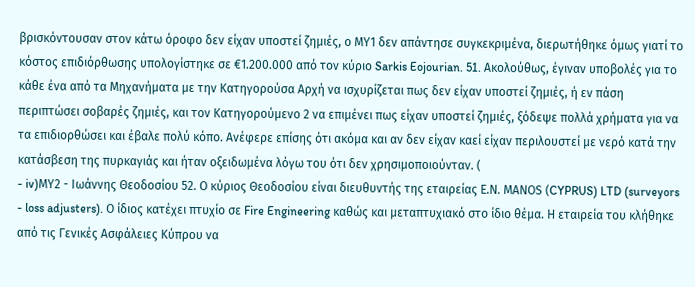βρισκόντουσαν στον κάτω όροφο δεν είχαν υποστεί ζημιές, ο ΜΥ1 δεν απάντησε συγκεκριμένα, διερωτήθηκε όμως γιατί το κόστος επιδιόρθωσης υπολογίστηκε σε €1.200.000 από τον κύριο Sarkis Eojourian. 51. Ακολούθως, έγιναν υποβολές για το κάθε ένα από τα Μηχανήματα με την Κατηγορούσα Αρχή να ισχυρίζεται πως δεν είχαν υποστεί ζημιές, ή εν πάση περιπτώσει σοβαρές ζημιές, και τον Κατηγορούμενο 2 να επιμένει πως είχαν υποστεί ζημιές, ξόδεψε πολλά χρήματα για να τα επιδιορθώσει και έβαλε πολύ κόπο. Ανέφερε επίσης ότι ακόμα και αν δεν είχαν καεί είχαν περιλουστεί με νερό κατά την κατάσβεση της πυρκαγιάς και ήταν οξειδωμένα λόγω του ότι δεν χρησιμοποιούνταν. (
- iv)ΜΥ2 - Ιωάννης Θεοδοσίου 52. Ο κύριος Θεοδοσίου είναι διευθυντής της εταιρείας Ε.Ν. ΜΑΝΟS (CYPRUS) LTD (surveyors - loss adjusters). Ο ίδιος κατέχει πτυχίο σε Fire Engineering καθώς και μεταπτυχιακό στο ίδιο θέμα. Η εταιρεία του κλήθηκε από τις Γενικές Ασφάλειες Κύπρου να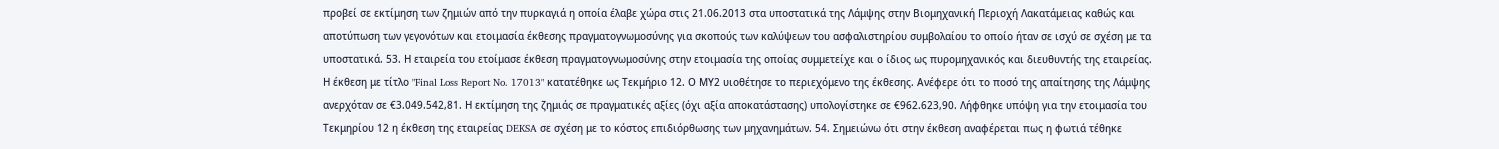προβεί σε εκτίμηση των ζημιών από την πυρκαγιά η οποία έλαβε χώρα στις 21.06.2013 στα υποστατικά της Λάμψης στην Βιομηχανική Περιοχή Λακατάμειας καθώς και αποτύπωση των γεγονότων και ετοιμασία έκθεσης πραγματογνωμοσύνης για σκοπούς των καλύψεων του ασφαλιστηρίου συμβολαίου το οποίο ήταν σε ισχύ σε σχέση με τα υποστατικά. 53. Η εταιρεία του ετοίμασε έκθεση πραγματογνωμοσύνης στην ετοιμασία της οποίας συμμετείχε και ο ίδιος ως πυρομηχανικός και διευθυντής της εταιρείας. Η έκθεση με τίτλο "Final Loss Report No. 17013" κατατέθηκε ως Τεκμήριο 12. Ο ΜΥ2 υιοθέτησε το περιεχόμενο της έκθεσης. Ανέφερε ότι το ποσό της απαίτησης της Λάμψης ανερχόταν σε €3.049.542,81. Η εκτίμηση της ζημιάς σε πραγματικές αξίες (όχι αξία αποκατάστασης) υπολογίστηκε σε €962.623,90. Λήφθηκε υπόψη για την ετοιμασία του Τεκμηρίου 12 η έκθεση της εταιρείας DEKSA σε σχέση με το κόστος επιδιόρθωσης των μηχανημάτων. 54. Σημειώνω ότι στην έκθεση αναφέρεται πως η φωτιά τέθηκε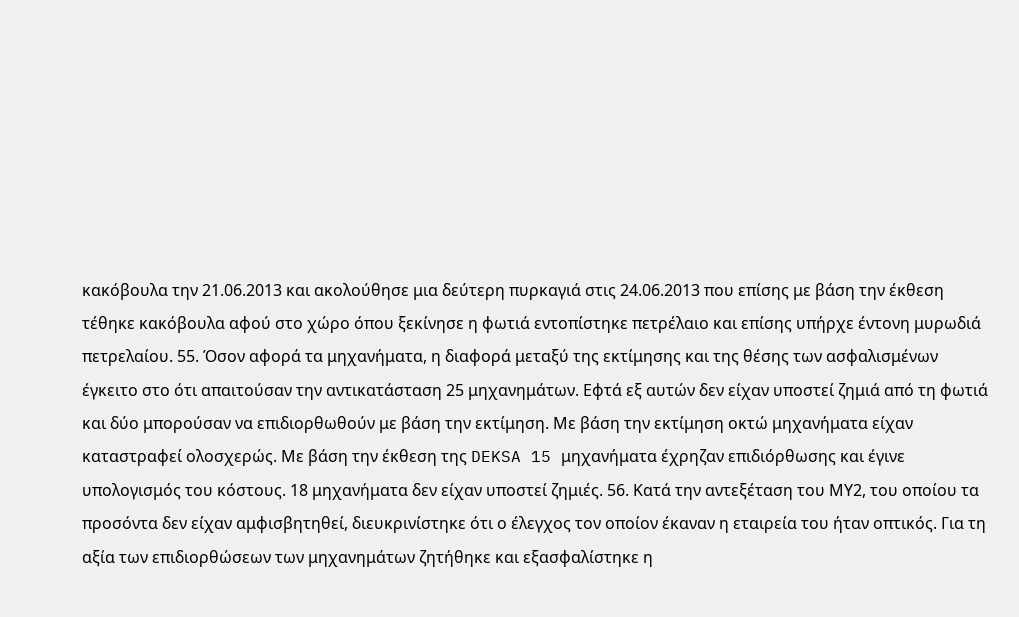κακόβουλα την 21.06.2013 και ακολούθησε μια δεύτερη πυρκαγιά στις 24.06.2013 που επίσης με βάση την έκθεση τέθηκε κακόβουλα αφού στο χώρο όπου ξεκίνησε η φωτιά εντοπίστηκε πετρέλαιο και επίσης υπήρχε έντονη μυρωδιά πετρελαίου. 55. Όσον αφορά τα μηχανήματα, η διαφορά μεταξύ της εκτίμησης και της θέσης των ασφαλισμένων έγκειτο στο ότι απαιτούσαν την αντικατάσταση 25 μηχανημάτων. Εφτά εξ αυτών δεν είχαν υποστεί ζημιά από τη φωτιά και δύο μπορούσαν να επιδιορθωθούν με βάση την εκτίμηση. Με βάση την εκτίμηση οκτώ μηχανήματα είχαν καταστραφεί ολοσχερώς. Με βάση την έκθεση της DEKSA 15 μηχανήματα έχρηζαν επιδιόρθωσης και έγινε υπολογισμός του κόστους. 18 μηχανήματα δεν είχαν υποστεί ζημιές. 56. Κατά την αντεξέταση του ΜΥ2, του οποίου τα προσόντα δεν είχαν αμφισβητηθεί, διευκρινίστηκε ότι ο έλεγχος τον οποίον έκαναν η εταιρεία του ήταν οπτικός. Για τη αξία των επιδιορθώσεων των μηχανημάτων ζητήθηκε και εξασφαλίστηκε η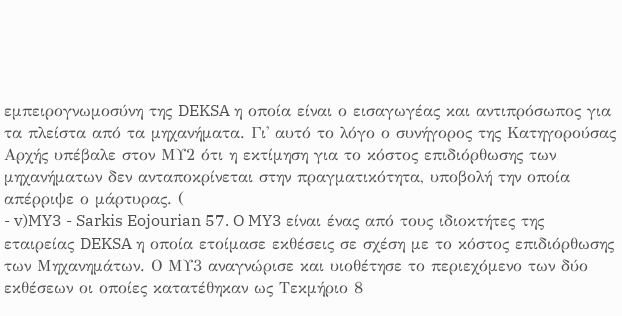εμπειρογνωμοσύνη της DEKSA η οποία είναι ο εισαγωγέας και αντιπρόσωπος για τα πλείστα από τα μηχανήματα. Γι' αυτό το λόγο ο συνήγορος της Κατηγορούσας Αρχής υπέβαλε στον ΜΥ2 ότι η εκτίμηση για το κόστος επιδιόρθωσης των μηχανήματων δεν ανταποκρίνεται στην πραγματικότητα, υποβολή την οποία απέρριψε ο μάρτυρας. (
- v)MY3 - Sarkis Eojourian 57. O MY3 είναι ένας από τους ιδιοκτήτες της εταιρείας DEKSA η οποία ετοίμασε εκθέσεις σε σχέση με το κόστος επιδιόρθωσης των Μηχανημάτων. Ο ΜΥ3 αναγνώρισε και υιοθέτησε το περιεχόμενο των δύο εκθέσεων οι οποίες κατατέθηκαν ως Τεκμήριο 8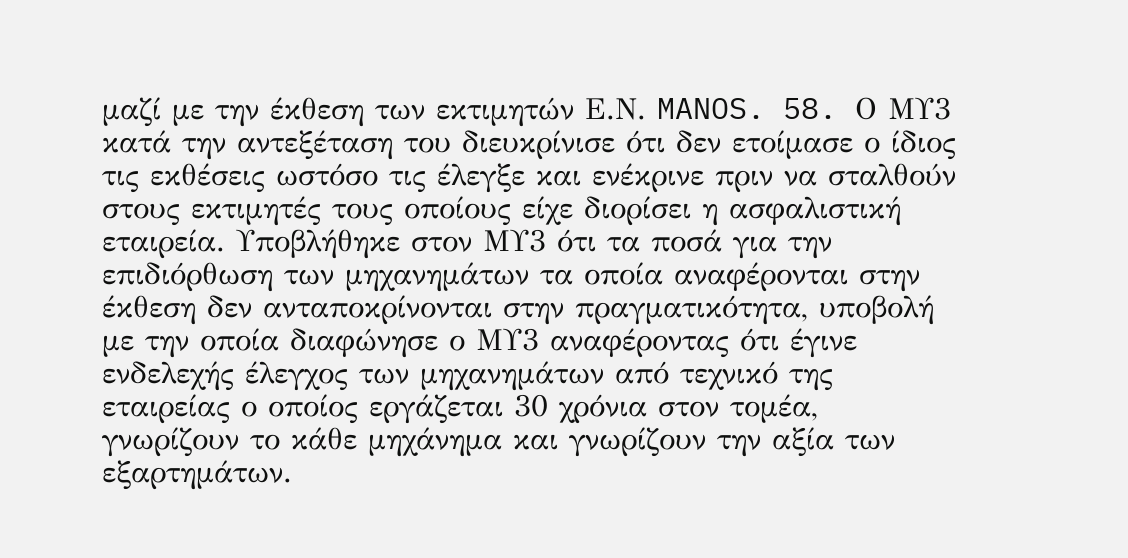μαζί με την έκθεση των εκτιμητών Ε.Ν. MANOS. 58. Ο ΜΥ3 κατά την αντεξέταση του διευκρίνισε ότι δεν ετοίμασε ο ίδιος τις εκθέσεις ωστόσο τις έλεγξε και ενέκρινε πριν να σταλθούν στους εκτιμητές τους οποίους είχε διορίσει η ασφαλιστική εταιρεία. Υποβλήθηκε στον ΜΥ3 ότι τα ποσά για την επιδιόρθωση των μηχανημάτων τα οποία αναφέρονται στην έκθεση δεν ανταποκρίνονται στην πραγματικότητα, υποβολή με την οποία διαφώνησε ο ΜΥ3 αναφέροντας ότι έγινε ενδελεχής έλεγχος των μηχανημάτων από τεχνικό της εταιρείας ο οποίος εργάζεται 30 χρόνια στον τομέα, γνωρίζουν το κάθε μηχάνημα και γνωρίζουν την αξία των εξαρτημάτων.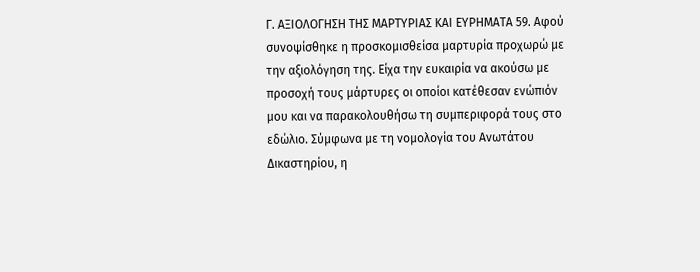Γ. ΑΞΙΟΛΟΓΗΣΗ ΤΗΣ ΜΑΡΤΥΡΙΑΣ ΚΑΙ ΕΥΡΗΜΑΤΑ 59. Αφού συνοψίσθηκε η προσκομισθείσα μαρτυρία προχωρώ με την αξιολόγηση της. Είχα την ευκαιρία να ακούσω με προσοχή τους μάρτυρες οι οποίοι κατέθεσαν ενώπιόν μου και να παρακολουθήσω τη συμπεριφορά τους στο εδώλιο. Σύμφωνα με τη νομολογία του Ανωτάτου Δικαστηρίου, η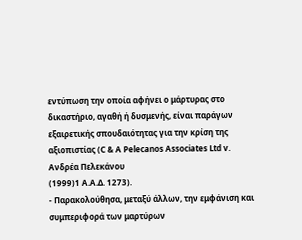εντύπωση την οποία αφήνει ο μάρτυρας στο δικαστήριο, αγαθή ή δυσμενής, είναι παράγων εξαιρετικής σπουδαιότητας για την κρίση της αξιοπιστίας (C & A Pelecanos Associates Ltd v. Ανδρέα Πελεκάνου
(1999)1 Α.Α.Δ. 1273).
- Παρακολούθησα, μεταξύ άλλων, την εμφάνιση και συμπεριφορά των μαρτύρων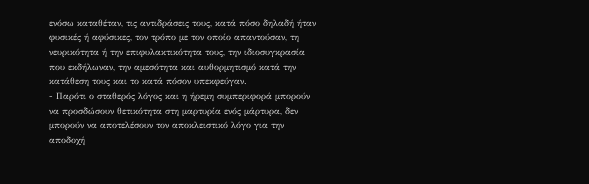ενόσω καταθέταν, τις αντιδράσεις τους, κατά πόσο δηλαδή ήταν φυσικές ή αφύσικες, τον τρόπο με τον οποίο απαντούσαν, τη νευρικότητα ή την επιφυλακτικότητα τους, την ιδιοσυγκρασία που εκδήλωναν, την αμεσότητα και αυθορμητισμό κατά την κατάθεση τους και το κατά πόσον υπεκφεύγαν.
- Παρότι ο σταθερός λόγος και η ήρεμη συμπεριφορά μπορούν να προσδώσουν θετικότητα στη μαρτυρία ενός μάρτυρα, δεν μπορούν να αποτελέσουν τον αποκλειστικό λόγο για την αποδοχή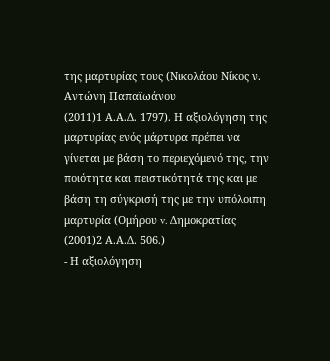της μαρτυρίας τους (Νικολάου Νίκος ν. Aντώνη Παπαϊωάνου
(2011)1 Α.Α.Δ. 1797). Η αξιολόγηση της μαρτυρίας ενός μάρτυρα πρέπει να γίνεται με βάση το περιεχόμενό της, την ποιότητα και πειστικότητά της και με βάση τη σύγκρισή της με την υπόλοιπη μαρτυρία (Ομήρου v. Δημοκρατίας
(2001)2 Α.Α.Δ. 506.)
- Η αξιολόγηση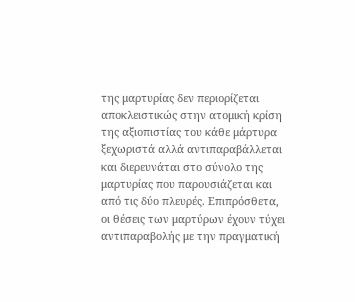της μαρτυρίας δεν περιορίζεται αποκλειστικώς στην ατομική κρίση της αξιοπιστίας του κάθε μάρτυρα ξεχωριστά αλλά αντιπαραβάλλεται και διερευνάται στο σύνολο της μαρτυρίας που παρουσιάζεται και από τις δύο πλευρές. Επιπρόσθετα, οι θέσεις των μαρτύρων έχουν τύχει αντιπαραβολής με την πραγματική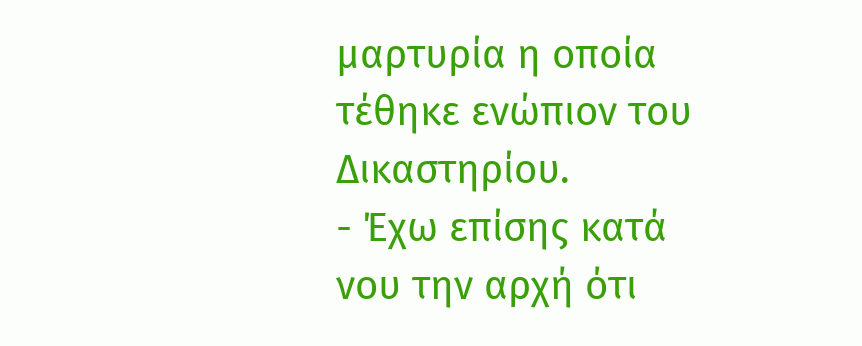μαρτυρία η οποία τέθηκε ενώπιον του Δικαστηρίου.
- Έχω επίσης κατά νου την αρχή ότι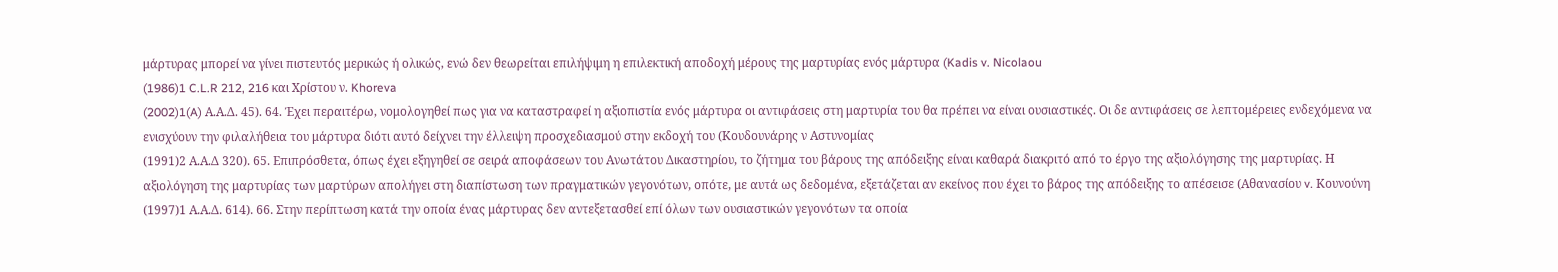μάρτυρας μπορεί να γίνει πιστευτός μερικώς ή ολικώς, ενώ δεν θεωρείται επιλήψιμη η επιλεκτική αποδοχή μέρους της μαρτυρίας ενός μάρτυρα (Kadis v. Nicolaou
(1986)1 C.L.R 212, 216 και Χρίστου ν. Khoreva
(2002)1(A) Α.Α.Δ. 45). 64. Έχει περαιτέρω, νομολογηθεί πως για να καταστραφεί η αξιοπιστία ενός μάρτυρα οι αντιφάσεις στη μαρτυρία του θα πρέπει να είναι ουσιαστικές. Οι δε αντιφάσεις σε λεπτομέρειες ενδεχόμενα να ενισχύουν την φιλαλήθεια του μάρτυρα διότι αυτό δείχνει την έλλειψη προσχεδιασμού στην εκδοχή του (Κουδουνάρης ν Αστυνομίας
(1991)2 Α.Α.Δ 320). 65. Επιπρόσθετα, όπως έχει εξηγηθεί σε σειρά αποφάσεων του Ανωτάτου Δικαστηρίου, το ζήτημα του βάρους της απόδειξης είναι καθαρά διακριτό από το έργο της αξιολόγησης της μαρτυρίας. Η αξιολόγηση της μαρτυρίας των μαρτύρων απολήγει στη διαπίστωση των πραγματικών γεγονότων, οπότε, με αυτά ως δεδομένα, εξετάζεται αν εκείνος που έχει το βάρος της απόδειξης το απέσεισε (Αθανασίου v. Κουνούνη
(1997)1 Α.Α.Δ. 614). 66. Στην περίπτωση κατά την οποία ένας μάρτυρας δεν αντεξετασθεί επί όλων των ουσιαστικών γεγονότων τα οποία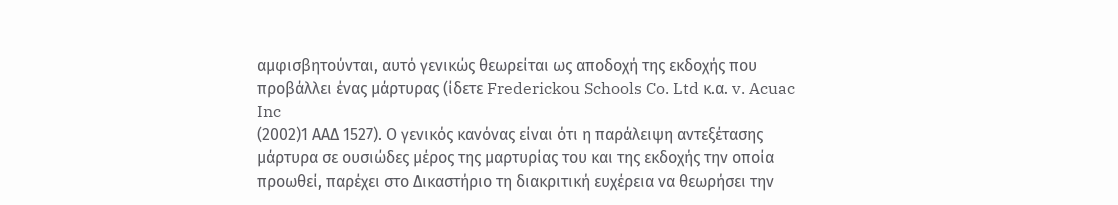αμφισβητούνται, αυτό γενικώς θεωρείται ως αποδοχή της εκδοχής που προβάλλει ένας μάρτυρας (ίδετε Frederickou Schools Co. Ltd κ.α. v. Acuac Inc
(2002)1 ΑΑΔ 1527). Ο γενικός κανόνας είναι ότι η παράλειψη αντεξέτασης μάρτυρα σε ουσιώδες μέρος της μαρτυρίας του και της εκδοχής την οποία προωθεί, παρέχει στο Δικαστήριο τη διακριτική ευχέρεια να θεωρήσει την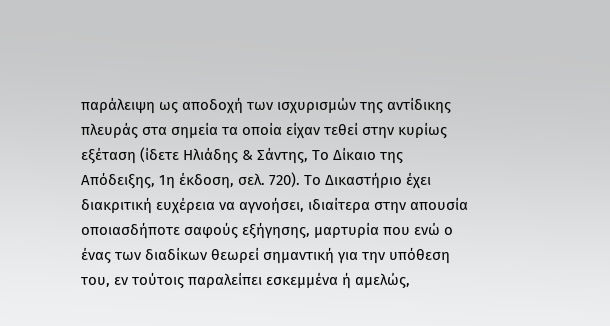παράλειψη ως αποδοχή των ισχυρισμών της αντίδικης πλευράς στα σημεία τα οποία είχαν τεθεί στην κυρίως εξέταση (ίδετε Ηλιάδης & Σάντης, Το Δίκαιο της Απόδειξης, 1η έκδοση, σελ. 720). Το Δικαστήριο έχει διακριτική ευχέρεια να αγνοήσει, ιδιαίτερα στην απουσία οποιασδήποτε σαφούς εξήγησης, μαρτυρία που ενώ ο ένας των διαδίκων θεωρεί σημαντική για την υπόθεση του, εν τούτοις παραλείπει εσκεμμένα ή αμελώς,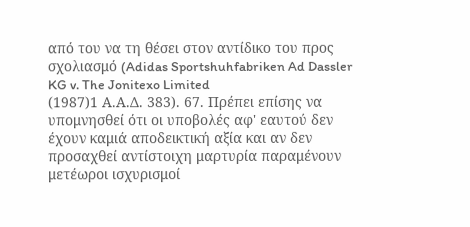από του να τη θέσει στον αντίδικο του προς σχολιασμό (Adidas Sportshuhfabriken Ad Dassler KG v. The Jonitexo Limited
(1987)1 Α.Α.Δ. 383). 67. Πρέπει επίσης να υπομνησθεί ότι οι υποβολές αφ' εαυτού δεν έχουν καμιά αποδεικτική αξία και αν δεν προσαχθεί αντίστοιχη μαρτυρία παραμένουν μετέωροι ισχυρισμοί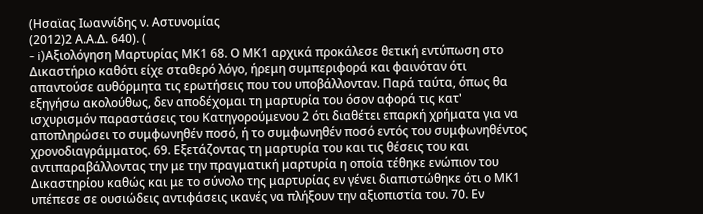(Ησαϊας Ιωαννίδης ν. Αστυνομίας
(2012)2 Α.Α.Δ. 640). (
- i)Αξιολόγηση Μαρτυρίας ΜΚ1 68. Ο ΜΚ1 αρχικά προκάλεσε θετική εντύπωση στο Δικαστήριο καθότι είχε σταθερό λόγο, ήρεμη συμπεριφορά και φαινόταν ότι απαντούσε αυθόρμητα τις ερωτήσεις που του υποβάλλονταν. Παρά ταύτα, όπως θα εξηγήσω ακολούθως, δεν αποδέχομαι τη μαρτυρία του όσον αφορά τις κατ' ισχυρισμόν παραστάσεις του Κατηγορούμενου 2 ότι διαθέτει επαρκή χρήματα για να αποπληρώσει το συμφωνηθέν ποσό, ή το συμφωνηθέν ποσό εντός του συμφωνηθέντος χρονοδιαγράμματος. 69. Εξετάζοντας τη μαρτυρία του και τις θέσεις του και αντιπαραβάλλοντας την με την πραγματική μαρτυρία η οποία τέθηκε ενώπιον του Δικαστηρίου καθώς και με το σύνολο της μαρτυρίας εν γένει διαπιστώθηκε ότι ο ΜΚ1 υπέπεσε σε ουσιώδεις αντιφάσεις ικανές να πλήξουν την αξιοπιστία του. 70. Εν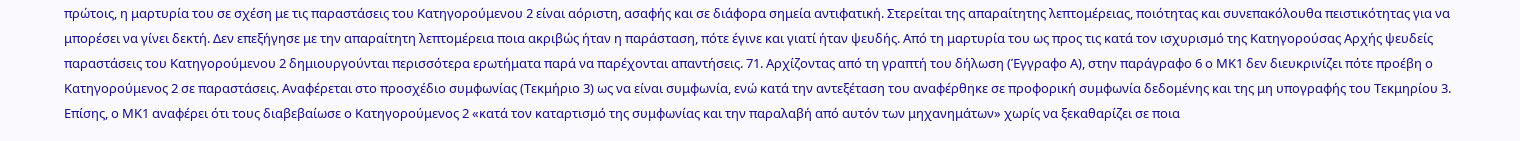πρώτοις, η μαρτυρία του σε σχέση με τις παραστάσεις του Κατηγορούμενου 2 είναι αόριστη, ασαφής και σε διάφορα σημεία αντιφατική. Στερείται της απαραίτητης λεπτομέρειας, ποιότητας και συνεπακόλουθα πειστικότητας για να μπορέσει να γίνει δεκτή. Δεν επεξήγησε με την απαραίτητη λεπτομέρεια ποια ακριβώς ήταν η παράσταση, πότε έγινε και γιατί ήταν ψευδής. Από τη μαρτυρία του ως προς τις κατά τον ισχυρισμό της Κατηγορούσας Αρχής ψευδείς παραστάσεις του Κατηγορούμενου 2 δημιουργούνται περισσότερα ερωτήματα παρά να παρέχονται απαντήσεις. 71. Αρχίζοντας από τη γραπτή του δήλωση (Έγγραφο Α), στην παράγραφο 6 ο ΜΚ1 δεν διευκρινίζει πότε προέβη ο Κατηγορούμενος 2 σε παραστάσεις. Αναφέρεται στο προσχέδιο συμφωνίας (Τεκμήριο 3) ως να είναι συμφωνία, ενώ κατά την αντεξέταση του αναφέρθηκε σε προφορική συμφωνία δεδομένης και της μη υπογραφής του Τεκμηρίου 3. Επίσης, ο ΜΚ1 αναφέρει ότι τους διαβεβαίωσε ο Κατηγορούμενος 2 «κατά τον καταρτισμό της συμφωνίας και την παραλαβή από αυτόν των μηχανημάτων» χωρίς να ξεκαθαρίζει σε ποια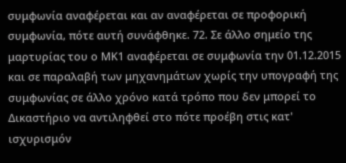συμφωνία αναφέρεται και αν αναφέρεται σε προφορική συμφωνία, πότε αυτή συνάφθηκε. 72. Σε άλλο σημείο της μαρτυρίας του ο ΜΚ1 αναφέρεται σε συμφωνία την 01.12.2015 και σε παραλαβή των μηχανημάτων χωρίς την υπογραφή της συμφωνίας σε άλλο χρόνο κατά τρόπο που δεν μπορεί το Δικαστήριο να αντιληφθεί στο πότε προέβη στις κατ' ισχυρισμόν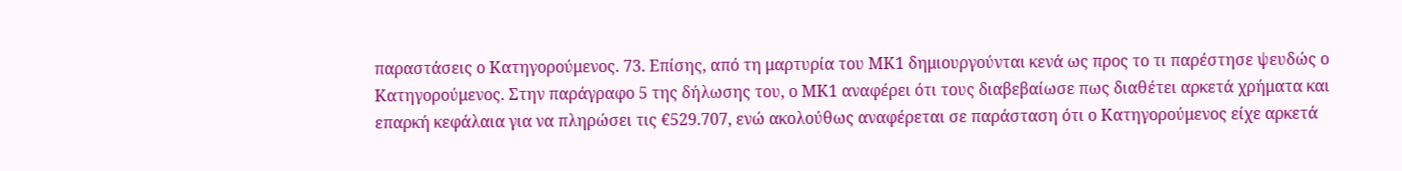παραστάσεις ο Κατηγορούμενος. 73. Επίσης, από τη μαρτυρία του ΜΚ1 δημιουργούνται κενά ως προς το τι παρέστησε ψευδώς ο Κατηγορούμενος. Στην παράγραφο 5 της δήλωσης του, ο ΜΚ1 αναφέρει ότι τους διαβεβαίωσε πως διαθέτει αρκετά χρήματα και επαρκή κεφάλαια για να πληρώσει τις €529.707, ενώ ακολούθως αναφέρεται σε παράσταση ότι ο Κατηγορούμενος είχε αρκετά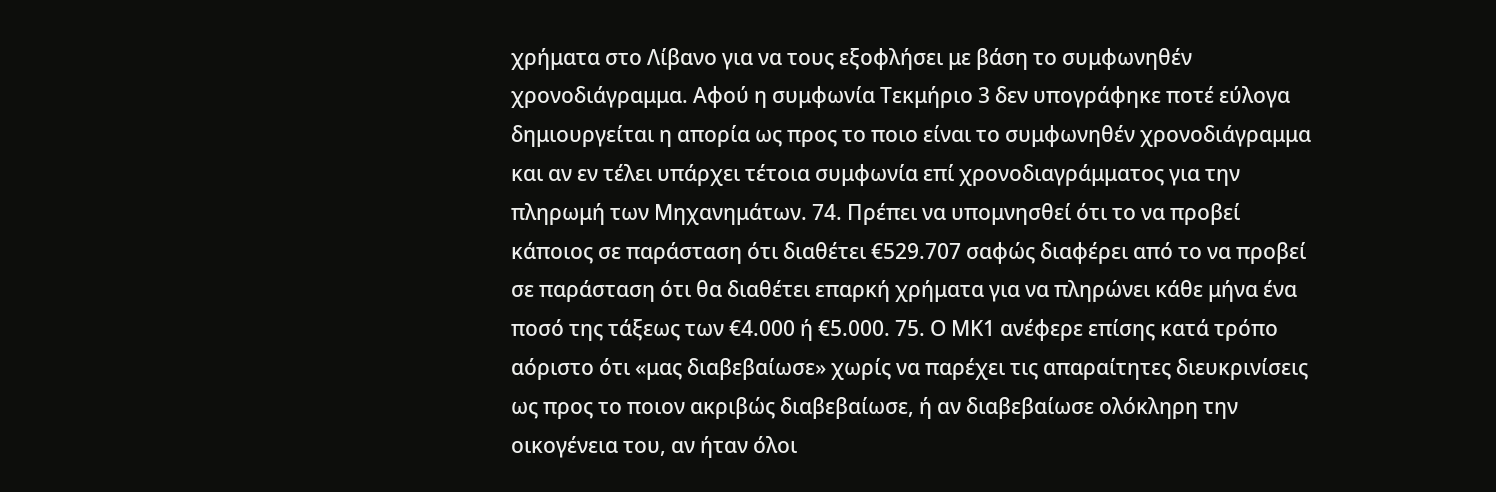χρήματα στο Λίβανο για να τους εξοφλήσει με βάση το συμφωνηθέν χρονοδιάγραμμα. Αφού η συμφωνία Τεκμήριο 3 δεν υπογράφηκε ποτέ εύλογα δημιουργείται η απορία ως προς το ποιο είναι το συμφωνηθέν χρονοδιάγραμμα και αν εν τέλει υπάρχει τέτοια συμφωνία επί χρονοδιαγράμματος για την πληρωμή των Μηχανημάτων. 74. Πρέπει να υπομνησθεί ότι το να προβεί κάποιος σε παράσταση ότι διαθέτει €529.707 σαφώς διαφέρει από το να προβεί σε παράσταση ότι θα διαθέτει επαρκή χρήματα για να πληρώνει κάθε μήνα ένα ποσό της τάξεως των €4.000 ή €5.000. 75. Ο ΜΚ1 ανέφερε επίσης κατά τρόπο αόριστο ότι «μας διαβεβαίωσε» χωρίς να παρέχει τις απαραίτητες διευκρινίσεις ως προς το ποιον ακριβώς διαβεβαίωσε, ή αν διαβεβαίωσε ολόκληρη την οικογένεια του, αν ήταν όλοι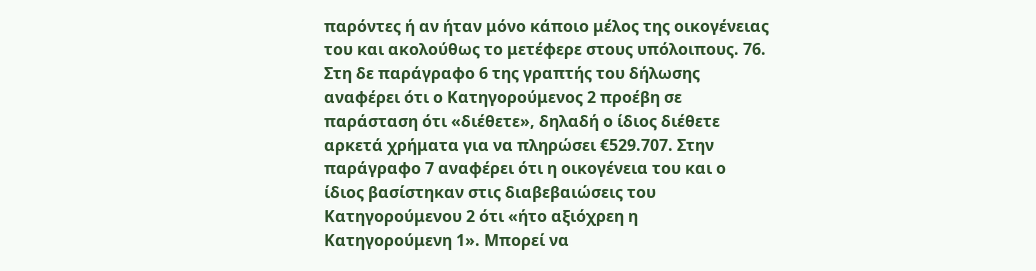παρόντες ή αν ήταν μόνο κάποιο μέλος της οικογένειας του και ακολούθως το μετέφερε στους υπόλοιπους. 76. Στη δε παράγραφο 6 της γραπτής του δήλωσης αναφέρει ότι ο Κατηγορούμενος 2 προέβη σε παράσταση ότι «διέθετε», δηλαδή ο ίδιος διέθετε αρκετά χρήματα για να πληρώσει €529.707. Στην παράγραφο 7 αναφέρει ότι η οικογένεια του και ο ίδιος βασίστηκαν στις διαβεβαιώσεις του Κατηγορούμενου 2 ότι «ήτο αξιόχρεη η Κατηγορούμενη 1». Μπορεί να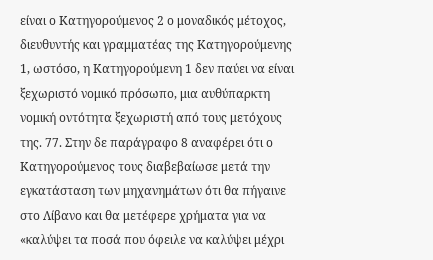είναι ο Κατηγορούμενος 2 ο μοναδικός μέτοχος, διευθυντής και γραμματέας της Κατηγορούμενης 1, ωστόσο, η Κατηγορούμενη 1 δεν παύει να είναι ξεχωριστό νομικό πρόσωπο, μια αυθύπαρκτη νομική οντότητα ξεχωριστή από τους μετόχους της. 77. Στην δε παράγραφο 8 αναφέρει ότι ο Κατηγορούμενος τους διαβεβαίωσε μετά την εγκατάσταση των μηχανημάτων ότι θα πήγαινε στο Λίβανο και θα μετέφερε χρήματα για να «καλύψει τα ποσά που όφειλε να καλύψει μέχρι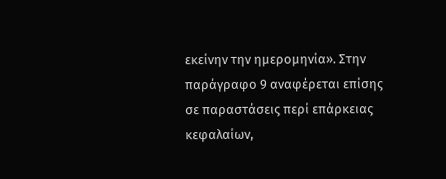εκείνην την ημερομηνία». Στην παράγραφο 9 αναφέρεται επίσης σε παραστάσεις περί επάρκειας κεφαλαίων,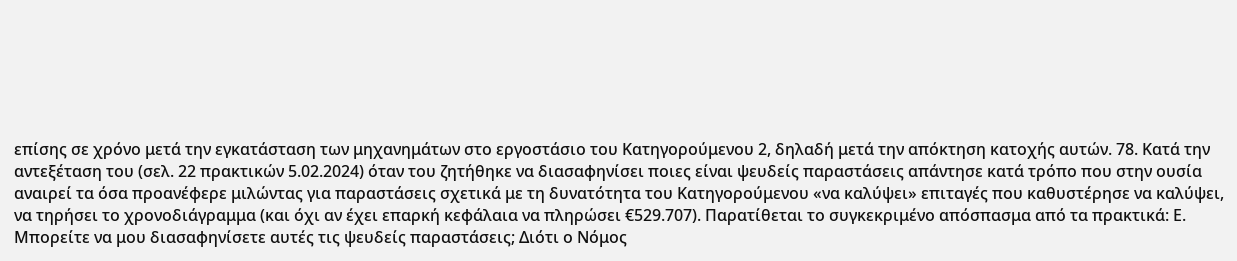επίσης σε χρόνο μετά την εγκατάσταση των μηχανημάτων στο εργοστάσιο του Κατηγορούμενου 2, δηλαδή μετά την απόκτηση κατοχής αυτών. 78. Κατά την αντεξέταση του (σελ. 22 πρακτικών 5.02.2024) όταν του ζητήθηκε να διασαφηνίσει ποιες είναι ψευδείς παραστάσεις απάντησε κατά τρόπο που στην ουσία αναιρεί τα όσα προανέφερε μιλώντας για παραστάσεις σχετικά με τη δυνατότητα του Κατηγορούμενου «να καλύψει» επιταγές που καθυστέρησε να καλύψει, να τηρήσει το χρονοδιάγραμμα (και όχι αν έχει επαρκή κεφάλαια να πληρώσει €529.707). Παρατίθεται το συγκεκριμένο απόσπασμα από τα πρακτικά: Ε. Μπορείτε να μου διασαφηνίσετε αυτές τις ψευδείς παραστάσεις; Διότι ο Νόμος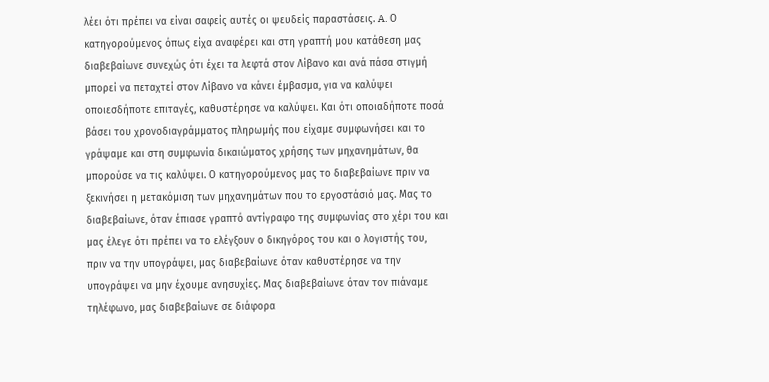λέει ότι πρέπει να είναι σαφείς αυτές οι ψευδείς παραστάσεις. A. Ο κατηγορούμενος όπως είχα αναφέρει και στη γραπτή μου κατάθεση μας διαβεβαίωνε συνεχώς ότι έχει τα λεφτά στον Λίβανο και ανά πάσα στιγμή μπορεί να πεταχτεί στον Λίβανο να κάνει έμβασμα, για να καλύψει οποιεσδήποτε επιταγές, καθυστέρησε να καλύψει. Και ότι οποιαδήποτε ποσά βάσει του χρονοδιαγράμματος πληρωμής που είχαμε συμφωνήσει και το γράψαμε και στη συμφωνία δικαιώματος χρήσης των μηχανημάτων, θα μπορούσε να τις καλύψει. Ο κατηγορούμενος μας το διαβεβαίωνε πριν να ξεκινήσει η μετακόμιση των μηχανημάτων που το εργοστάσιό μας. Μας το διαβεβαίωνε, όταν έπιασε γραπτό αντίγραφο της συμφωνίας στο χέρι του και μας έλεγε ότι πρέπει να το ελέγξουν ο δικηγόρος του και ο λογιστής του, πριν να την υπογράψει, μας διαβεβαίωνε όταν καθυστέρησε να την υπογράψει να μην έχουμε ανησυχίες. Μας διαβεβαίωνε όταν τον πιάναμε τηλέφωνο, μας διαβεβαίωνε σε διάφορα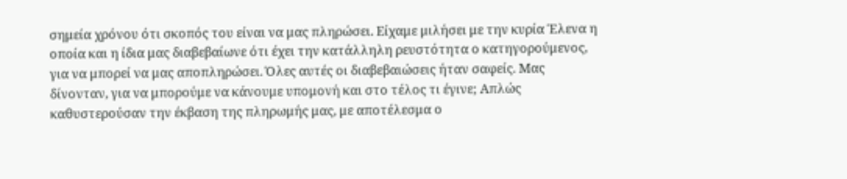σημεία χρόνου ότι σκοπός του είναι να μας πληρώσει. Είχαμε μιλήσει με την κυρία Έλενα η οποία και η ίδια μας διαβεβαίωνε ότι έχει την κατάλληλη ρευστότητα ο κατηγορούμενος, για να μπορεί να μας αποπληρώσει. Όλες αυτές οι διαβεβαιώσεις ήταν σαφείς. Μας δίνονταν, για να μπορούμε να κάνουμε υπομονή και στο τέλος τι έγινε; Απλώς καθυστερούσαν την έκβαση της πληρωμής μας, με αποτέλεσμα ο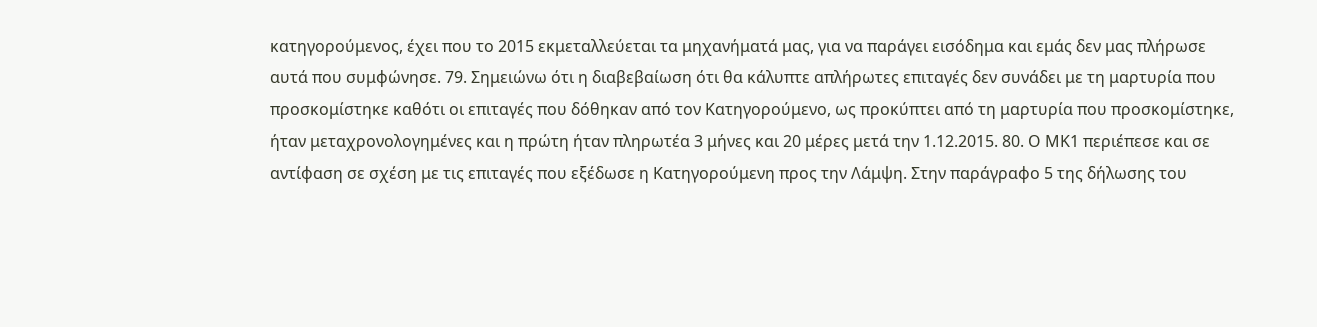κατηγορούμενος, έχει που το 2015 εκμεταλλεύεται τα μηχανήματά μας, για να παράγει εισόδημα και εμάς δεν μας πλήρωσε αυτά που συμφώνησε. 79. Σημειώνω ότι η διαβεβαίωση ότι θα κάλυπτε απλήρωτες επιταγές δεν συνάδει με τη μαρτυρία που προσκομίστηκε καθότι οι επιταγές που δόθηκαν από τον Κατηγορούμενο, ως προκύπτει από τη μαρτυρία που προσκομίστηκε, ήταν μεταχρονολογημένες και η πρώτη ήταν πληρωτέα 3 μήνες και 20 μέρες μετά την 1.12.2015. 80. Ο ΜΚ1 περιέπεσε και σε αντίφαση σε σχέση με τις επιταγές που εξέδωσε η Κατηγορούμενη προς την Λάμψη. Στην παράγραφο 5 της δήλωσης του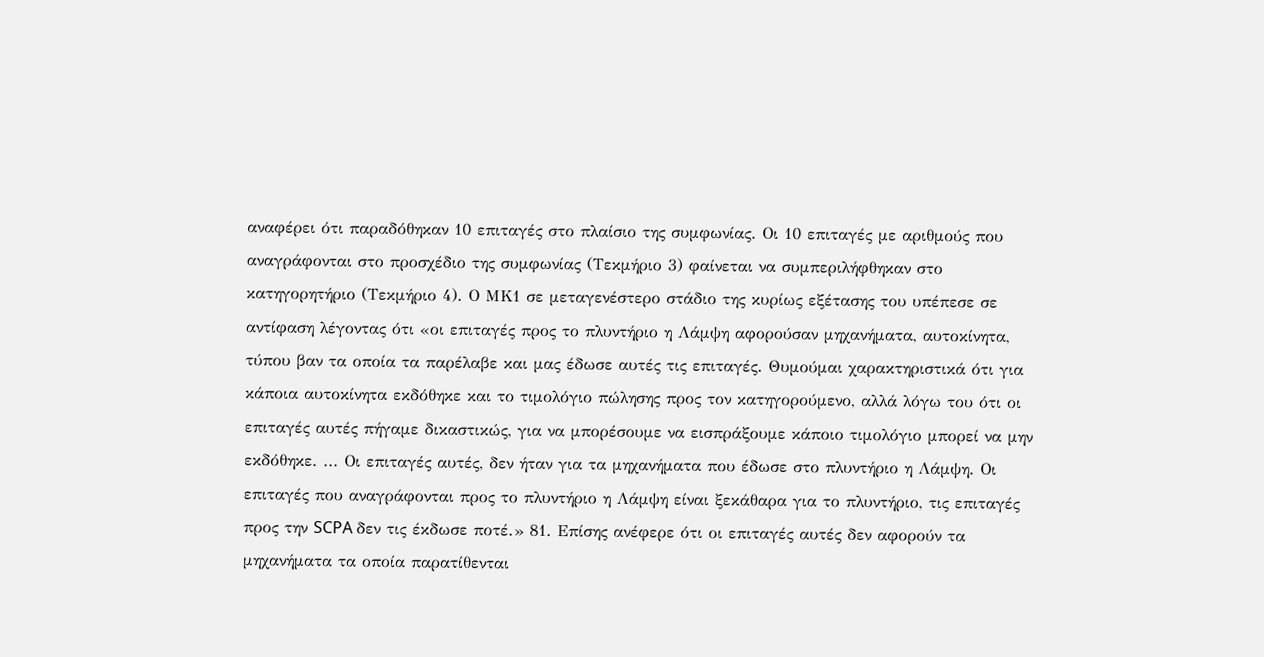αναφέρει ότι παραδόθηκαν 10 επιταγές στο πλαίσιο της συμφωνίας. Οι 10 επιταγές με αριθμούς που αναγράφονται στο προσχέδιο της συμφωνίας (Τεκμήριο 3) φαίνεται να συμπεριλήφθηκαν στο κατηγορητήριο (Τεκμήριο 4). Ο ΜΚ1 σε μεταγενέστερο στάδιο της κυρίως εξέτασης του υπέπεσε σε αντίφαση λέγοντας ότι «οι επιταγές προς το πλυντήριο η Λάμψη αφορούσαν μηχανήματα, αυτοκίνητα, τύπου βαν τα οποία τα παρέλαβε και μας έδωσε αυτές τις επιταγές. Θυμούμαι χαρακτηριστικά ότι για κάποια αυτοκίνητα εκδόθηκε και το τιμολόγιο πώλησης προς τον κατηγορούμενο, αλλά λόγω του ότι οι επιταγές αυτές πήγαμε δικαστικώς, για να μπορέσουμε να εισπράξουμε κάποιο τιμολόγιο μπορεί να μην εκδόθηκε. ... Οι επιταγές αυτές, δεν ήταν για τα μηχανήματα που έδωσε στο πλυντήριο η Λάμψη. Οι επιταγές που αναγράφονται προς το πλυντήριο η Λάμψη είναι ξεκάθαρα για το πλυντήριο, τις επιταγές προς την SCPA δεν τις έκδωσε ποτέ.» 81. Επίσης ανέφερε ότι οι επιταγές αυτές δεν αφορούν τα μηχανήματα τα οποία παρατίθενται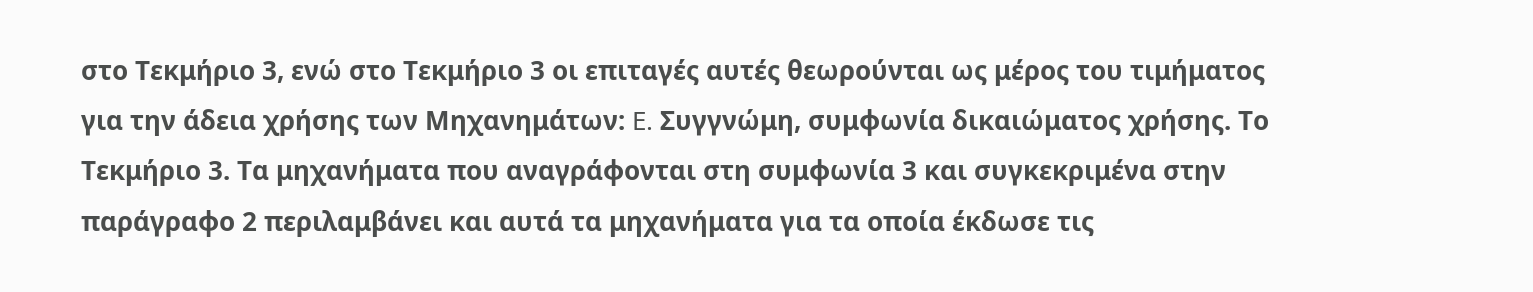στο Τεκμήριο 3, ενώ στο Τεκμήριο 3 οι επιταγές αυτές θεωρούνται ως μέρος του τιμήματος για την άδεια χρήσης των Μηχανημάτων: E. Συγγνώμη, συμφωνία δικαιώματος χρήσης. Το Τεκμήριο 3. Τα μηχανήματα που αναγράφονται στη συμφωνία 3 και συγκεκριμένα στην παράγραφο 2 περιλαμβάνει και αυτά τα μηχανήματα για τα οποία έκδωσε τις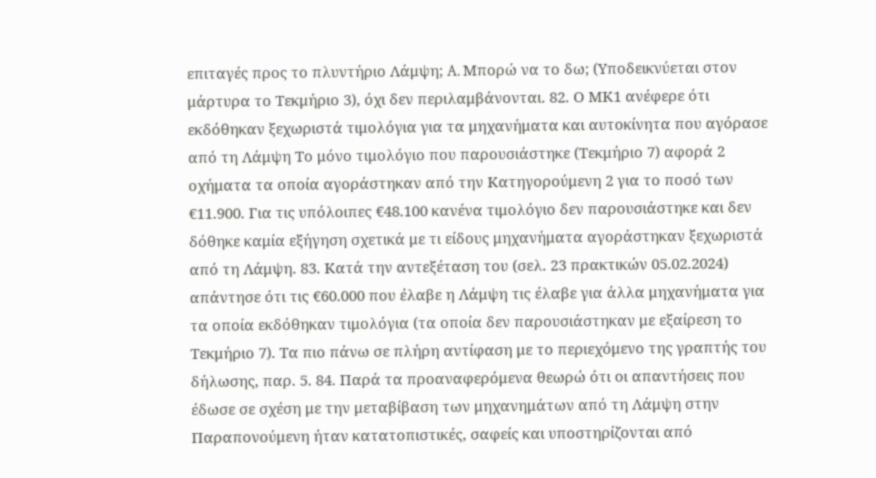επιταγές προς το πλυντήριο Λάμψη; A. Μπορώ να το δω; (Υποδεικνύεται στον μάρτυρα το Τεκμήριο 3), όχι δεν περιλαμβάνονται. 82. Ο ΜΚ1 ανέφερε ότι εκδόθηκαν ξεχωριστά τιμολόγια για τα μηχανήματα και αυτοκίνητα που αγόρασε από τη Λάμψη Το μόνο τιμολόγιο που παρουσιάστηκε (Τεκμήριο 7) αφορά 2 οχήματα τα οποία αγοράστηκαν από την Κατηγορούμενη 2 για το ποσό των €11.900. Για τις υπόλοιπες €48.100 κανένα τιμολόγιο δεν παρουσιάστηκε και δεν δόθηκε καμία εξήγηση σχετικά με τι είδους μηχανήματα αγοράστηκαν ξεχωριστά από τη Λάμψη. 83. Κατά την αντεξέταση του (σελ. 23 πρακτικών 05.02.2024) απάντησε ότι τις €60.000 που έλαβε η Λάμψη τις έλαβε για άλλα μηχανήματα για τα οποία εκδόθηκαν τιμολόγια (τα οποία δεν παρουσιάστηκαν με εξαίρεση το Τεκμήριο 7). Τα πιο πάνω σε πλήρη αντίφαση με το περιεχόμενο της γραπτής του δήλωσης, παρ. 5. 84. Παρά τα προαναφερόμενα θεωρώ ότι οι απαντήσεις που έδωσε σε σχέση με την μεταβίβαση των μηχανημάτων από τη Λάμψη στην Παραπονούμενη ήταν κατατοπιστικές, σαφείς και υποστηρίζονται από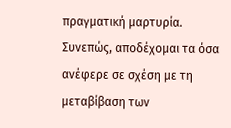πραγματική μαρτυρία. Συνεπώς, αποδέχομαι τα όσα ανέφερε σε σχέση με τη μεταβίβαση των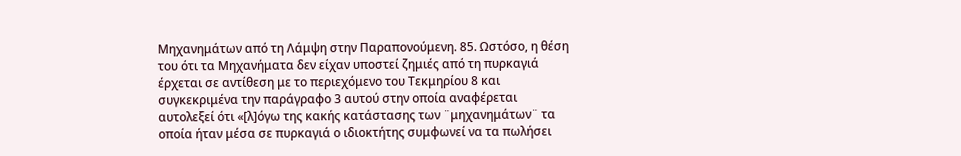Μηχανημάτων από τη Λάμψη στην Παραπονούμενη. 85. Ωστόσο, η θέση του ότι τα Μηχανήματα δεν είχαν υποστεί ζημιές από τη πυρκαγιά έρχεται σε αντίθεση με το περιεχόμενο του Τεκμηρίου 8 και συγκεκριμένα την παράγραφο 3 αυτού στην οποία αναφέρεται αυτολεξεί ότι «[λ]όγω της κακής κατάστασης των ¨μηχανημάτων¨ τα οποία ήταν μέσα σε πυρκαγιά ο ιδιοκτήτης συμφωνεί να τα πωλήσει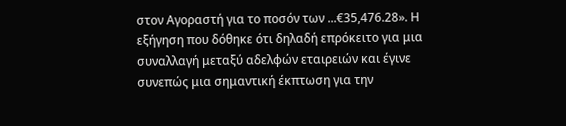στον Αγοραστή για το ποσόν των ...€35,476.28». Η εξήγηση που δόθηκε ότι δηλαδή επρόκειτο για μια συναλλαγή μεταξύ αδελφών εταιρειών και έγινε συνεπώς μια σημαντική έκπτωση για την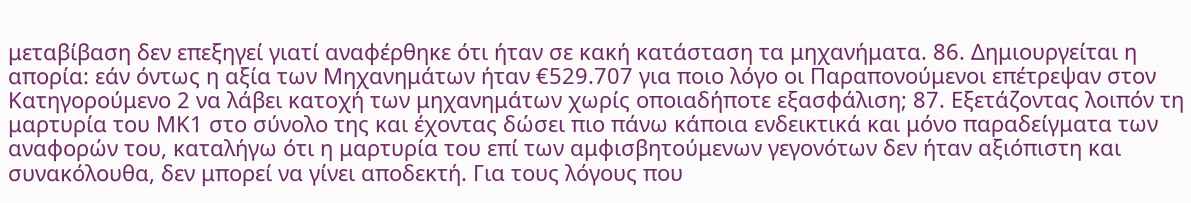μεταβίβαση δεν επεξηγεί γιατί αναφέρθηκε ότι ήταν σε κακή κατάσταση τα μηχανήματα. 86. Δημιουργείται η απορία: εάν όντως η αξία των Μηχανημάτων ήταν €529.707 για ποιο λόγο οι Παραπονούμενοι επέτρεψαν στον Κατηγορούμενο 2 να λάβει κατοχή των μηχανημάτων χωρίς οποιαδήποτε εξασφάλιση; 87. Εξετάζοντας λοιπόν τη μαρτυρία του ΜΚ1 στο σύνολο της και έχοντας δώσει πιο πάνω κάποια ενδεικτικά και μόνο παραδείγματα των αναφορών του, καταλήγω ότι η μαρτυρία του επί των αμφισβητούμενων γεγονότων δεν ήταν αξιόπιστη και συνακόλουθα, δεν μπορεί να γίνει αποδεκτή. Για τους λόγους που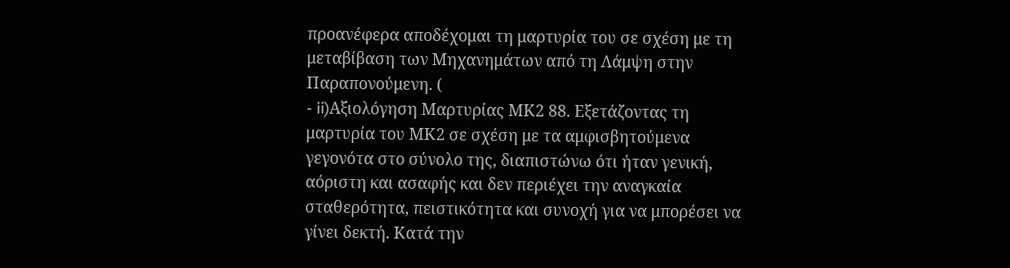προανέφερα αποδέχομαι τη μαρτυρία του σε σχέση με τη μεταβίβαση των Μηχανημάτων από τη Λάμψη στην Παραπονούμενη. (
- ii)Αξιολόγηση Μαρτυρίας ΜΚ2 88. Εξετάζοντας τη μαρτυρία του ΜΚ2 σε σχέση με τα αμφισβητούμενα γεγονότα στο σύνολο της, διαπιστώνω ότι ήταν γενική, αόριστη και ασαφής και δεν περιέχει την αναγκαία σταθερότητα, πειστικότητα και συνοχή για να μπορέσει να γίνει δεκτή. Κατά την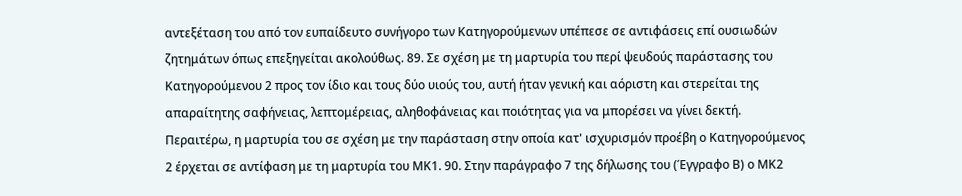αντεξέταση του από τον ευπαίδευτο συνήγορο των Κατηγορούμενων υπέπεσε σε αντιφάσεις επί ουσιωδών ζητημάτων όπως επεξηγείται ακολούθως. 89. Σε σχέση με τη μαρτυρία του περί ψευδούς παράστασης του Κατηγορούμενου 2 προς τον ίδιο και τους δύο υιούς του, αυτή ήταν γενική και αόριστη και στερείται της απαραίτητης σαφήνειας, λεπτομέρειας, αληθοφάνειας και ποιότητας για να μπορέσει να γίνει δεκτή. Περαιτέρω, η μαρτυρία του σε σχέση με την παράσταση στην οποία κατ' ισχυρισμόν προέβη ο Κατηγορούμενος 2 έρχεται σε αντίφαση με τη μαρτυρία του ΜΚ1. 90. Στην παράγραφο 7 της δήλωσης του (Έγγραφο Β) ο ΜΚ2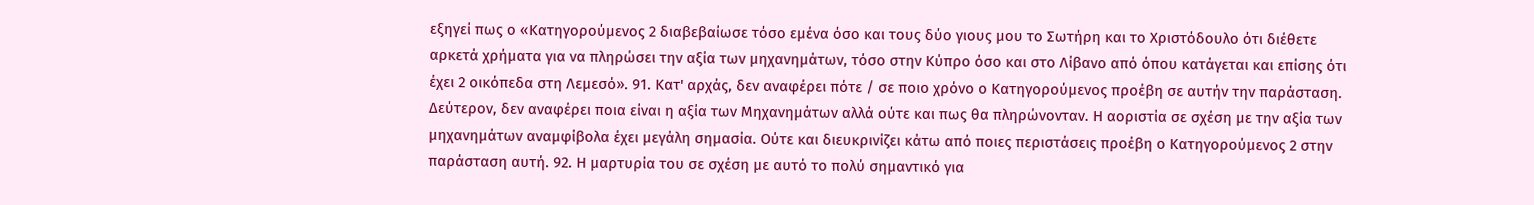εξηγεί πως ο «Κατηγορούμενος 2 διαβεβαίωσε τόσο εμένα όσο και τους δύο γιους μου το Σωτήρη και το Χριστόδουλο ότι διέθετε αρκετά χρήματα για να πληρώσει την αξία των μηχανημάτων, τόσο στην Κύπρο όσο και στο Λίβανο από όπου κατάγεται και επίσης ότι έχει 2 οικόπεδα στη Λεμεσό». 91. Κατ' αρχάς, δεν αναφέρει πότε / σε ποιο χρόνο ο Κατηγορούμενος προέβη σε αυτήν την παράσταση. Δεύτερον, δεν αναφέρει ποια είναι η αξία των Μηχανημάτων αλλά ούτε και πως θα πληρώνονταν. Η αοριστία σε σχέση με την αξία των μηχανημάτων αναμφίβολα έχει μεγάλη σημασία. Ούτε και διευκρινίζει κάτω από ποιες περιστάσεις προέβη ο Κατηγορούμενος 2 στην παράσταση αυτή. 92. Η μαρτυρία του σε σχέση με αυτό το πολύ σημαντικό για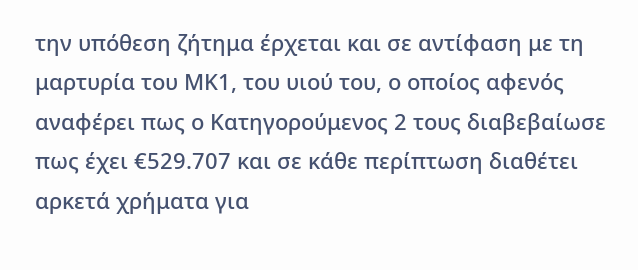την υπόθεση ζήτημα έρχεται και σε αντίφαση με τη μαρτυρία του ΜΚ1, του υιού του, ο οποίος αφενός αναφέρει πως ο Κατηγορούμενος 2 τους διαβεβαίωσε πως έχει €529.707 και σε κάθε περίπτωση διαθέτει αρκετά χρήματα για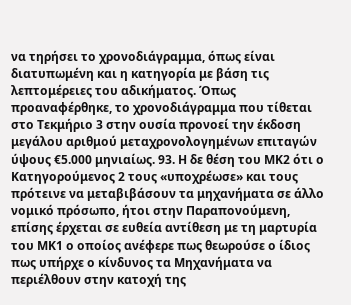να τηρήσει το χρονοδιάγραμμα, όπως είναι διατυπωμένη και η κατηγορία με βάση τις λεπτομέρειες του αδικήματος. Όπως προαναφέρθηκε, το χρονοδιάγραμμα που τίθεται στο Τεκμήριο 3 στην ουσία προνοεί την έκδοση μεγάλου αριθμού μεταχρονολογημένων επιταγών ύψους €5.000 μηνιαίως. 93. Η δε θέση του ΜΚ2 ότι ο Κατηγορούμενος 2 τους «υποχρέωσε» και τους πρότεινε να μεταβιβάσουν τα μηχανήματα σε άλλο νομικό πρόσωπο, ήτοι στην Παραπονούμενη, επίσης έρχεται σε ευθεία αντίθεση με τη μαρτυρία του ΜΚ1 ο οποίος ανέφερε πως θεωρούσε ο ίδιος πως υπήρχε ο κίνδυνος τα Μηχανήματα να περιέλθουν στην κατοχή της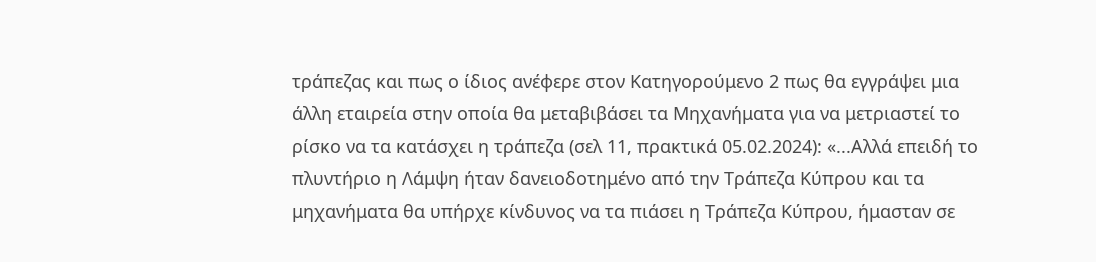τράπεζας και πως ο ίδιος ανέφερε στον Κατηγορούμενο 2 πως θα εγγράψει μια άλλη εταιρεία στην οποία θα μεταβιβάσει τα Μηχανήματα για να μετριαστεί το ρίσκο να τα κατάσχει η τράπεζα (σελ 11, πρακτικά 05.02.2024): «...Αλλά επειδή το πλυντήριο η Λάμψη ήταν δανειοδοτημένο από την Τράπεζα Κύπρου και τα μηχανήματα θα υπήρχε κίνδυνος να τα πιάσει η Τράπεζα Κύπρου, ήμασταν σε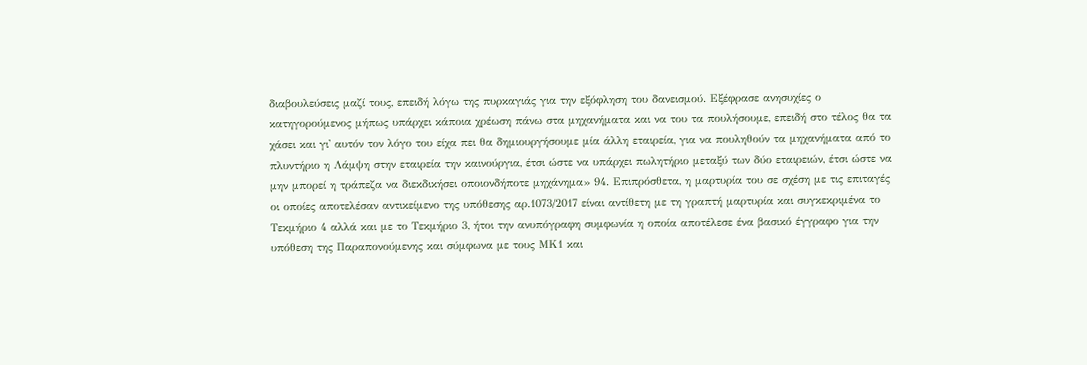διαβουλεύσεις μαζί τους, επειδή λόγω της πυρκαγιάς για την εξόφληση του δανεισμού. Εξέφρασε ανησυχίες ο κατηγορούμενος μήπως υπάρχει κάποια χρέωση πάνω στα μηχανήματα και να του τα πουλήσουμε, επειδή στο τέλος θα τα χάσει και γι' αυτόν τον λόγο του είχα πει θα δημιουργήσουμε μία άλλη εταιρεία, για να πουληθούν τα μηχανήματα από το πλυντήριο η Λάμψη στην εταιρεία την καινούργια, έτσι ώστε να υπάρχει πωλητήριο μεταξύ των δύο εταιρειών, έτσι ώστε να μην μπορεί η τράπεζα να διεκδικήσει οποιονδήποτε μηχάνημα» 94. Επιπρόσθετα, η μαρτυρία του σε σχέση με τις επιταγές οι οποίες αποτελέσαν αντικείμενο της υπόθεσης αρ.1073/2017 είναι αντίθετη με τη γραπτή μαρτυρία και συγκεκριμένα το Τεκμήριο 4 αλλά και με το Τεκμήριο 3, ήτοι την ανυπόγραφη συμφωνία η οποία αποτέλεσε ένα βασικό έγγραφο για την υπόθεση της Παραπονούμενης και σύμφωνα με τους ΜΚ1 και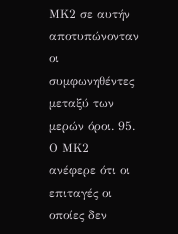ΜΚ2 σε αυτήν αποτυπώνονταν οι συμφωνηθέντες μεταξύ των μερών όροι. 95. Ο ΜΚ2 ανέφερε ότι οι επιταγές οι οποίες δεν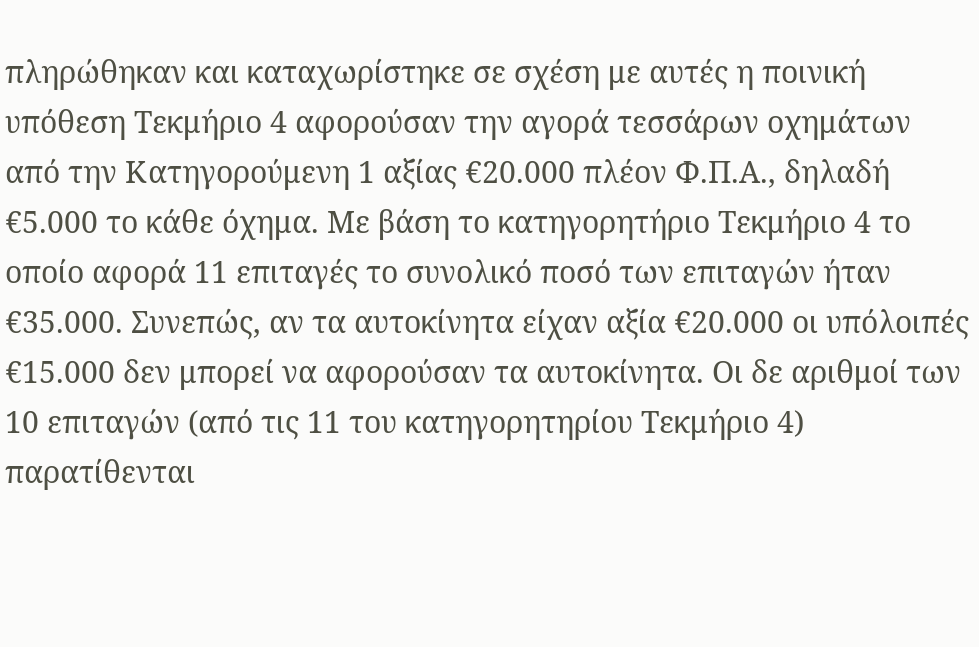πληρώθηκαν και καταχωρίστηκε σε σχέση με αυτές η ποινική υπόθεση Τεκμήριο 4 αφορούσαν την αγορά τεσσάρων οχημάτων από την Κατηγορούμενη 1 αξίας €20.000 πλέον Φ.Π.Α., δηλαδή €5.000 το κάθε όχημα. Με βάση το κατηγορητήριο Τεκμήριο 4 το οποίο αφορά 11 επιταγές το συνολικό ποσό των επιταγών ήταν €35.000. Συνεπώς, αν τα αυτοκίνητα είχαν αξία €20.000 οι υπόλοιπές €15.000 δεν μπορεί να αφορούσαν τα αυτοκίνητα. Οι δε αριθμοί των 10 επιταγών (από τις 11 του κατηγορητηρίου Τεκμήριο 4) παρατίθενται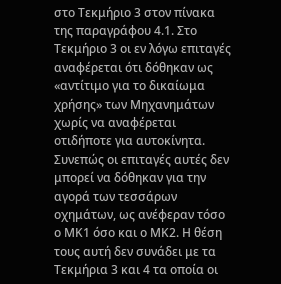στο Τεκμήριο 3 στον πίνακα της παραγράφου 4.1. Στο Τεκμήριο 3 οι εν λόγω επιταγές αναφέρεται ότι δόθηκαν ως «αντίτιμο για το δικαίωμα χρήσης» των Μηχανημάτων χωρίς να αναφέρεται οτιδήποτε για αυτοκίνητα. Συνεπώς οι επιταγές αυτές δεν μπορεί να δόθηκαν για την αγορά των τεσσάρων οχημάτων, ως ανέφεραν τόσο ο ΜΚ1 όσο και ο ΜΚ2. Η θέση τους αυτή δεν συνάδει με τα Τεκμήρια 3 και 4 τα οποία οι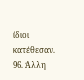ίδιοι κατέθεσαν. 96. Άλλη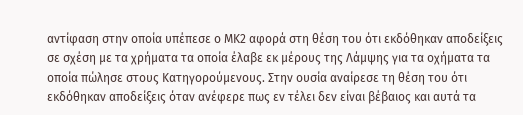αντίφαση στην οποία υπέπεσε ο ΜΚ2 αφορά στη θέση του ότι εκδόθηκαν αποδείξεις σε σχέση με τα χρήματα τα οποία έλαβε εκ μέρους της Λάμψης για τα οχήματα τα οποία πώλησε στους Κατηγορούμενους. Στην ουσία αναίρεσε τη θέση του ότι εκδόθηκαν αποδείξεις όταν ανέφερε πως εν τέλει δεν είναι βέβαιος και αυτά τα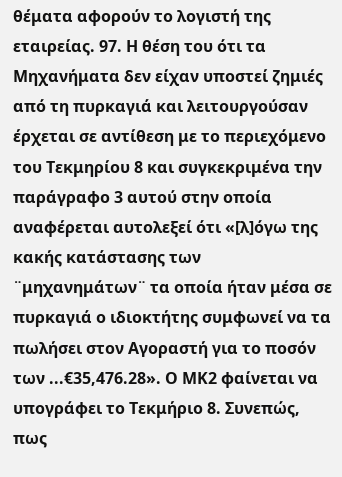θέματα αφορούν το λογιστή της εταιρείας. 97. Η θέση του ότι τα Μηχανήματα δεν είχαν υποστεί ζημιές από τη πυρκαγιά και λειτουργούσαν έρχεται σε αντίθεση με το περιεχόμενο του Τεκμηρίου 8 και συγκεκριμένα την παράγραφο 3 αυτού στην οποία αναφέρεται αυτολεξεί ότι «[λ]όγω της κακής κατάστασης των ¨μηχανημάτων¨ τα οποία ήταν μέσα σε πυρκαγιά ο ιδιοκτήτης συμφωνεί να τα πωλήσει στον Αγοραστή για το ποσόν των ...€35,476.28». Ο ΜΚ2 φαίνεται να υπογράφει το Τεκμήριο 8. Συνεπώς, πως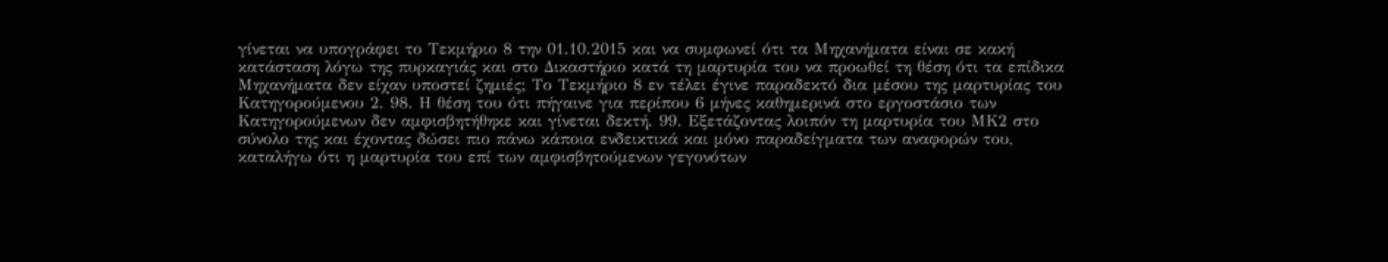γίνεται να υπογράφει το Τεκμήριο 8 την 01.10.2015 και να συμφωνεί ότι τα Μηχανήματα είναι σε κακή κατάσταση λόγω της πυρκαγιάς και στο Δικαστήριο κατά τη μαρτυρία του να προωθεί τη θέση ότι τα επίδικα Μηχανήματα δεν είχαν υποστεί ζημιές; Το Τεκμήριο 8 εν τέλει έγινε παραδεκτό δια μέσου της μαρτυρίας του Κατηγορούμενου 2. 98. Η θέση του ότι πήγαινε για περίπου 6 μήνες καθημερινά στο εργοστάσιο των Κατηγορούμενων δεν αμφισβητήθηκε και γίνεται δεκτή. 99. Εξετάζοντας λοιπόν τη μαρτυρία του ΜΚ2 στο σύνολο της και έχοντας δώσει πιο πάνω κάποια ενδεικτικά και μόνο παραδείγματα των αναφορών του, καταλήγω ότι η μαρτυρία του επί των αμφισβητούμενων γεγονότων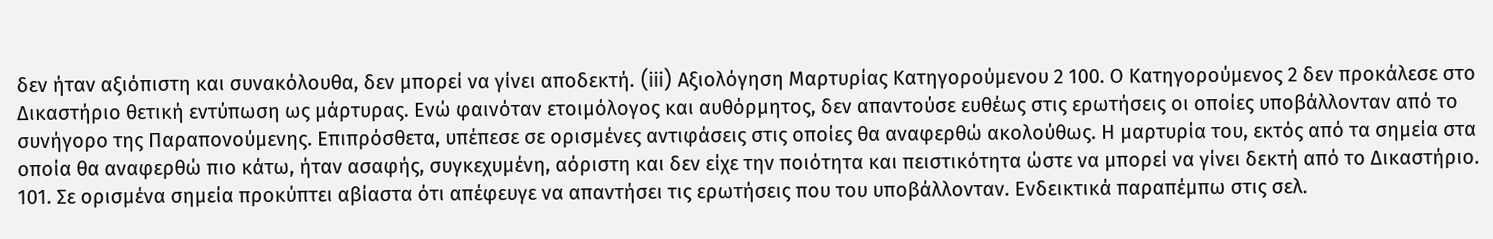δεν ήταν αξιόπιστη και συνακόλουθα, δεν μπορεί να γίνει αποδεκτή. (iii) Αξιολόγηση Μαρτυρίας Κατηγορούμενου 2 100. Ο Κατηγορούμενος 2 δεν προκάλεσε στο Δικαστήριο θετική εντύπωση ως μάρτυρας. Ενώ φαινόταν ετοιμόλογος και αυθόρμητος, δεν απαντούσε ευθέως στις ερωτήσεις οι οποίες υποβάλλονταν από το συνήγορο της Παραπονούμενης. Επιπρόσθετα, υπέπεσε σε ορισμένες αντιφάσεις στις οποίες θα αναφερθώ ακολούθως. Η μαρτυρία του, εκτός από τα σημεία στα οποία θα αναφερθώ πιο κάτω, ήταν ασαφής, συγκεχυμένη, αόριστη και δεν είχε την ποιότητα και πειστικότητα ώστε να μπορεί να γίνει δεκτή από το Δικαστήριο. 101. Σε ορισμένα σημεία προκύπτει αβίαστα ότι απέφευγε να απαντήσει τις ερωτήσεις που του υποβάλλονταν. Ενδεικτικά παραπέμπω στις σελ.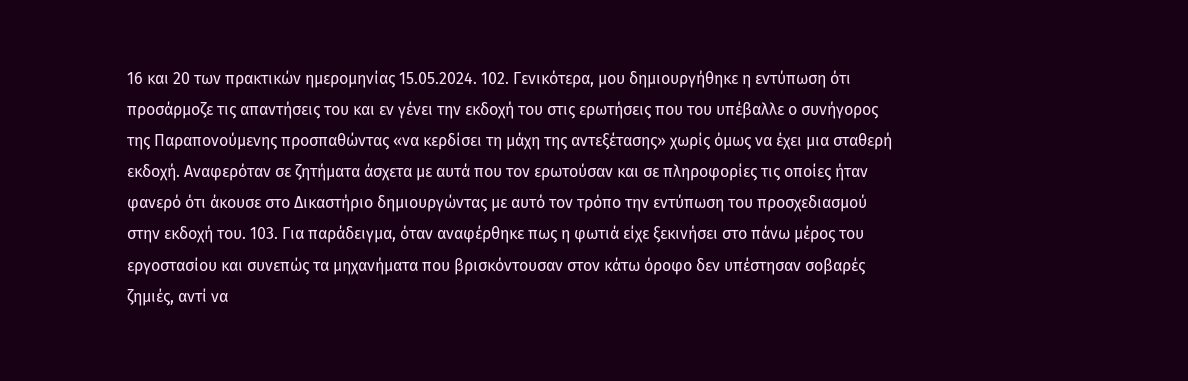16 και 20 των πρακτικών ημερομηνίας 15.05.2024. 102. Γενικότερα, μου δημιουργήθηκε η εντύπωση ότι προσάρμοζε τις απαντήσεις του και εν γένει την εκδοχή του στις ερωτήσεις που του υπέβαλλε ο συνήγορος της Παραπονούμενης προσπαθώντας «να κερδίσει τη μάχη της αντεξέτασης» χωρίς όμως να έχει μια σταθερή εκδοχή. Αναφερόταν σε ζητήματα άσχετα με αυτά που τον ερωτούσαν και σε πληροφορίες τις οποίες ήταν φανερό ότι άκουσε στο Δικαστήριο δημιουργώντας με αυτό τον τρόπο την εντύπωση του προσχεδιασμού στην εκδοχή του. 103. Για παράδειγμα, όταν αναφέρθηκε πως η φωτιά είχε ξεκινήσει στο πάνω μέρος του εργοστασίου και συνεπώς τα μηχανήματα που βρισκόντουσαν στον κάτω όροφο δεν υπέστησαν σοβαρές ζημιές, αντί να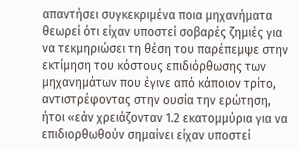απαντήσει συγκεκριμένα ποια μηχανήματα θεωρεί ότι είχαν υποστεί σοβαρές ζημιές για να τεκμηριώσει τη θέση του παρέπεμψε στην εκτίμηση του κόστους επιδιόρθωσης των μηχανημάτων που έγινε από κάποιον τρίτο, αντιστρέφοντας στην ουσία την ερώτηση, ήτοι «εάν χρειάζονταν 1.2 εκατομμύρια για να επιδιορθωθούν σημαίνει είχαν υποστεί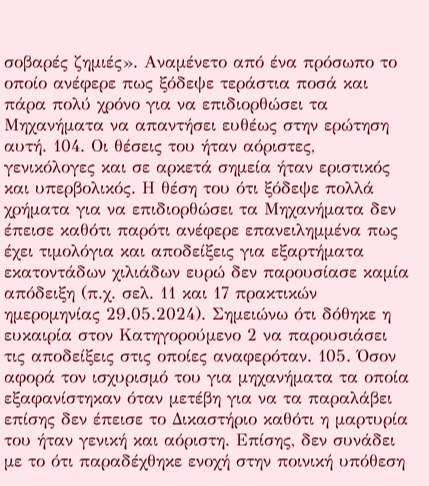σοβαρές ζημιές». Αναμένετο από ένα πρόσωπο το οποίο ανέφερε πως ξόδεψε τεράστια ποσά και πάρα πολύ χρόνο για να επιδιορθώσει τα Μηχανήματα να απαντήσει ευθέως στην ερώτηση αυτή. 104. Οι θέσεις του ήταν αόριστες, γενικόλογες και σε αρκετά σημεία ήταν εριστικός και υπερβολικός. Η θέση του ότι ξόδεψε πολλά χρήματα για να επιδιορθώσει τα Μηχανήματα δεν έπεισε καθότι παρότι ανέφερε επανειλημμένα πως έχει τιμολόγια και αποδείξεις για εξαρτήματα εκατοντάδων χιλιάδων ευρώ δεν παρουσίασε καμία απόδειξη (π.χ. σελ. 11 και 17 πρακτικών ημερομηνίας 29.05.2024). Σημειώνω ότι δόθηκε η ευκαιρία στον Κατηγορούμενο 2 να παρουσιάσει τις αποδείξεις στις οποίες αναφερόταν. 105. Όσον αφορά τον ισχυρισμό του για μηχανήματα τα οποία εξαφανίστηκαν όταν μετέβη για να τα παραλάβει επίσης δεν έπεισε το Δικαστήριο καθότι η μαρτυρία του ήταν γενική και αόριστη. Επίσης, δεν συνάδει με το ότι παραδέχθηκε ενοχή στην ποινική υπόθεση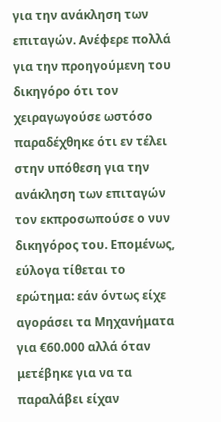για την ανάκληση των επιταγών. Ανέφερε πολλά για την προηγούμενη του δικηγόρο ότι τον χειραγωγούσε ωστόσο παραδέχθηκε ότι εν τέλει στην υπόθεση για την ανάκληση των επιταγών τον εκπροσωπούσε ο νυν δικηγόρος του. Επομένως, εύλογα τίθεται το ερώτημα: εάν όντως είχε αγοράσει τα Μηχανήματα για €60.000 αλλά όταν μετέβηκε για να τα παραλάβει είχαν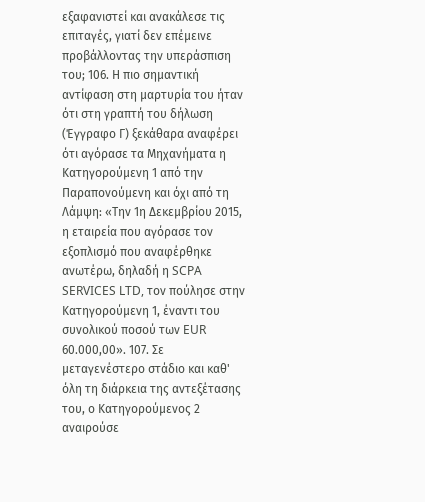εξαφανιστεί και ανακάλεσε τις επιταγές, γιατί δεν επέμεινε προβάλλοντας την υπεράσπιση του; 106. Η πιο σημαντική αντίφαση στη μαρτυρία του ήταν ότι στη γραπτή του δήλωση (Έγγραφο Γ) ξεκάθαρα αναφέρει ότι αγόρασε τα Μηχανήματα η Κατηγορούμενη 1 από την Παραπονούμενη και όχι από τη Λάμψη: «Την 1η Δεκεμβρίου 2015, η εταιρεία που αγόρασε τον εξοπλισμό που αναφέρθηκε ανωτέρω, δηλαδή η SCPA SERVICES LTD, τον πούλησε στην Κατηγορούμενη 1, έναντι του συνολικού ποσού των EUR 60.000,00». 107. Σε μεταγενέστερο στάδιο και καθ' όλη τη διάρκεια της αντεξέτασης του, ο Κατηγορούμενος 2 αναιρούσε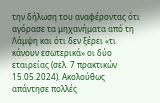την δήλωση του αναφέροντας ότι αγόρασε τα μηχανήματα από τη Λάμψη και ότι δεν ξέρει «τι κάνουν εσωτερικά» οι δύο εταιρείας (σελ. 7 πρακτικών 15.05.2024). Ακολούθως απάντησε πολλές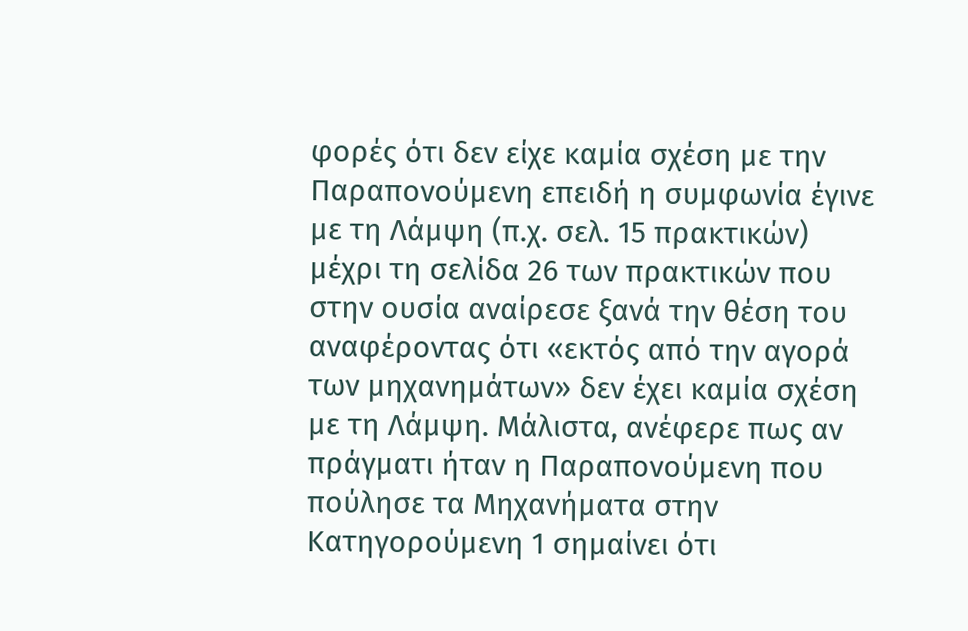φορές ότι δεν είχε καμία σχέση με την Παραπονούμενη επειδή η συμφωνία έγινε με τη Λάμψη (π.χ. σελ. 15 πρακτικών) μέχρι τη σελίδα 26 των πρακτικών που στην ουσία αναίρεσε ξανά την θέση του αναφέροντας ότι «εκτός από την αγορά των μηχανημάτων» δεν έχει καμία σχέση με τη Λάμψη. Μάλιστα, ανέφερε πως αν πράγματι ήταν η Παραπονούμενη που πούλησε τα Μηχανήματα στην Κατηγορούμενη 1 σημαίνει ότι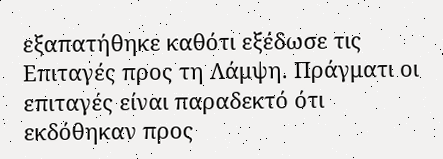εξαπατήθηκε καθότι εξέδωσε τις Επιταγές προς τη Λάμψη. Πράγματι οι επιταγές είναι παραδεκτό ότι εκδόθηκαν προς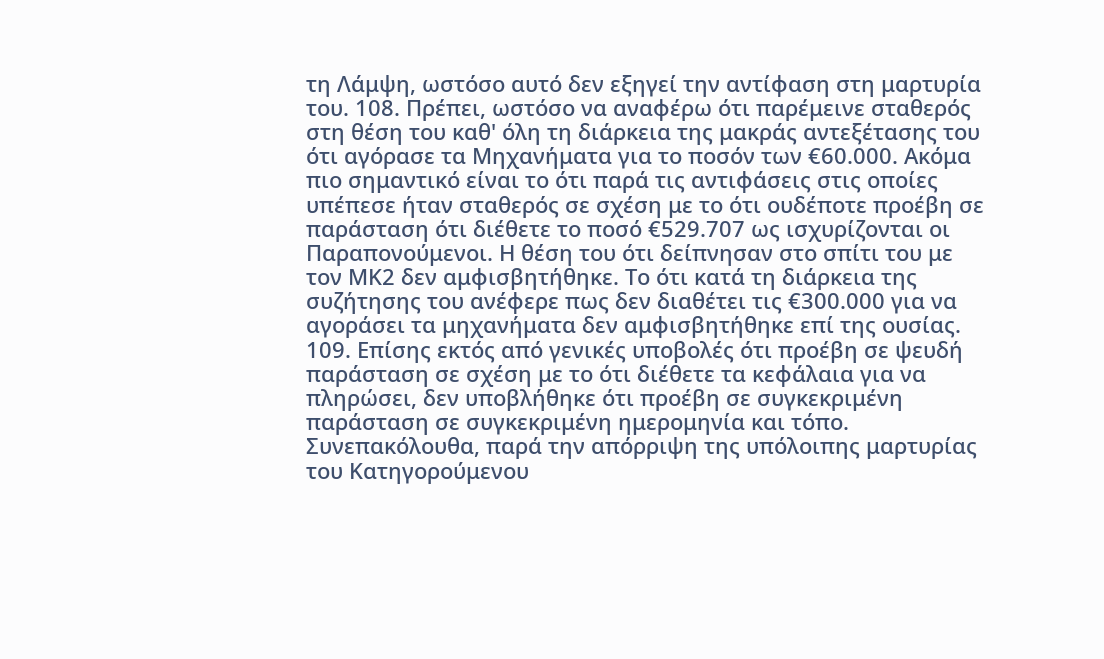τη Λάμψη, ωστόσο αυτό δεν εξηγεί την αντίφαση στη μαρτυρία του. 108. Πρέπει, ωστόσο να αναφέρω ότι παρέμεινε σταθερός στη θέση του καθ' όλη τη διάρκεια της μακράς αντεξέτασης του ότι αγόρασε τα Μηχανήματα για το ποσόν των €60.000. Ακόμα πιο σημαντικό είναι το ότι παρά τις αντιφάσεις στις οποίες υπέπεσε ήταν σταθερός σε σχέση με το ότι ουδέποτε προέβη σε παράσταση ότι διέθετε το ποσό €529.707 ως ισχυρίζονται οι Παραπονούμενοι. Η θέση του ότι δείπνησαν στο σπίτι του με τον ΜΚ2 δεν αμφισβητήθηκε. Το ότι κατά τη διάρκεια της συζήτησης του ανέφερε πως δεν διαθέτει τις €300.000 για να αγοράσει τα μηχανήματα δεν αμφισβητήθηκε επί της ουσίας. 109. Επίσης εκτός από γενικές υποβολές ότι προέβη σε ψευδή παράσταση σε σχέση με το ότι διέθετε τα κεφάλαια για να πληρώσει, δεν υποβλήθηκε ότι προέβη σε συγκεκριμένη παράσταση σε συγκεκριμένη ημερομηνία και τόπο. Συνεπακόλουθα, παρά την απόρριψη της υπόλοιπης μαρτυρίας του Κατηγορούμενου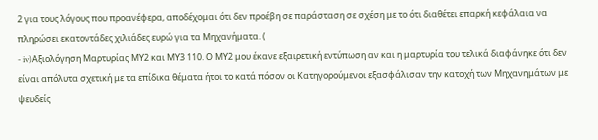2 για τους λόγους που προανέφερα, αποδέχομαι ότι δεν προέβη σε παράσταση σε σχέση με το ότι διαθέτει επαρκή κεφάλαια να πληρώσει εκατοντάδες χιλιάδες ευρώ για τα Μηχανήματα. (
- iv)Αξιολόγηση Μαρτυρίας ΜΥ2 και ΜΥ3 110. Ο ΜΥ2 μου έκανε εξαιρετική εντύπωση αν και η μαρτυρία του τελικά διαφάνηκε ότι δεν είναι απόλυτα σχετική με τα επίδικα θέματα ήτοι το κατά πόσον οι Κατηγορούμενοι εξασφάλισαν την κατοχή των Μηχανημάτων με ψευδείς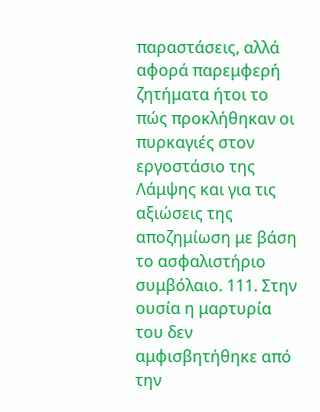παραστάσεις, αλλά αφορά παρεμφερή ζητήματα ήτοι το πώς προκλήθηκαν οι πυρκαγιές στον εργοστάσιο της Λάμψης και για τις αξιώσεις της αποζημίωση με βάση το ασφαλιστήριο συμβόλαιο. 111. Στην ουσία η μαρτυρία του δεν αμφισβητήθηκε από την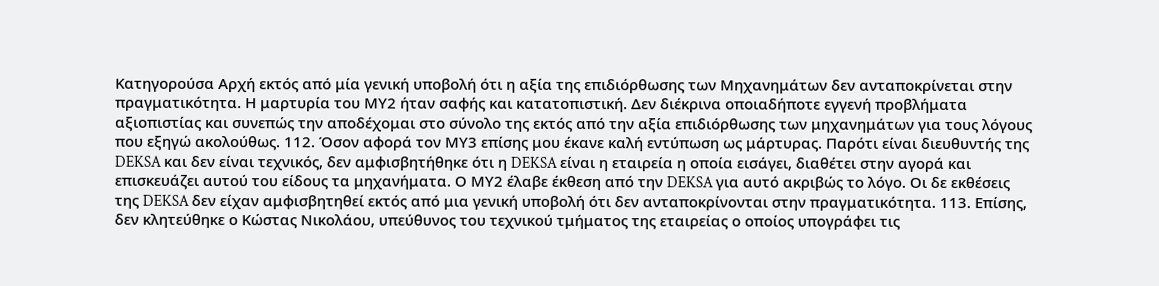Κατηγορούσα Αρχή εκτός από μία γενική υποβολή ότι η αξία της επιδιόρθωσης των Μηχανημάτων δεν ανταποκρίνεται στην πραγματικότητα. Η μαρτυρία του ΜΥ2 ήταν σαφής και κατατοπιστική. Δεν διέκρινα οποιαδήποτε εγγενή προβλήματα αξιοπιστίας και συνεπώς την αποδέχομαι στο σύνολο της εκτός από την αξία επιδιόρθωσης των μηχανημάτων για τους λόγους που εξηγώ ακολούθως. 112. Όσον αφορά τον ΜΥ3 επίσης μου έκανε καλή εντύπωση ως μάρτυρας. Παρότι είναι διευθυντής της DEKSA και δεν είναι τεχνικός, δεν αμφισβητήθηκε ότι η DEKSA είναι η εταιρεία η οποία εισάγει, διαθέτει στην αγορά και επισκευάζει αυτού του είδους τα μηχανήματα. Ο ΜΥ2 έλαβε έκθεση από την DEKSA για αυτό ακριβώς το λόγο. Οι δε εκθέσεις της DEKSA δεν είχαν αμφισβητηθεί εκτός από μια γενική υποβολή ότι δεν ανταποκρίνονται στην πραγματικότητα. 113. Επίσης, δεν κλητεύθηκε ο Κώστας Νικολάου, υπεύθυνος του τεχνικού τμήματος της εταιρείας ο οποίος υπογράφει τις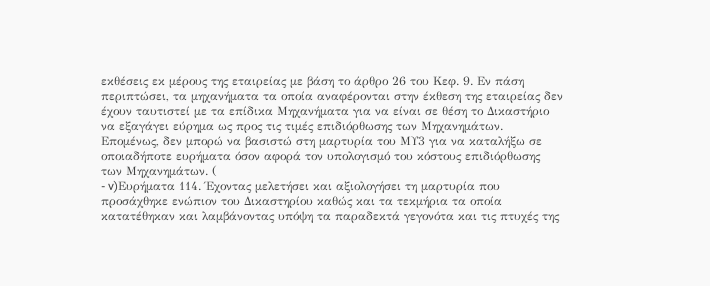εκθέσεις εκ μέρους της εταιρείας με βάση το άρθρο 26 του Κεφ. 9. Εν πάση περιπτώσει, τα μηχανήματα τα οποία αναφέρονται στην έκθεση της εταιρείας δεν έχουν ταυτιστεί με τα επίδικα Μηχανήματα για να είναι σε θέση το Δικαστήριο να εξαγάγει εύρημα ως προς τις τιμές επιδιόρθωσης των Μηχανημάτων. Επομένως, δεν μπορώ να βασιστώ στη μαρτυρία του ΜΥ3 για να καταλήξω σε οποιαδήποτε ευρήματα όσον αφορά τον υπολογισμό του κόστους επιδιόρθωσης των Μηχανημάτων. (
- v)Ευρήματα 114. Έχοντας μελετήσει και αξιολογήσει τη μαρτυρία που προσάχθηκε ενώπιον του Δικαστηρίου καθώς και τα τεκμήρια τα οποία κατατέθηκαν και λαμβάνοντας υπόψη τα παραδεκτά γεγονότα και τις πτυχές της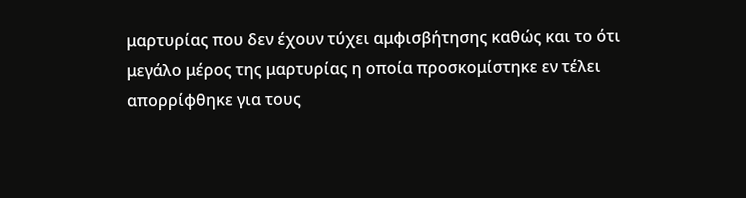μαρτυρίας που δεν έχουν τύχει αμφισβήτησης καθώς και το ότι μεγάλο μέρος της μαρτυρίας η οποία προσκομίστηκε εν τέλει απορρίφθηκε για τους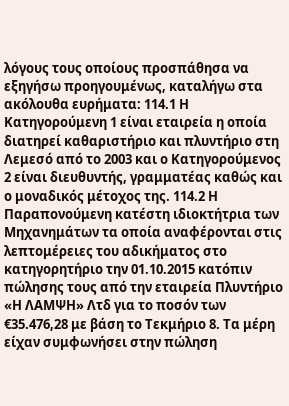λόγους τους οποίους προσπάθησα να εξηγήσω προηγουμένως, καταλήγω στα ακόλουθα ευρήματα: 114.1 Η Κατηγορούμενη 1 είναι εταιρεία η οποία διατηρεί καθαριστήριο και πλυντήριο στη Λεμεσό από το 2003 και ο Κατηγορούμενος 2 είναι διευθυντής, γραμματέας καθώς και ο μοναδικός μέτοχος της. 114.2 Η Παραπονούμενη κατέστη ιδιοκτήτρια των Μηχανημάτων τα οποία αναφέρονται στις λεπτομέρειες του αδικήματος στο κατηγορητήριο την 01.10.2015 κατόπιν πώλησης τους από την εταιρεία Πλυντήριο «Η ΛΑΜΨΗ» Λτδ για το ποσόν των €35.476,28 με βάση το Τεκμήριο 8. Τα μέρη είχαν συμφωνήσει στην πώληση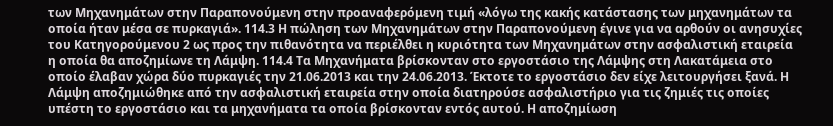των Μηχανημάτων στην Παραπονούμενη στην προαναφερόμενη τιμή «λόγω της κακής κατάστασης των μηχανημάτων τα οποία ήταν μέσα σε πυρκαγιά». 114.3 Η πώληση των Μηχανημάτων στην Παραπονούμενη έγινε για να αρθούν οι ανησυχίες του Κατηγορούμενου 2 ως προς την πιθανότητα να περιέλθει η κυριότητα των Μηχανημάτων στην ασφαλιστική εταιρεία η οποία θα αποζημίωνε τη Λάμψη. 114.4 Τα Μηχανήματα βρίσκονταν στο εργοστάσιο της Λάμψης στη Λακατάμεια στο οποίο έλαβαν χώρα δύο πυρκαγιές την 21.06.2013 και την 24.06.2013. Έκτοτε το εργοστάσιο δεν είχε λειτουργήσει ξανά. Η Λάμψη αποζημιώθηκε από την ασφαλιστική εταιρεία στην οποία διατηρούσε ασφαλιστήριο για τις ζημιές τις οποίες υπέστη το εργοστάσιο και τα μηχανήματα τα οποία βρίσκονταν εντός αυτού. Η αποζημίωση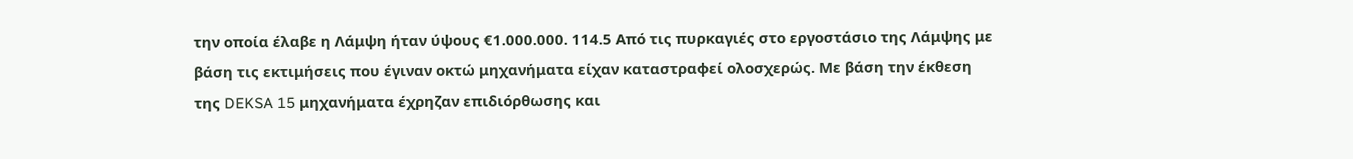την οποία έλαβε η Λάμψη ήταν ύψους €1.000.000. 114.5 Από τις πυρκαγιές στο εργοστάσιο της Λάμψης με βάση τις εκτιμήσεις που έγιναν οκτώ μηχανήματα είχαν καταστραφεί ολοσχερώς. Με βάση την έκθεση της DEKSA 15 μηχανήματα έχρηζαν επιδιόρθωσης και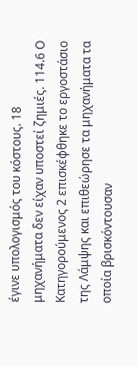έγινε υπολογισμός του κόστους. 18 μηχανήματα δεν είχαν υποστεί ζημιές. 114.6 Ο Κατηγορούμενος 2 επισκέφθηκε το εργοστάσιο της Λάμψης και επιθεώρησε τα μηχανήματα τα οποία βρισκόντουσαν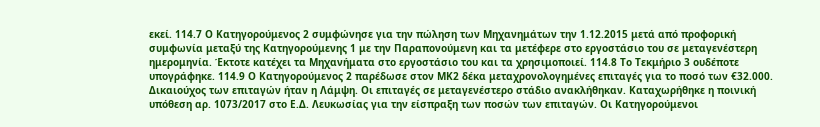εκεί. 114.7 Ο Κατηγορούμενος 2 συμφώνησε για την πώληση των Μηχανημάτων την 1.12.2015 μετά από προφορική συμφωνία μεταξύ της Κατηγορούμενης 1 με την Παραπονούμενη και τα μετέφερε στο εργοστάσιο του σε μεταγενέστερη ημερομηνία. Έκτοτε κατέχει τα Μηχανήματα στο εργοστάσιο του και τα χρησιμοποιεί. 114.8 Το Τεκμήριο 3 ουδέποτε υπογράφηκε. 114.9 Ο Κατηγορούμενος 2 παρέδωσε στον ΜΚ2 δέκα μεταχρονολογημένες επιταγές για το ποσό των €32.000. Δικαιούχος των επιταγών ήταν η Λάμψη. Οι επιταγές σε μεταγενέστερο στάδιο ανακλήθηκαν. Καταχωρήθηκε η ποινική υπόθεση αρ. 1073/2017 στο Ε.Δ. Λευκωσίας για την είσπραξη των ποσών των επιταγών. Οι Κατηγορούμενοι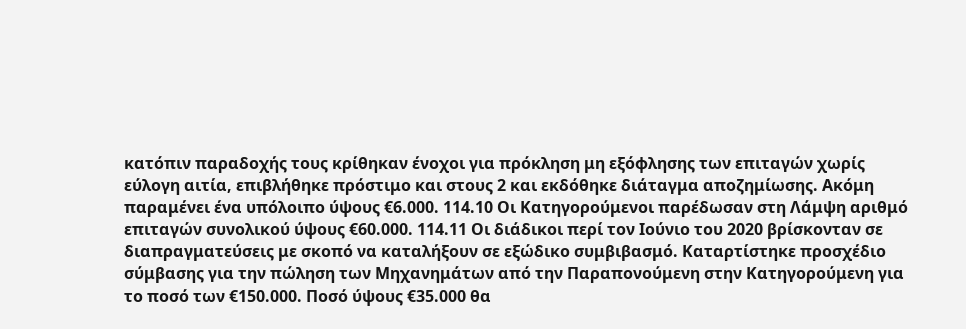κατόπιν παραδοχής τους κρίθηκαν ένοχοι για πρόκληση μη εξόφλησης των επιταγών χωρίς εύλογη αιτία, επιβλήθηκε πρόστιμο και στους 2 και εκδόθηκε διάταγμα αποζημίωσης. Ακόμη παραμένει ένα υπόλοιπο ύψους €6.000. 114.10 Οι Κατηγορούμενοι παρέδωσαν στη Λάμψη αριθμό επιταγών συνολικού ύψους €60.000. 114.11 Οι διάδικοι περί τον Ιούνιο του 2020 βρίσκονταν σε διαπραγματεύσεις με σκοπό να καταλήξουν σε εξώδικο συμβιβασμό. Καταρτίστηκε προσχέδιο σύμβασης για την πώληση των Μηχανημάτων από την Παραπονούμενη στην Κατηγορούμενη για το ποσό των €150.000. Ποσό ύψους €35.000 θα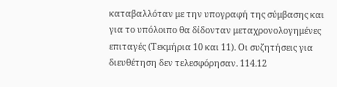καταβαλλόταν με την υπογραφή της σύμβασης και για το υπόλοιπο θα δίδονταν μεταχρονολογημένες επιταγές (Τεκμήρια 10 και 11). Οι συζητήσεις για διευθέτηση δεν τελεσφόρησαν. 114.12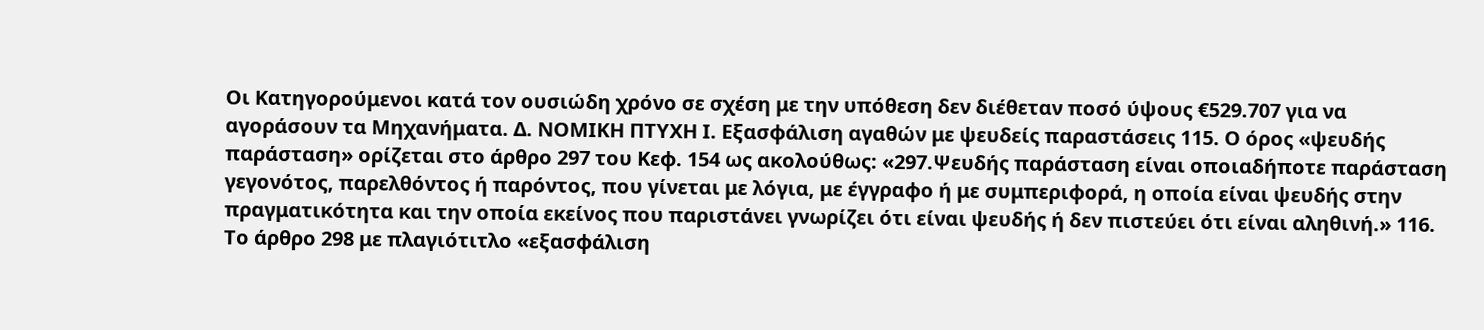Οι Κατηγορούμενοι κατά τον ουσιώδη χρόνο σε σχέση με την υπόθεση δεν διέθεταν ποσό ύψους €529.707 για να αγοράσουν τα Μηχανήματα. Δ. ΝΟΜΙΚΗ ΠΤΥΧΗ Ι. Εξασφάλιση αγαθών με ψευδείς παραστάσεις 115. Ο όρος «ψευδής παράσταση» ορίζεται στο άρθρο 297 του Κεφ. 154 ως ακολούθως: «297.Ψευδής παράσταση είναι οποιαδήποτε παράσταση γεγονότος, παρελθόντος ή παρόντος, που γίνεται με λόγια, με έγγραφο ή με συμπεριφορά, η οποία είναι ψευδής στην πραγματικότητα και την οποία εκείνος που παριστάνει γνωρίζει ότι είναι ψευδής ή δεν πιστεύει ότι είναι αληθινή.» 116. Το άρθρο 298 με πλαγιότιτλο «εξασφάλιση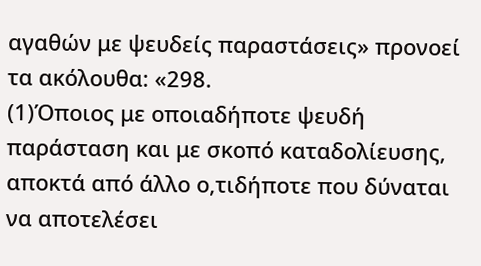αγαθών με ψευδείς παραστάσεις» προνοεί τα ακόλουθα: «298.
(1)Όποιος με οποιαδήποτε ψευδή παράσταση και με σκοπό καταδολίευσης, αποκτά από άλλο ο,τιδήποτε που δύναται να αποτελέσει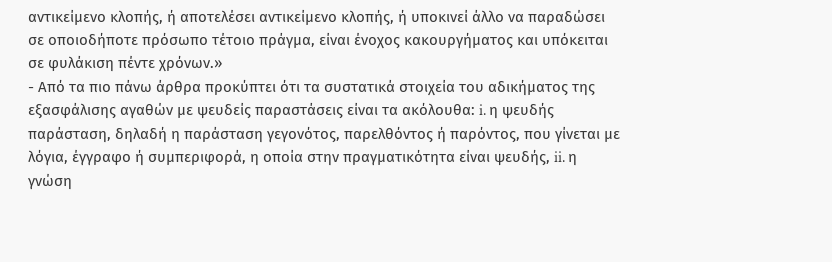αντικείμενο κλοπής, ή αποτελέσει αντικείμενο κλοπής, ή υποκινεί άλλο να παραδώσει σε οποιοδήποτε πρόσωπο τέτοιο πράγμα, είναι ένοχος κακουργήματος και υπόκειται σε φυλάκιση πέντε χρόνων.»
- Από τα πιο πάνω άρθρα προκύπτει ότι τα συστατικά στοιχεία του αδικήματος της εξασφάλισης αγαθών με ψευδείς παραστάσεις είναι τα ακόλουθα: i. η ψευδής παράσταση, δηλαδή η παράσταση γεγονότος, παρελθόντος ή παρόντος, που γίνεται με λόγια, έγγραφο ή συμπεριφορά, η οποία στην πραγματικότητα είναι ψευδής, ii. η γνώση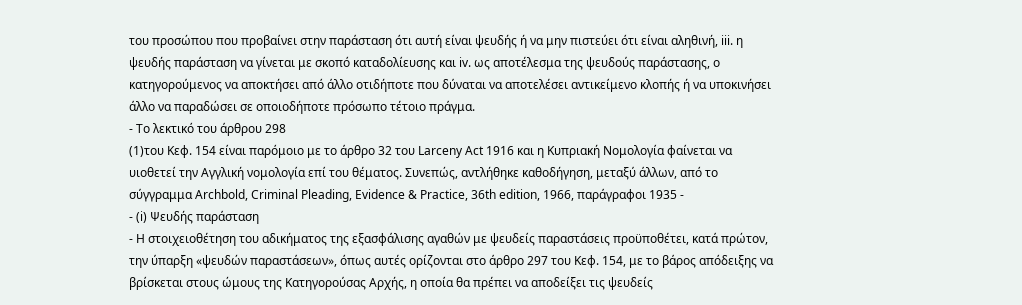του προσώπου που προβαίνει στην παράσταση ότι αυτή είναι ψευδής ή να μην πιστεύει ότι είναι αληθινή, iii. η ψευδής παράσταση να γίνεται με σκοπό καταδολίευσης και iv. ως αποτέλεσμα της ψευδούς παράστασης, ο κατηγορούμενος να αποκτήσει από άλλο οτιδήποτε που δύναται να αποτελέσει αντικείμενο κλοπής ή να υποκινήσει άλλο να παραδώσει σε οποιοδήποτε πρόσωπο τέτοιο πράγμα.
- Το λεκτικό του άρθρου 298
(1)του Κεφ. 154 είναι παρόμοιο με το άρθρο 32 του Larceny Act 1916 και η Κυπριακή Νομολογία φαίνεται να υιοθετεί την Αγγλική νομολογία επί του θέματος. Συνεπώς, αντλήθηκε καθοδήγηση, μεταξύ άλλων, από το σύγγραμμα Archbold, Criminal Pleading, Evidence & Practice, 36th edition, 1966, παράγραφοι 1935 -
- (i) Ψευδής παράσταση
- Η στοιχειοθέτηση του αδικήματος της εξασφάλισης αγαθών με ψευδείς παραστάσεις προϋποθέτει, κατά πρώτον, την ύπαρξη «ψευδών παραστάσεων», όπως αυτές ορίζονται στο άρθρο 297 του Κεφ. 154, με το βάρος απόδειξης να βρίσκεται στους ώμους της Κατηγορούσας Αρχής, η οποία θα πρέπει να αποδείξει τις ψευδείς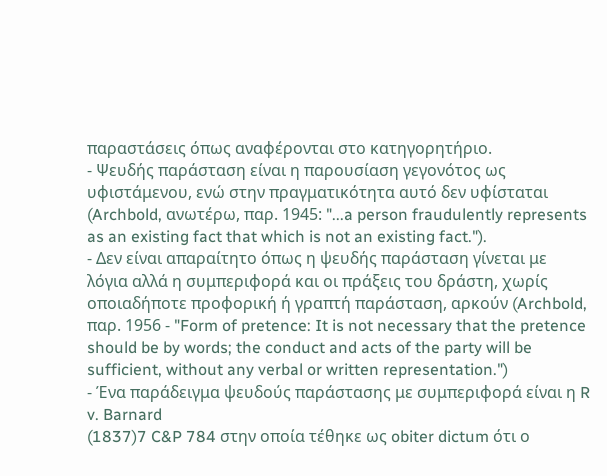παραστάσεις όπως αναφέρονται στο κατηγορητήριο.
- Ψευδής παράσταση είναι η παρουσίαση γεγονότος ως υφιστάμενου, ενώ στην πραγματικότητα αυτό δεν υφίσταται (Archbold, ανωτέρω, παρ. 1945: "...a person fraudulently represents as an existing fact that which is not an existing fact.").
- Δεν είναι απαραίτητο όπως η ψευδής παράσταση γίνεται με λόγια αλλά η συμπεριφορά και οι πράξεις του δράστη, χωρίς οποιαδήποτε προφορική ή γραπτή παράσταση, αρκούν (Archbold, παρ. 1956 - "Form of pretence: It is not necessary that the pretence should be by words; the conduct and acts of the party will be sufficient, without any verbal or written representation.")
- Ένα παράδειγμα ψευδούς παράστασης με συμπεριφορά είναι η R v. Barnard
(1837)7 C&P 784 στην οποία τέθηκε ως obiter dictum ότι ο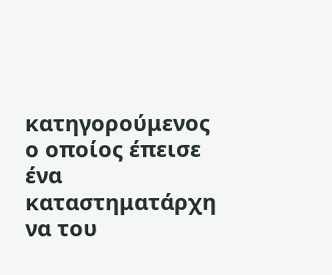κατηγορούμενος ο οποίος έπεισε ένα καταστηματάρχη να του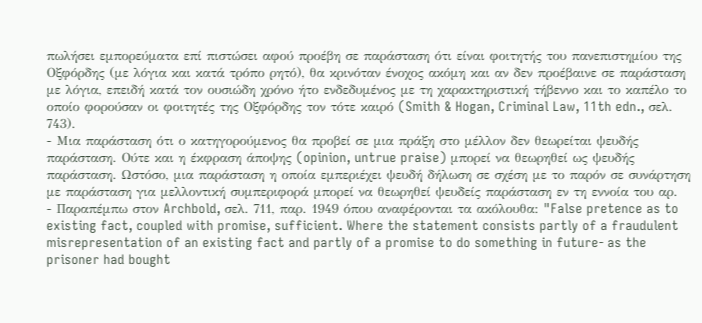πωλήσει εμπορεύματα επί πιστώσει αφού προέβη σε παράσταση ότι είναι φοιτητής του πανεπιστημίου της Οξφόρδης (με λόγια και κατά τρόπο ρητό), θα κρινόταν ένοχος ακόμη και αν δεν προέβαινε σε παράσταση με λόγια, επειδή κατά τον ουσιώδη χρόνο ήτο ενδεδυμένος με τη χαρακτηριστική τήβεννο και το καπέλο το οποίο φορούσαν οι φοιτητές της Οξφόρδης τον τότε καιρό (Smith & Hogan, Criminal Law, 11th edn., σελ. 743).
- Μια παράσταση ότι ο κατηγορούμενος θα προβεί σε μια πράξη στο μέλλον δεν θεωρείται ψευδής παράσταση. Ούτε και η έκφραση άποψης (opinion, untrue praise) μπορεί να θεωρηθεί ως ψευδής παράσταση. Ωστόσο, μια παράσταση η οποία εμπεριέχει ψευδή δήλωση σε σχέση με το παρόν σε συνάρτηση με παράσταση για μελλοντική συμπεριφορά μπορεί να θεωρηθεί ψευδείς παράσταση εν τη εννοία του αρ.
- Παραπέμπω στον Archbold, σελ. 711, παρ. 1949 όπου αναφέρονται τα ακόλουθα: "False pretence as to existing fact, coupled with promise, sufficient. Where the statement consists partly of a fraudulent misrepresentation of an existing fact and partly of a promise to do something in future- as the prisoner had bought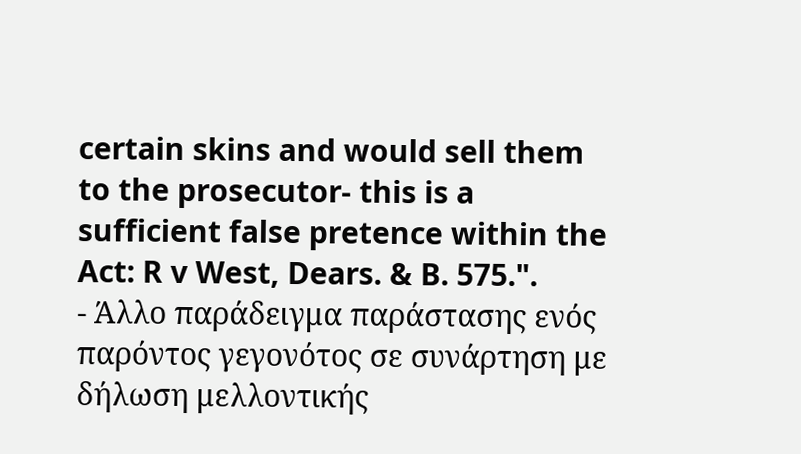certain skins and would sell them to the prosecutor- this is a sufficient false pretence within the Act: R v West, Dears. & B. 575.".
- Άλλο παράδειγμα παράστασης ενός παρόντος γεγονότος σε συνάρτηση με δήλωση μελλοντικής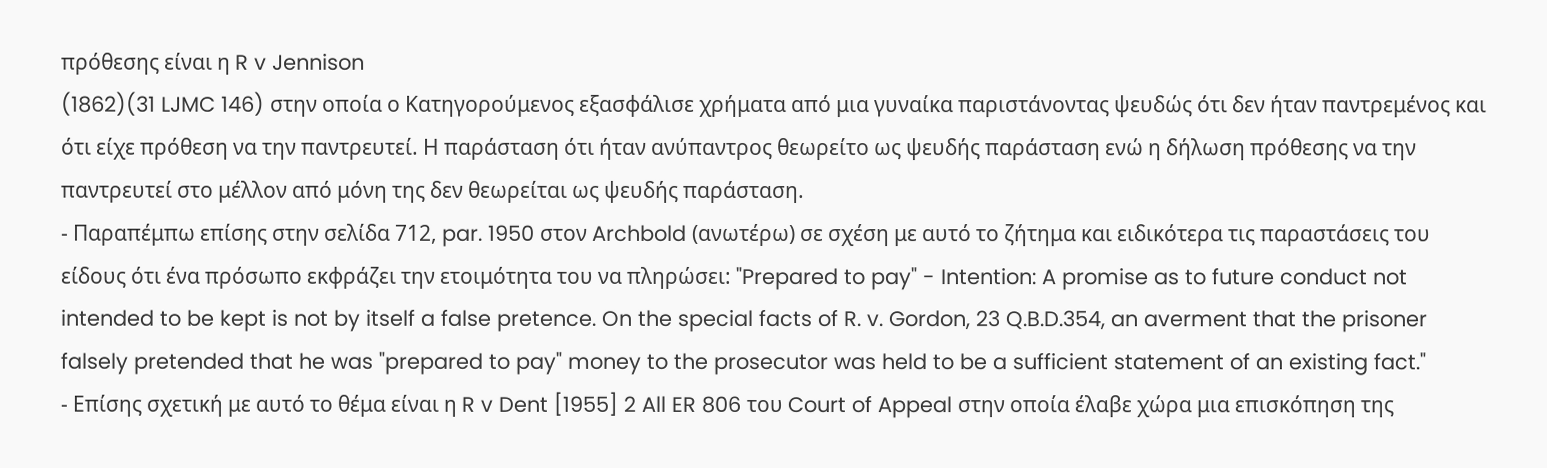πρόθεσης είναι η R v Jennison
(1862)(31 LJMC 146) στην οποία ο Κατηγορούμενος εξασφάλισε χρήματα από μια γυναίκα παριστάνοντας ψευδώς ότι δεν ήταν παντρεμένος και ότι είχε πρόθεση να την παντρευτεί. Η παράσταση ότι ήταν ανύπαντρος θεωρείτο ως ψευδής παράσταση ενώ η δήλωση πρόθεσης να την παντρευτεί στο μέλλον από μόνη της δεν θεωρείται ως ψευδής παράσταση.
- Παραπέμπω επίσης στην σελίδα 712, par. 1950 στον Archbold (ανωτέρω) σε σχέση με αυτό το ζήτημα και ειδικότερα τις παραστάσεις του είδους ότι ένα πρόσωπο εκφράζει την ετοιμότητα του να πληρώσει: "Prepared to pay" - Intention: A promise as to future conduct not intended to be kept is not by itself a false pretence. On the special facts of R. v. Gordon, 23 Q.B.D.354, an averment that the prisoner falsely pretended that he was "prepared to pay" money to the prosecutor was held to be a sufficient statement of an existing fact."
- Επίσης σχετική με αυτό το θέμα είναι η R v Dent [1955] 2 All ER 806 του Court of Appeal στην οποία έλαβε χώρα μια επισκόπηση της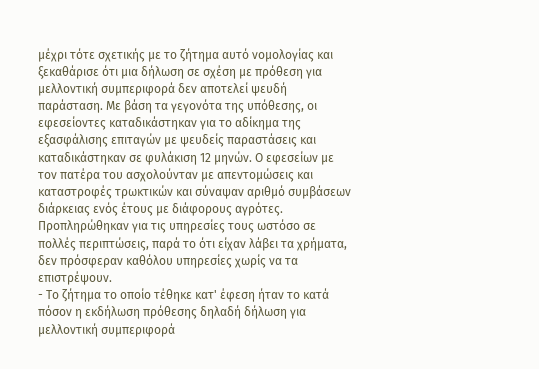μέχρι τότε σχετικής με το ζήτημα αυτό νομολογίας και ξεκαθάρισε ότι μια δήλωση σε σχέση με πρόθεση για μελλοντική συμπεριφορά δεν αποτελεί ψευδή παράσταση. Με βάση τα γεγονότα της υπόθεσης, οι εφεσείοντες καταδικάστηκαν για το αδίκημα της εξασφάλισης επιταγών με ψευδείς παραστάσεις και καταδικάστηκαν σε φυλάκιση 12 μηνών. Ο εφεσείων με τον πατέρα του ασχολούνταν με απεντομώσεις και καταστροφές τρωκτικών και σύναψαν αριθμό συμβάσεων διάρκειας ενός έτους με διάφορους αγρότες. Προπληρώθηκαν για τις υπηρεσίες τους ωστόσο σε πολλές περιπτώσεις, παρά το ότι είχαν λάβει τα χρήματα, δεν πρόσφεραν καθόλου υπηρεσίες χωρίς να τα επιστρέψουν.
- Το ζήτημα το οποίο τέθηκε κατ' έφεση ήταν το κατά πόσον η εκδήλωση πρόθεσης δηλαδή δήλωση για μελλοντική συμπεριφορά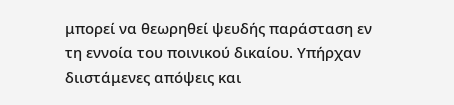μπορεί να θεωρηθεί ψευδής παράσταση εν τη εννοία του ποινικού δικαίου. Υπήρχαν διιστάμενες απόψεις και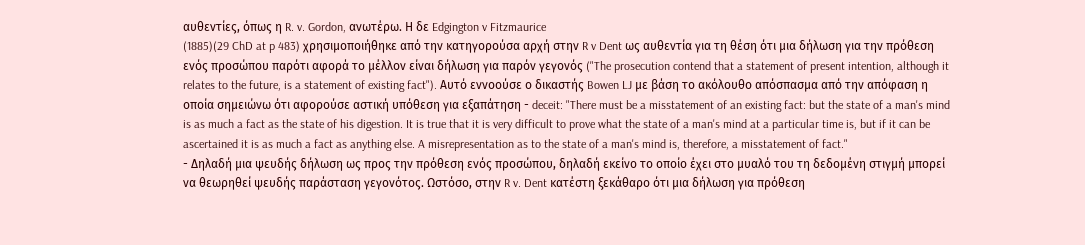αυθεντίες, όπως η R. v. Gordon, ανωτέρω. Η δε Edgington v Fitzmaurice
(1885)(29 ChD at p 483) χρησιμοποιήθηκε από την κατηγορούσα αρχή στην R v Dent ως αυθεντία για τη θέση ότι μια δήλωση για την πρόθεση ενός προσώπου παρότι αφορά το μέλλον είναι δήλωση για παρόν γεγονός ("The prosecution contend that a statement of present intention, although it relates to the future, is a statement of existing fact"). Αυτό εννοούσε ο δικαστής Bowen LJ με βάση το ακόλουθο απόσπασμα από την απόφαση η οποία σημειώνω ότι αφορούσε αστική υπόθεση για εξαπάτηση - deceit: "There must be a misstatement of an existing fact: but the state of a man's mind is as much a fact as the state of his digestion. It is true that it is very difficult to prove what the state of a man's mind at a particular time is, but if it can be ascertained it is as much a fact as anything else. A misrepresentation as to the state of a man's mind is, therefore, a misstatement of fact."
- Δηλαδή μια ψευδής δήλωση ως προς την πρόθεση ενός προσώπου, δηλαδή εκείνο το οποίο έχει στο μυαλό του τη δεδομένη στιγμή μπορεί να θεωρηθεί ψευδής παράσταση γεγονότος. Ωστόσο, στην R v. Dent κατέστη ξεκάθαρο ότι μια δήλωση για πρόθεση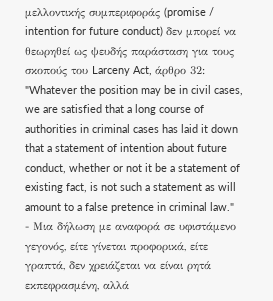μελλοντικής συμπεριφοράς (promise / intention for future conduct) δεν μπορεί να θεωρηθεί ως ψευδής παράσταση για τους σκοπούς του Larceny Act, άρθρο 32: "Whatever the position may be in civil cases, we are satisfied that a long course of authorities in criminal cases has laid it down that a statement of intention about future conduct, whether or not it be a statement of existing fact, is not such a statement as will amount to a false pretence in criminal law."
- Μια δήλωση με αναφορά σε υφιστάμενο γεγονός, είτε γίνεται προφορικά, είτε γραπτά, δεν χρειάζεται να είναι ρητά εκπεφρασμένη, αλλά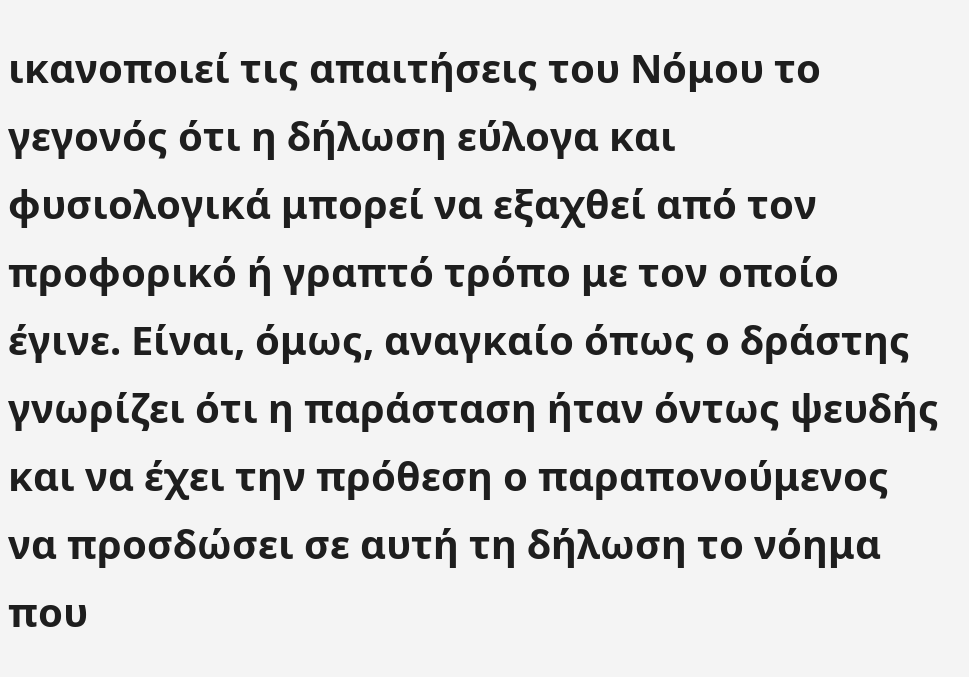ικανοποιεί τις απαιτήσεις του Νόμου το γεγονός ότι η δήλωση εύλογα και φυσιολογικά μπορεί να εξαχθεί από τον προφορικό ή γραπτό τρόπο με τον οποίο έγινε. Είναι, όμως, αναγκαίο όπως ο δράστης γνωρίζει ότι η παράσταση ήταν όντως ψευδής και να έχει την πρόθεση ο παραπονούμενος να προσδώσει σε αυτή τη δήλωση το νόημα που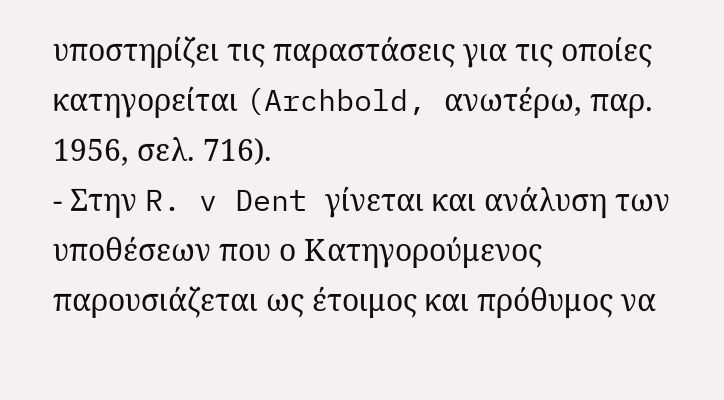υποστηρίζει τις παραστάσεις για τις οποίες κατηγορείται (Archbold, ανωτέρω, παρ. 1956, σελ. 716).
- Στην R. v Dent γίνεται και ανάλυση των υποθέσεων που ο Κατηγορούμενος παρουσιάζεται ως έτοιμος και πρόθυμος να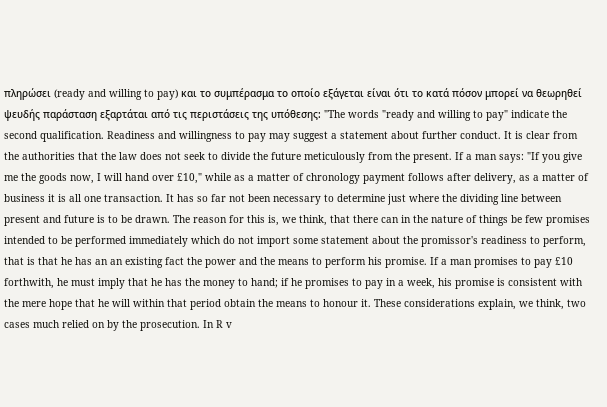πληρώσει (ready and willing to pay) και το συμπέρασμα το οποίο εξάγεται είναι ότι το κατά πόσον μπορεί να θεωρηθεί ψευδής παράσταση εξαρτάται από τις περιστάσεις της υπόθεσης: "The words "ready and willing to pay" indicate the second qualification. Readiness and willingness to pay may suggest a statement about further conduct. It is clear from the authorities that the law does not seek to divide the future meticulously from the present. If a man says: "If you give me the goods now, I will hand over £10," while as a matter of chronology payment follows after delivery, as a matter of business it is all one transaction. It has so far not been necessary to determine just where the dividing line between present and future is to be drawn. The reason for this is, we think, that there can in the nature of things be few promises intended to be performed immediately which do not import some statement about the promissor's readiness to perform, that is that he has an an existing fact the power and the means to perform his promise. If a man promises to pay £10 forthwith, he must imply that he has the money to hand; if he promises to pay in a week, his promise is consistent with the mere hope that he will within that period obtain the means to honour it. These considerations explain, we think, two cases much relied on by the prosecution. In R v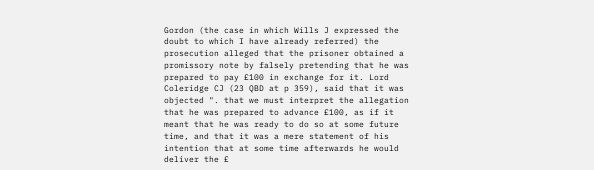Gordon (the case in which Wills J expressed the doubt to which I have already referred) the prosecution alleged that the prisoner obtained a promissory note by falsely pretending that he was prepared to pay £100 in exchange for it. Lord Coleridge CJ (23 QBD at p 359), said that it was objected ". that we must interpret the allegation that he was prepared to advance £100, as if it meant that he was ready to do so at some future time, and that it was a mere statement of his intention that at some time afterwards he would deliver the £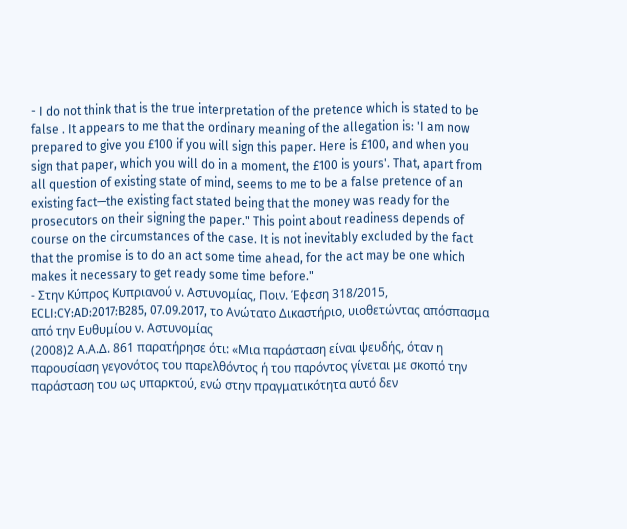- I do not think that is the true interpretation of the pretence which is stated to be false . It appears to me that the ordinary meaning of the allegation is: 'I am now prepared to give you £100 if you will sign this paper. Here is £100, and when you sign that paper, which you will do in a moment, the £100 is yours'. That, apart from all question of existing state of mind, seems to me to be a false pretence of an existing fact—the existing fact stated being that the money was ready for the prosecutors on their signing the paper." This point about readiness depends of course on the circumstances of the case. It is not inevitably excluded by the fact that the promise is to do an act some time ahead, for the act may be one which makes it necessary to get ready some time before."
- Στην Κύπρος Κυπριανού ν. Αστυνομίας, Ποιν. Έφεση 318/2015, ECLI:CY:AD:2017:B285, 07.09.2017, το Ανώτατο Δικαστήριο, υιοθετώντας απόσπασμα από την Ευθυμίου ν. Αστυνομίας
(2008)2 Α.Α.Δ. 861 παρατήρησε ότι: «Μια παράσταση είναι ψευδής, όταν η παρουσίαση γεγονότος του παρελθόντος ή του παρόντος γίνεται με σκοπό την παράσταση του ως υπαρκτού, ενώ στην πραγματικότητα αυτό δεν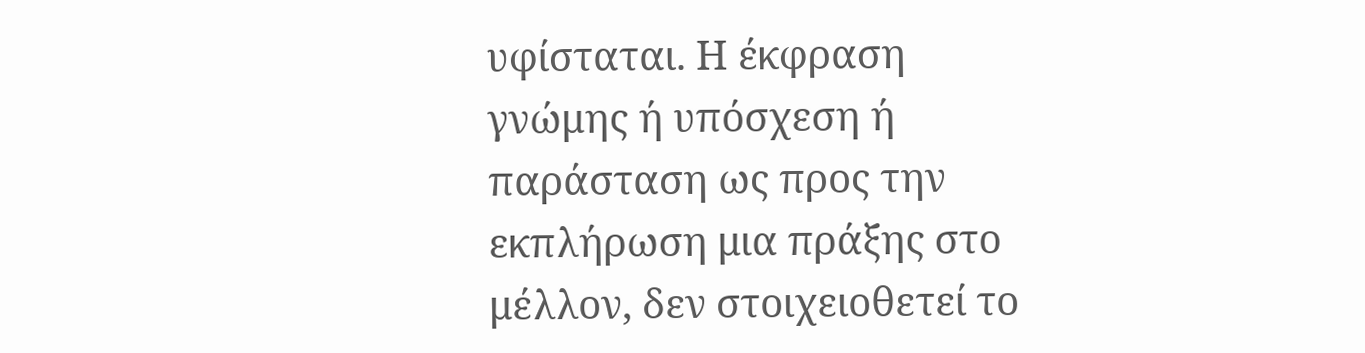υφίσταται. Η έκφραση γνώμης ή υπόσχεση ή παράσταση ως προς την εκπλήρωση μια πράξης στο μέλλον, δεν στοιχειοθετεί το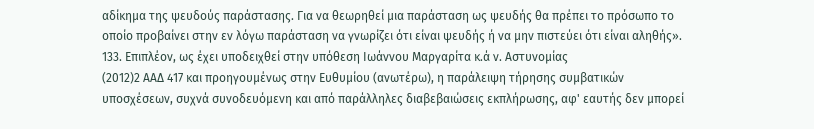αδίκημα της ψευδούς παράστασης. Για να θεωρηθεί μια παράσταση ως ψευδής θα πρέπει το πρόσωπο το οποίο προβαίνει στην εν λόγω παράσταση να γνωρίζει ότι είναι ψευδής ή να μην πιστεύει ότι είναι αληθής». 133. Επιπλέον, ως έχει υποδειχθεί στην υπόθεση Ιωάννου Μαργαρίτα κ.ά ν. Αστυνομίας
(2012)2 ΑΑΔ 417 και προηγουμένως στην Ευθυμίου (ανωτέρω), η παράλειψη τήρησης συμβατικών υποσχέσεων, συχνά συνοδευόμενη και από παράλληλες διαβεβαιώσεις εκπλήρωσης, αφ' εαυτής δεν μπορεί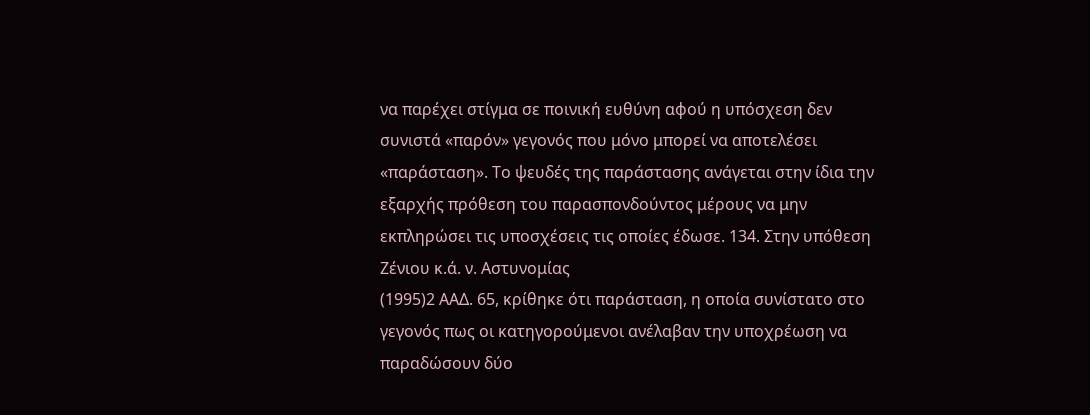να παρέχει στίγμα σε ποινική ευθύνη αφού η υπόσχεση δεν συνιστά «παρόν» γεγονός που μόνο μπορεί να αποτελέσει «παράσταση». Το ψευδές της παράστασης ανάγεται στην ίδια την εξαρχής πρόθεση του παρασπονδούντος μέρους να μην εκπληρώσει τις υποσχέσεις τις οποίες έδωσε. 134. Στην υπόθεση Ζένιου κ.ά. ν. Αστυνομίας
(1995)2 ΑΑΔ. 65, κρίθηκε ότι παράσταση, η οποία συνίστατο στο γεγονός πως οι κατηγορούμενοι ανέλαβαν την υποχρέωση να παραδώσουν δύο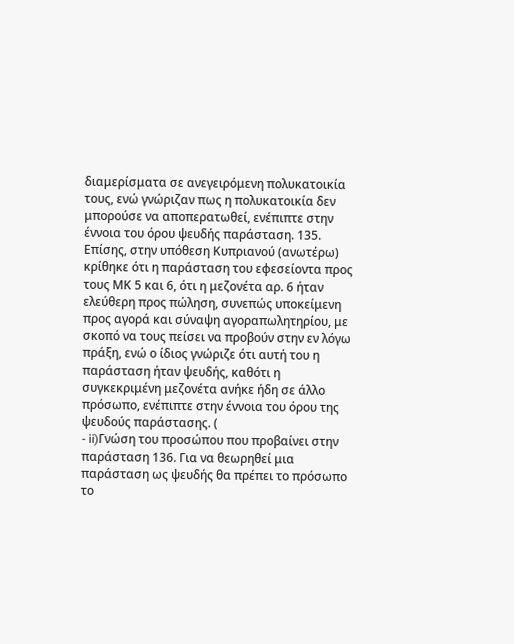διαμερίσματα σε ανεγειρόμενη πολυκατοικία τους, ενώ γνώριζαν πως η πολυκατοικία δεν μπορούσε να αποπερατωθεί, ενέπιπτε στην έννοια του όρου ψευδής παράσταση. 135. Επίσης, στην υπόθεση Κυπριανού (ανωτέρω) κρίθηκε ότι η παράσταση του εφεσείοντα προς τους ΜΚ 5 και 6, ότι η μεζονέτα αρ. 6 ήταν ελεύθερη προς πώληση, συνεπώς υποκείμενη προς αγορά και σύναψη αγοραπωλητηρίου, με σκοπό να τους πείσει να προβούν στην εν λόγω πράξη, ενώ ο ίδιος γνώριζε ότι αυτή του η παράσταση ήταν ψευδής, καθότι η συγκεκριμένη μεζονέτα ανήκε ήδη σε άλλο πρόσωπο, ενέπιπτε στην έννοια του όρου της ψευδούς παράστασης. (
- ii)Γνώση του προσώπου που προβαίνει στην παράσταση 136. Για να θεωρηθεί μια παράσταση ως ψευδής θα πρέπει το πρόσωπο το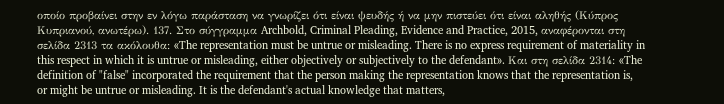οποίο προβαίνει στην εν λόγω παράσταση να γνωρίζει ότι είναι ψευδής ή να μην πιστεύει ότι είναι αληθής (Κύπρος Κυπριανού, ανωτέρω). 137. Στο σύγγραμμα Archbold, Criminal Pleading, Evidence and Practice, 2015, αναφέρονται στη σελίδα 2313 τα ακόλουθα: «The representation must be untrue or misleading. There is no express requirement of materiality in this respect in which it is untrue or misleading, either objectively or subjectively to the defendant». Και στη σελίδα 2314: «The definition of "false" incorporated the requirement that the person making the representation knows that the representation is, or might be untrue or misleading. It is the defendant's actual knowledge that matters,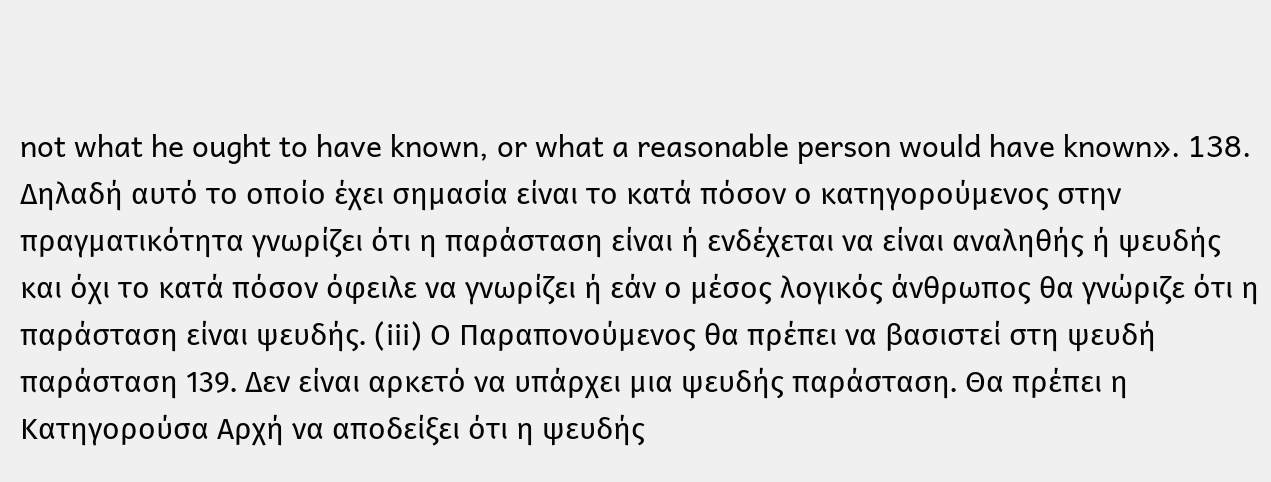not what he ought to have known, or what a reasonable person would have known». 138. Δηλαδή αυτό το οποίο έχει σημασία είναι το κατά πόσον ο κατηγορούμενος στην πραγματικότητα γνωρίζει ότι η παράσταση είναι ή ενδέχεται να είναι αναληθής ή ψευδής και όχι το κατά πόσον όφειλε να γνωρίζει ή εάν ο μέσος λογικός άνθρωπος θα γνώριζε ότι η παράσταση είναι ψευδής. (iii) Ο Παραπονούμενος θα πρέπει να βασιστεί στη ψευδή παράσταση 139. Δεν είναι αρκετό να υπάρχει μια ψευδής παράσταση. Θα πρέπει η Κατηγορούσα Αρχή να αποδείξει ότι η ψευδής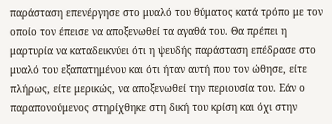παράσταση επενέργησε στο μυαλό του θύματος κατά τρόπο με τον οποίο τον έπεισε να αποξενωθεί τα αγαθά του. Θα πρέπει η μαρτυρία να καταδεικνύει ότι η ψευδής παράσταση επέδρασε στο μυαλό του εξαπατημένου και ότι ήταν αυτή που τον ώθησε, είτε πλήρως, είτε μερικώς, να αποξενωθεί την περιουσία του. Εάν ο παραπονούμενος στηρίχθηκε στη δική του κρίση και όχι στην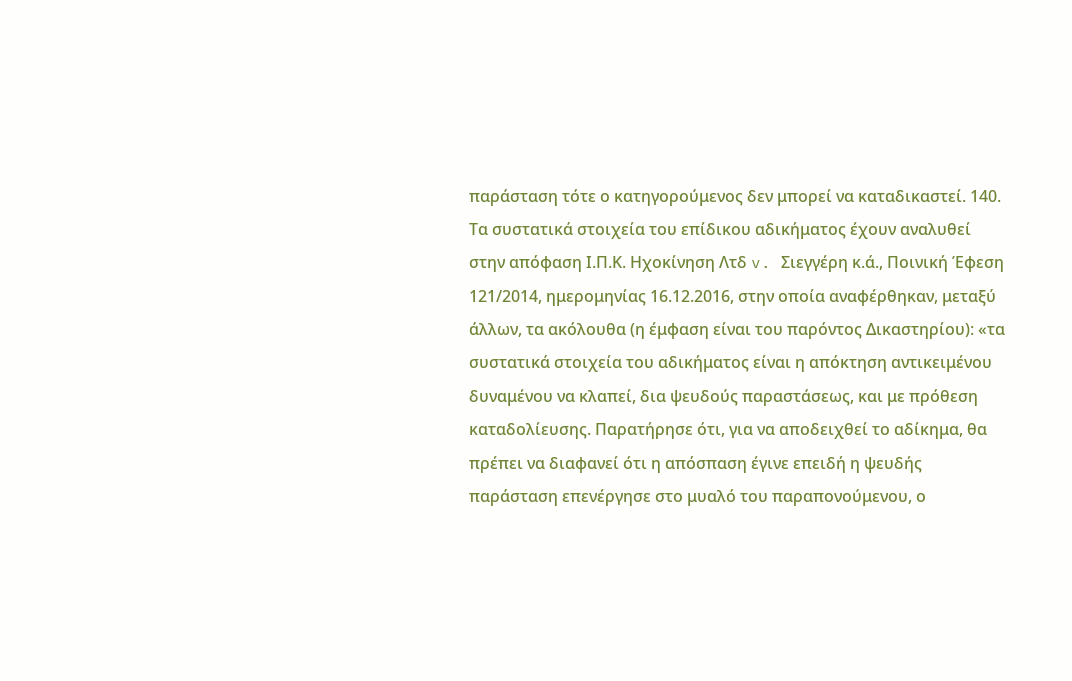παράσταση τότε ο κατηγορούμενος δεν μπορεί να καταδικαστεί. 140. Τα συστατικά στοιχεία του επίδικου αδικήματος έχουν αναλυθεί στην απόφαση Ι.Π.Κ. Ηχοκίνηση Λτδ v. Σιεγγέρη κ.ά., Ποινική Έφεση 121/2014, ημερομηνίας 16.12.2016, στην οποία αναφέρθηκαν, μεταξύ άλλων, τα ακόλουθα (η έμφαση είναι του παρόντος Δικαστηρίου): «τα συστατικά στοιχεία του αδικήματος είναι η απόκτηση αντικειμένου δυναμένου να κλαπεί, δια ψευδούς παραστάσεως, και με πρόθεση καταδολίευσης. Παρατήρησε ότι, για να αποδειχθεί το αδίκημα, θα πρέπει να διαφανεί ότι η απόσπαση έγινε επειδή η ψευδής παράσταση επενέργησε στο μυαλό του παραπονούμενου, ο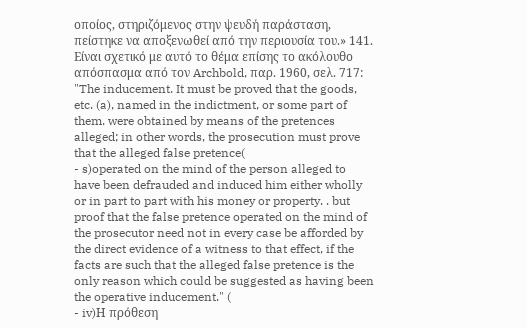οποίος, στηριζόμενος στην ψευδή παράσταση, πείστηκε να αποξενωθεί από την περιουσία του.» 141. Είναι σχετικό με αυτό το θέμα επίσης το ακόλουθο απόσπασμα από τον Archbold, παρ. 1960, σελ. 717: "The inducement. It must be proved that the goods, etc. (a), named in the indictment, or some part of them. were obtained by means of the pretences alleged; in other words, the prosecution must prove that the alleged false pretence(
- s)operated on the mind of the person alleged to have been defrauded and induced him either wholly or in part to part with his money or property. . but proof that the false pretence operated on the mind of the prosecutor need not in every case be afforded by the direct evidence of a witness to that effect, if the facts are such that the alleged false pretence is the only reason which could be suggested as having been the operative inducement." (
- iv)Η πρόθεση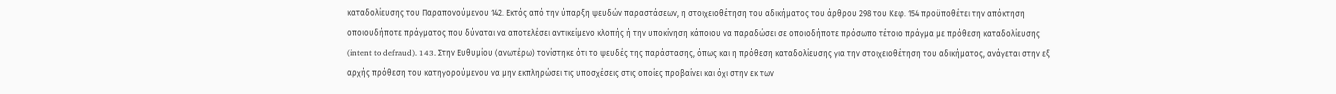καταδολίευσης του Παραπονούμενου 142. Εκτός από την ύπαρξη ψευδών παραστάσεων, η στοιχειοθέτηση του αδικήματος του άρθρου 298 του Κεφ. 154 προϋποθέτει την απόκτηση οποιουδήποτε πράγματος που δύναται να αποτελέσει αντικείμενο κλοπής ή την υποκίνηση κάποιου να παραδώσει σε οποιοδήποτε πρόσωπο τέτοιο πράγμα με πρόθεση καταδολίευσης (intent to defraud). 143. Στην Ευθυμίου (ανωτέρω) τονίστηκε ότι το ψευδές της παράστασης, όπως και η πρόθεση καταδολίευσης για την στοιχειοθέτηση του αδικήματος, ανάγεται στην εξ αρχής πρόθεση του κατηγορούμενου να μην εκπληρώσει τις υποσχέσεις στις οποίες προβαίνει και όχι στην εκ των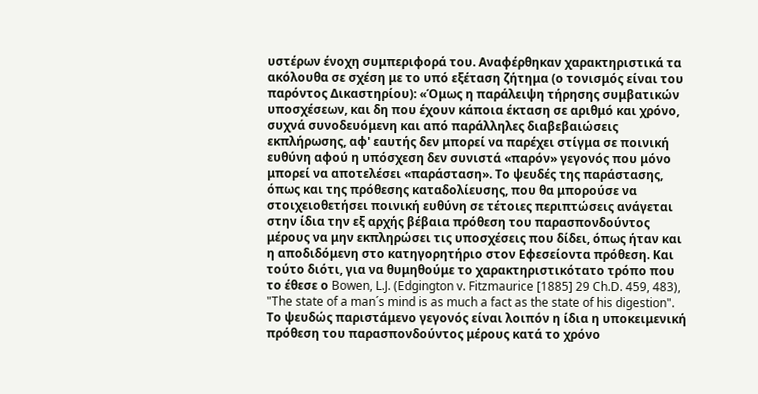υστέρων ένοχη συμπεριφορά του. Αναφέρθηκαν χαρακτηριστικά τα ακόλουθα σε σχέση με το υπό εξέταση ζήτημα (ο τονισμός είναι του παρόντος Δικαστηρίου): «Όμως η παράλειψη τήρησης συμβατικών υποσχέσεων, και δη που έχουν κάποια έκταση σε αριθμό και χρόνο, συχνά συνοδευόμενη και από παράλληλες διαβεβαιώσεις εκπλήρωσης, αφ' εαυτής δεν μπορεί να παρέχει στίγμα σε ποινική ευθύνη αφού η υπόσχεση δεν συνιστά «παρόν» γεγονός που μόνο μπορεί να αποτελέσει «παράσταση». Το ψευδές της παράστασης, όπως και της πρόθεσης καταδολίευσης, που θα μπορούσε να στοιχειοθετήσει ποινική ευθύνη σε τέτοιες περιπτώσεις ανάγεται στην ίδια την εξ αρχής βέβαια πρόθεση του παρασπονδούντος μέρους να μην εκπληρώσει τις υποσχέσεις που δίδει, όπως ήταν και η αποδιδόμενη στο κατηγορητήριο στον Εφεσείοντα πρόθεση. Και τούτο διότι, για να θυμηθούμε το χαρακτηριστικότατο τρόπο που το έθεσε ο Bowen, L.J. (Edgington v. Fitzmaurice [1885] 29 Ch.D. 459, 483), "The state of a man´s mind is as much a fact as the state of his digestion". Το ψευδώς παριστάμενο γεγονός είναι λοιπόν η ίδια η υποκειμενική πρόθεση του παρασπονδούντος μέρους κατά το χρόνο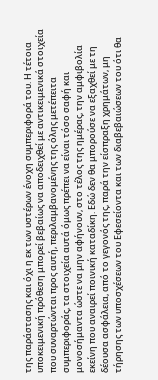της παράστασης και όχι η εκ των υστέρων ένοχη συμπεριφορά του. Η τέτοια υποκειμενική πρόθεση μπορεί βεβαίως να αποδειχθεί με αντικειμενικά στοιχεία που συναρτώνται προς αυτή, περιλαμβανομένης της όλης μετέπειτα συμπεριφοράς, τα στοιχεία αυτά όμως πρέπει να είναι τόσο σαφή και μονοσήμαντα ώστε να μην αφήνουν, στο τέλος της ημέρας, την αμφιβολία εκείνη που αναιρεί ποινική καταδίκη. Εδώ δεν θα μπορούσε να εξαχθεί με τη δέουσα ασφάλεια, από το γεγονός της, παρά την είσπραξη χρημάτων, μη τήρησης των υποσχέσεων του Εφεσείοντα και των διαβεβαιώσεων του ότι θα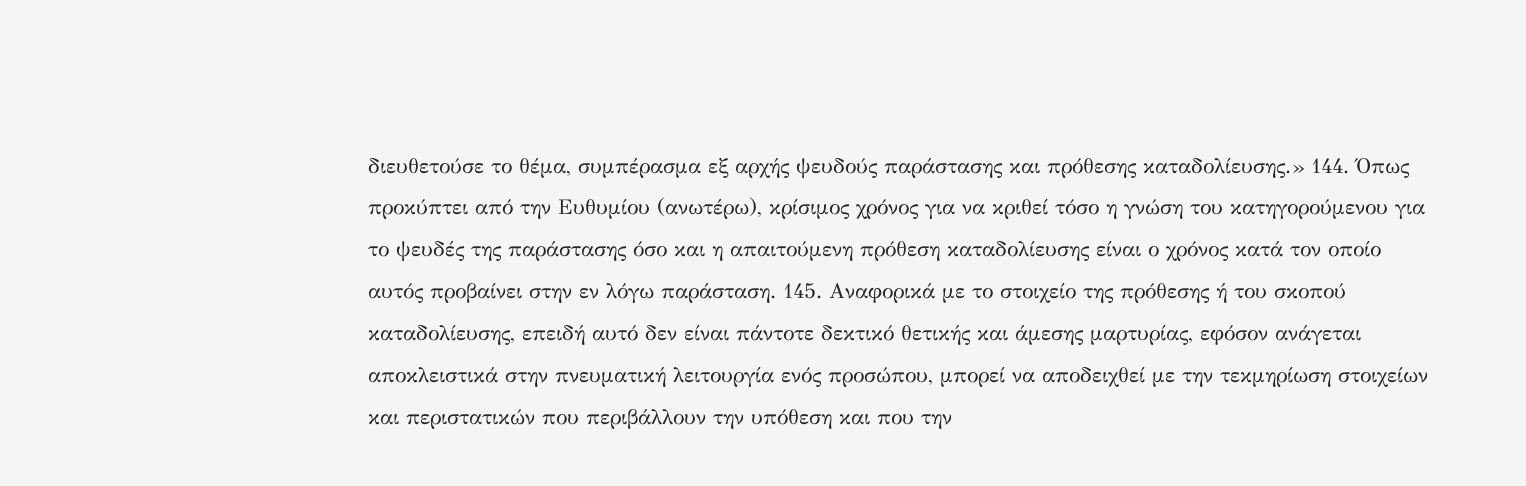διευθετούσε το θέμα, συμπέρασμα εξ αρχής ψευδούς παράστασης και πρόθεσης καταδολίευσης.» 144. Όπως προκύπτει από την Ευθυμίου (ανωτέρω), κρίσιμος χρόνος για να κριθεί τόσο η γνώση του κατηγορούμενου για το ψευδές της παράστασης όσο και η απαιτούμενη πρόθεση καταδολίευσης είναι ο χρόνος κατά τον οποίο αυτός προβαίνει στην εν λόγω παράσταση. 145. Αναφορικά με το στοιχείο της πρόθεσης ή του σκοπού καταδολίευσης, επειδή αυτό δεν είναι πάντοτε δεκτικό θετικής και άμεσης μαρτυρίας, εφόσον ανάγεται αποκλειστικά στην πνευματική λειτουργία ενός προσώπου, μπορεί να αποδειχθεί με την τεκμηρίωση στοιχείων και περιστατικών που περιβάλλουν την υπόθεση και που την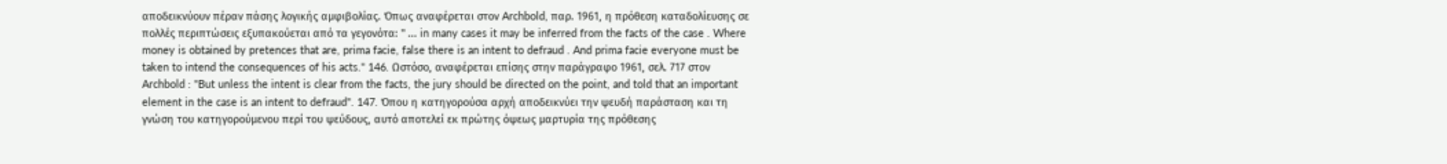αποδεικνύουν πέραν πάσης λογικής αμφιβολίας. Όπως αναφέρεται στον Archbold, παρ. 1961, η πρόθεση καταδολίευσης σε πολλές περιπτώσεις εξυπακούεται από τα γεγονότα: " ... in many cases it may be inferred from the facts of the case . Where money is obtained by pretences that are, prima facie, false there is an intent to defraud . And prima facie everyone must be taken to intend the consequences of his acts." 146. Ωστόσο, αναφέρεται επίσης στην παράγραφο 1961, σελ. 717 στον Archbold : "But unless the intent is clear from the facts, the jury should be directed on the point, and told that an important element in the case is an intent to defraud". 147. Όπου η κατηγορούσα αρχή αποδεικνύει την ψευδή παράσταση και τη γνώση του κατηγορούμενου περί του ψεύδους, αυτό αποτελεί εκ πρώτης όψεως μαρτυρία της πρόθεσης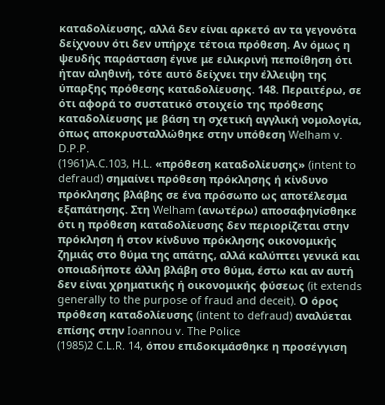καταδολίευσης, αλλά δεν είναι αρκετό αν τα γεγονότα δείχνουν ότι δεν υπήρχε τέτοια πρόθεση. Αν όμως η ψευδής παράσταση έγινε με ειλικρινή πεποίθηση ότι ήταν αληθινή, τότε αυτό δείχνει την έλλειψη της ύπαρξης πρόθεσης καταδολίευσης. 148. Περαιτέρω, σε ότι αφορά το συστατικό στοιχείο της πρόθεσης καταδολίευσης με βάση τη σχετική αγγλική νομολογία, όπως αποκρυσταλλώθηκε στην υπόθεση Welham v. D.P.P.
(1961)A.C.103, H.L. «πρόθεση καταδολίευσης» (intent to defraud) σημαίνει πρόθεση πρόκλησης ή κίνδυνο πρόκλησης βλάβης σε ένα πρόσωπο ως αποτέλεσμα εξαπάτησης. Στη Welham (ανωτέρω) αποσαφηνίσθηκε ότι η πρόθεση καταδολίευσης δεν περιορίζεται στην πρόκληση ή στον κίνδυνο πρόκλησης οικονομικής ζημιάς στο θύμα της απάτης, αλλά καλύπτει γενικά και οποιαδήποτε άλλη βλάβη στο θύμα, έστω και αν αυτή δεν είναι χρηματικής ή οικονομικής φύσεως (it extends generally to the purpose of fraud and deceit). Ο όρος πρόθεση καταδολίευσης (intent to defraud) αναλύεται επίσης στην Ioannou v. The Police
(1985)2 C.L.R. 14, όπου επιδοκιμάσθηκε η προσέγγιση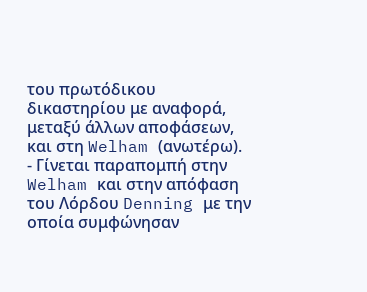του πρωτόδικου δικαστηρίου με αναφορά, μεταξύ άλλων αποφάσεων, και στη Welham (ανωτέρω).
- Γίνεται παραπομπή στην Welham και στην απόφαση του Λόρδου Denning με την οποία συμφώνησαν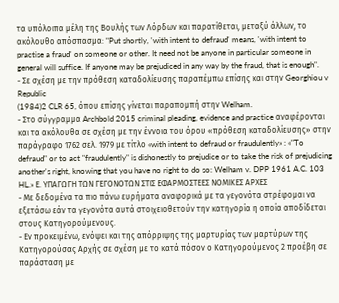τα υπόλοιπα μέλη της Βουλής των Λόρδων και παρατίθεται, μεταξύ άλλων, το ακόλουθο απόσπασμα: "Put shortly, 'with intent to defraud' means, 'with intent to practise a fraud' on someone or other. It need not be anyone in particular someone in general will suffice. If anyone may be prejudiced in any way by the fraud, that is enough".
- Σε σχέση με την πρόθεση καταδολίευσης παραπέμπω επίσης και στην Georghiou v Republic
(1984)2 CLR 65, όπου επίσης γίνεται παραπομπή στην Welham.
- Στο σύγγραμμα Archbold 2015 criminal pleading, evidence and practice αναφέρονται και τα ακόλουθα σε σχέση με την έννοια του όρου «πρόθεση καταδολίευσης» στην παράγραφο 1762 σελ. 1979 με τίτλο «with intent to defraud or fraudulently» : «"To defraud" or to act "fraudulently" is dishonestly to prejudice or to take the risk of prejudicing another's right, knowing that you have no right to do so: Welham v. DPP 1961 A.C. 103 HL.» Ε. ΥΠΑΓΩΓΗ ΤΩΝ ΓΕΓΟΝΟΤΩΝ ΣΤΙΣ ΕΦΑΡΜΟΣΤΕΕΣ ΝΟΜΙΚΕΣ ΑΡΧΕΣ
- Με δεδομένα τα πιο πάνω ευρήματα αναφορικά με τα γεγονότα στρέφομαι να εξετάσω εάν τα γεγονότα αυτά στοιχειοθετούν την κατηγορία η οποία αποδίδεται στους Κατηγορούμενους.
- Εν προκειμένω, ενόψει και της απόρριψης της μαρτυρίας των μαρτύρων της Κατηγορούσας Αρχής σε σχέση με το κατά πόσον ο Κατηγορούμενος 2 προέβη σε παράσταση με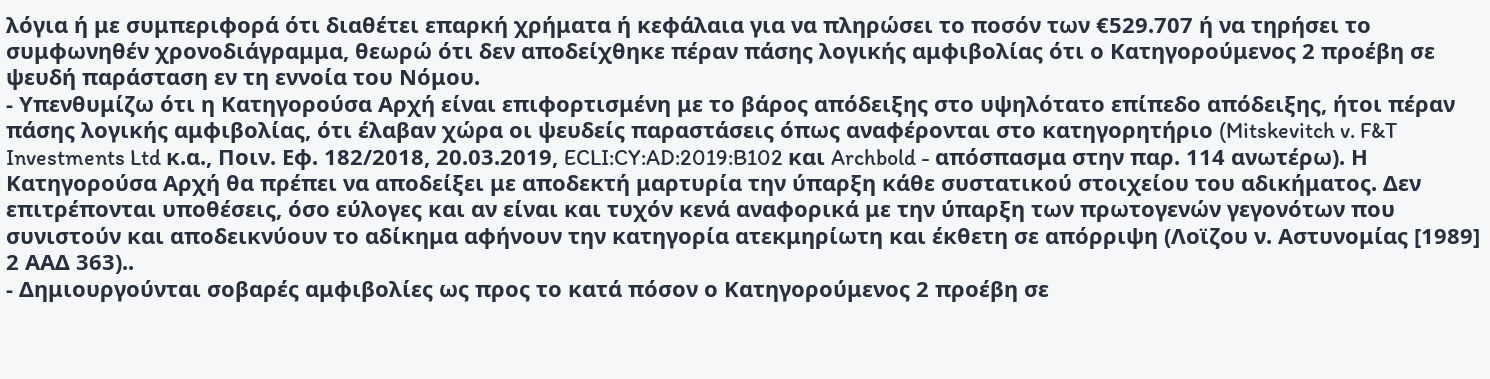λόγια ή με συμπεριφορά ότι διαθέτει επαρκή χρήματα ή κεφάλαια για να πληρώσει το ποσόν των €529.707 ή να τηρήσει το συμφωνηθέν χρονοδιάγραμμα, θεωρώ ότι δεν αποδείχθηκε πέραν πάσης λογικής αμφιβολίας ότι ο Κατηγορούμενος 2 προέβη σε ψευδή παράσταση εν τη εννοία του Νόμου.
- Υπενθυμίζω ότι η Κατηγορούσα Αρχή είναι επιφορτισμένη με το βάρος απόδειξης στο υψηλότατο επίπεδο απόδειξης, ήτοι πέραν πάσης λογικής αμφιβολίας, ότι έλαβαν χώρα οι ψευδείς παραστάσεις όπως αναφέρονται στο κατηγορητήριο (Mitskevitch v. F&T Investments Ltd κ.α., Ποιν. Εφ. 182/2018, 20.03.2019, ECLI:CY:AD:2019:B102 και Archbold - απόσπασμα στην παρ. 114 ανωτέρω). Η Κατηγορούσα Αρχή θα πρέπει να αποδείξει με αποδεκτή μαρτυρία την ύπαρξη κάθε συστατικού στοιχείου του αδικήματος. Δεν επιτρέπονται υποθέσεις, όσο εύλογες και αν είναι και τυχόν κενά αναφορικά με την ύπαρξη των πρωτογενών γεγονότων που συνιστούν και αποδεικνύουν το αδίκημα αφήνουν την κατηγορία ατεκμηρίωτη και έκθετη σε απόρριψη (Λοϊζου ν. Αστυνομίας [1989] 2 ΑΑΔ 363)..
- Δημιουργούνται σοβαρές αμφιβολίες ως προς το κατά πόσον ο Κατηγορούμενος 2 προέβη σε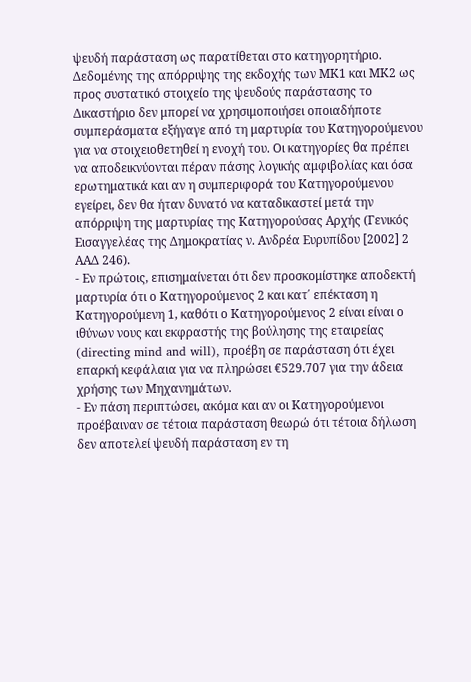ψευδή παράσταση ως παρατίθεται στο κατηγορητήριο. Δεδομένης της απόρριψης της εκδοχής των ΜΚ1 και ΜΚ2 ως προς συστατικό στοιχείο της ψευδούς παράστασης το Δικαστήριο δεν μπορεί να χρησιμοποιήσει οποιαδήποτε συμπεράσματα εξήγαγε από τη μαρτυρία του Κατηγορούμενου για να στοιχειοθετηθεί η ενοχή του. Οι κατηγορίες θα πρέπει να αποδεικνύονται πέραν πάσης λογικής αμφιβολίας και όσα ερωτηματικά και αν η συμπεριφορά του Κατηγορούμενου εγείρει, δεν θα ήταν δυνατό να καταδικαστεί μετά την απόρριψη της μαρτυρίας της Κατηγορούσας Αρχής (Γενικός Εισαγγελέας της Δημοκρατίας ν. Ανδρέα Ευρυπίδου [2002] 2 ΑΑΔ 246).
- Εν πρώτοις, επισημαίνεται ότι δεν προσκομίστηκε αποδεκτή μαρτυρία ότι ο Κατηγορούμενος 2 και κατ΄ επέκταση η Κατηγορούμενη 1, καθότι ο Κατηγορούμενος 2 είναι είναι ο ιθύνων νους και εκφραστής της βούλησης της εταιρείας (directing mind and will), προέβη σε παράσταση ότι έχει επαρκή κεφάλαια για να πληρώσει €529.707 για την άδεια χρήσης των Μηχανημάτων.
- Εν πάση περιπτώσει, ακόμα και αν οι Κατηγορούμενοι προέβαιναν σε τέτοια παράσταση θεωρώ ότι τέτοια δήλωση δεν αποτελεί ψευδή παράσταση εν τη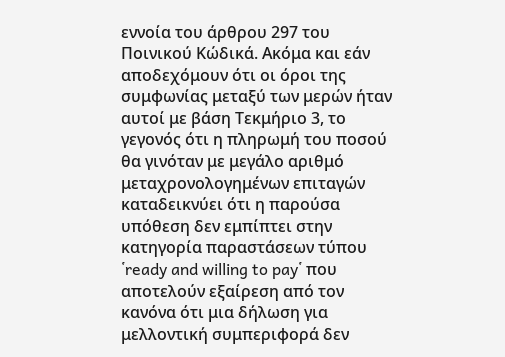εννοία του άρθρου 297 του Ποινικού Κώδικά. Ακόμα και εάν αποδεχόμουν ότι οι όροι της συμφωνίας μεταξύ των μερών ήταν αυτοί με βάση Τεκμήριο 3, το γεγονός ότι η πληρωμή του ποσού θα γινόταν με μεγάλο αριθμό μεταχρονολογημένων επιταγών καταδεικνύει ότι η παρούσα υπόθεση δεν εμπίπτει στην κατηγορία παραστάσεων τύπου ῾ready and willing to pay῾ που αποτελούν εξαίρεση από τον κανόνα ότι μια δήλωση για μελλοντική συμπεριφορά δεν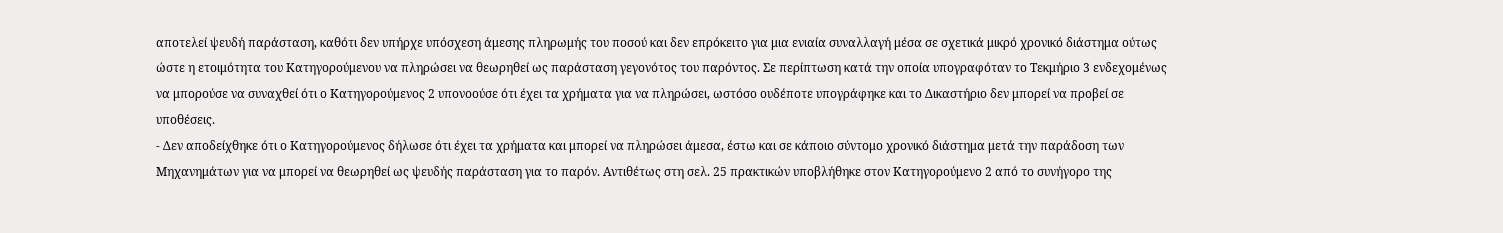αποτελεί ψευδή παράσταση, καθότι δεν υπήρχε υπόσχεση άμεσης πληρωμής του ποσού και δεν επρόκειτο για μια ενιαία συναλλαγή μέσα σε σχετικά μικρό χρονικό διάστημα ούτως ώστε η ετοιμότητα του Κατηγορούμενου να πληρώσει να θεωρηθεί ως παράσταση γεγονότος του παρόντος. Σε περίπτωση κατά την οποία υπογραφόταν το Τεκμήριο 3 ενδεχομένως να μπορούσε να συναχθεί ότι ο Κατηγορούμενος 2 υπονοούσε ότι έχει τα χρήματα για να πληρώσει, ωστόσο ουδέποτε υπογράφηκε και το Δικαστήριο δεν μπορεί να προβεί σε υποθέσεις.
- Δεν αποδείχθηκε ότι ο Κατηγορούμενος δήλωσε ότι έχει τα χρήματα και μπορεί να πληρώσει άμεσα, έστω και σε κάποιο σύντομο χρονικό διάστημα μετά την παράδοση των Μηχανημάτων για να μπορεί να θεωρηθεί ως ψευδής παράσταση για το παρόν. Αντιθέτως στη σελ. 25 πρακτικών υποβλήθηκε στον Κατηγορούμενο 2 από το συνήγορο της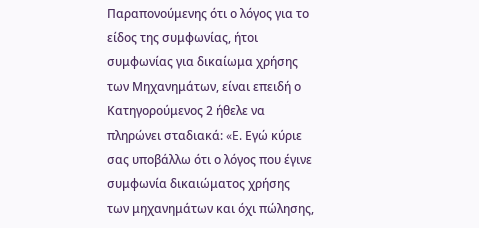Παραπονούμενης ότι ο λόγος για το είδος της συμφωνίας, ήτοι συμφωνίας για δικαίωμα χρήσης των Μηχανημάτων, είναι επειδή ο Κατηγορούμενος 2 ήθελε να πληρώνει σταδιακά: «E. Εγώ κύριε σας υποβάλλω ότι ο λόγος που έγινε συμφωνία δικαιώματος χρήσης των μηχανημάτων και όχι πώλησης,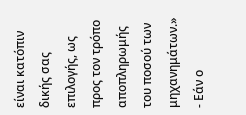είναι κατόπιν δικής σας επιλογής, ως προς τον τρόπο αποπληρωμής του ποσού των μηχανημάτων.»
- Εάν ο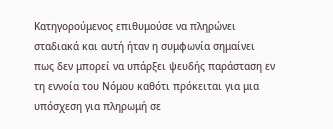Κατηγορούμενος επιθυμούσε να πληρώνει σταδιακά και αυτή ήταν η συμφωνία σημαίνει πως δεν μπορεί να υπάρξει ψευδής παράσταση εν τη εννοία του Νόμου καθότι πρόκειται για μια υπόσχεση για πληρωμή σε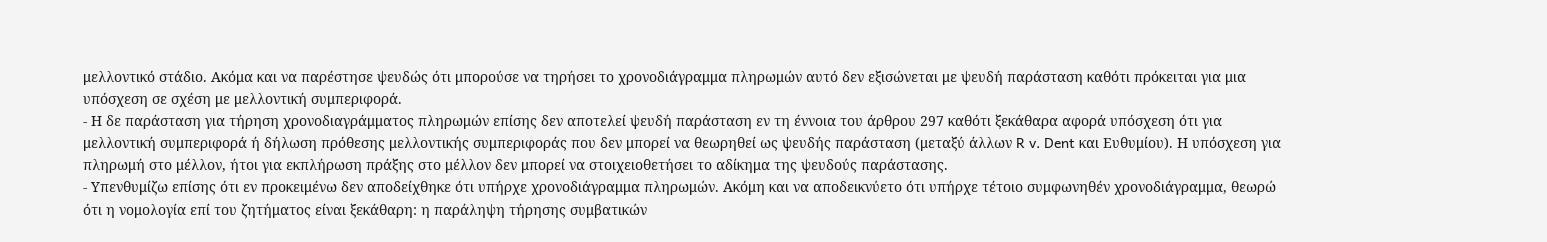μελλοντικό στάδιο. Ακόμα και να παρέστησε ψευδώς ότι μπορούσε να τηρήσει το χρονοδιάγραμμα πληρωμών αυτό δεν εξισώνεται με ψευδή παράσταση καθότι πρόκειται για μια υπόσχεση σε σχέση με μελλοντική συμπεριφορά.
- Η δε παράσταση για τήρηση χρονοδιαγράμματος πληρωμών επίσης δεν αποτελεί ψευδή παράσταση εν τη έννοια του άρθρου 297 καθότι ξεκάθαρα αφορά υπόσχεση ότι για μελλοντική συμπεριφορά ή δήλωση πρόθεσης μελλοντικής συμπεριφοράς που δεν μπορεί να θεωρηθεί ως ψευδής παράσταση (μεταξύ άλλων R v. Dent και Ευθυμίου). Η υπόσχεση για πληρωμή στο μέλλον, ήτοι για εκπλήρωση πράξης στο μέλλον δεν μπορεί να στοιχειοθετήσει το αδίκημα της ψευδούς παράστασης.
- Υπενθυμίζω επίσης ότι εν προκειμένω δεν αποδείχθηκε ότι υπήρχε χρονοδιάγραμμα πληρωμών. Ακόμη και να αποδεικνύετο ότι υπήρχε τέτοιο συμφωνηθέν χρονοδιάγραμμα, θεωρώ ότι η νομολογία επί του ζητήματος είναι ξεκάθαρη: η παράληψη τήρησης συμβατικών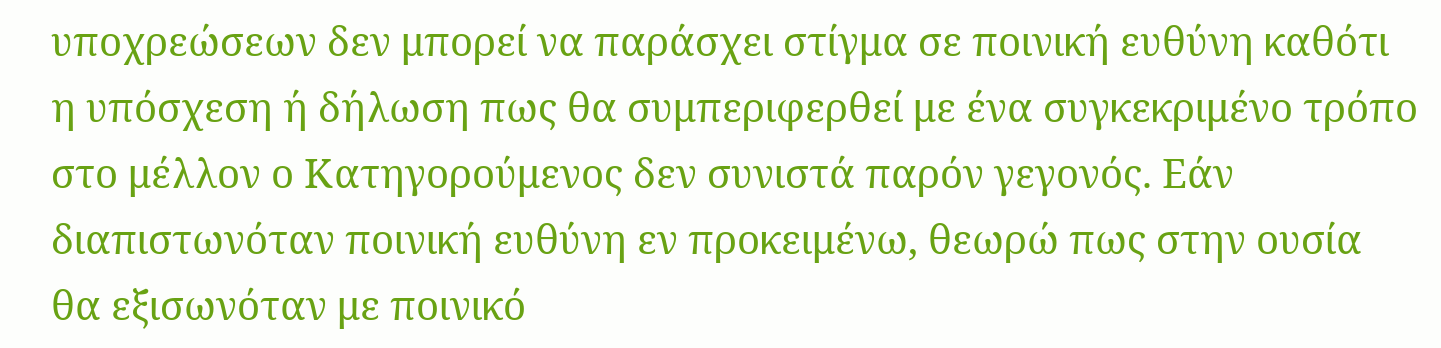υποχρεώσεων δεν μπορεί να παράσχει στίγμα σε ποινική ευθύνη καθότι η υπόσχεση ή δήλωση πως θα συμπεριφερθεί με ένα συγκεκριμένο τρόπο στο μέλλον ο Κατηγορούμενος δεν συνιστά παρόν γεγονός. Εάν διαπιστωνόταν ποινική ευθύνη εν προκειμένω, θεωρώ πως στην ουσία θα εξισωνόταν με ποινικό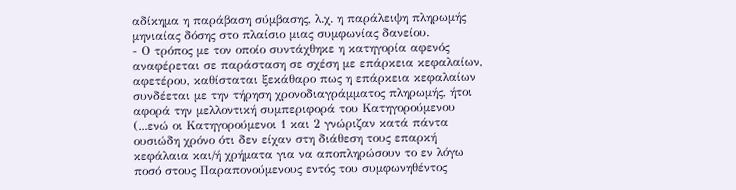αδίκημα η παράβαση σύμβασης, λ.χ. η παράλειψη πληρωμής μηνιαίας δόσης στο πλαίσιο μιας συμφωνίας δανείου.
- Ο τρόπος με τον οποίο συντάχθηκε η κατηγορία αφενός αναφέρεται σε παράσταση σε σχέση με επάρκεια κεφαλαίων, αφετέρου, καθίσταται ξεκάθαρο πως η επάρκεια κεφαλαίων συνδέεται με την τήρηση χρονοδιαγράμματος πληρωμής, ήτοι αφορά την μελλοντική συμπεριφορά του Κατηγορούμενου (...ενώ οι Κατηγορούμενοι 1 και 2 γνώριζαν κατά πάντα ουσιώδη χρόνο ότι δεν είχαν στη διάθεση τους επαρκή κεφάλαια και/ή χρήματα για να αποπληρώσουν το εν λόγω ποσό στους Παραπονούμενους εντός του συμφωνηθέντος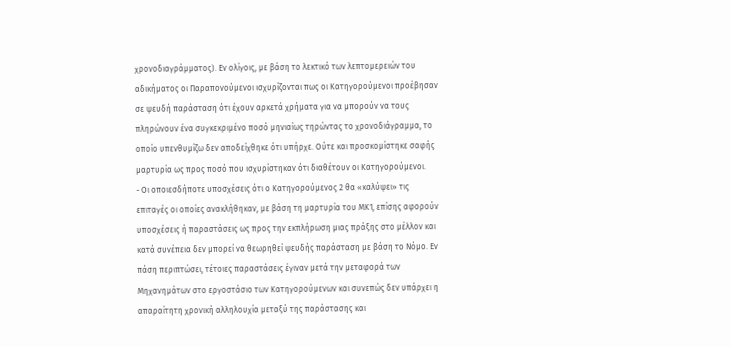χρονοδιαγράμματος). Εν ολίγοις, με βάση το λεκτικό των λεπτομερειών του αδικήματος οι Παραπονούμενοι ισχυρίζονται πως οι Κατηγορούμενοι προέβησαν σε ψευδή παράσταση ότι έχουν αρκετά χρήματα για να μπορούν να τους πληρώνουν ένα συγκεκριμένο ποσό μηνιαίως τηρώντας το χρονοδιάγραμμα, το οποίο υπενθυμίζω δεν αποδείχθηκε ότι υπήρχε. Ούτε και προσκομίστηκε σαφής μαρτυρία ως προς ποσό που ισχυρίστηκαν ότι διαθέτουν οι Κατηγορούμενοι.
- Οι οποιεσδήποτε υποσχέσεις ότι ο Κατηγορούμενος 2 θα «καλύψει» τις επιταγές οι οποίες ανακλήθηκαν, με βάση τη μαρτυρία του ΜΚ1, επίσης αφορούν υποσχέσεις ή παραστάσεις ως προς την εκπλήρωση μιας πράξης στο μέλλον και κατά συνέπεια δεν μπορεί να θεωρηθεί ψευδής παράσταση με βάση το Νόμο. Εν πάση περιπτώσει, τέτοιες παραστάσεις έγιναν μετά την μεταφορά των Μηχανημάτων στο εργοστάσιο των Κατηγορούμενων και συνεπώς δεν υπάρχει η απαραίτητη χρονική αλληλουχία μεταξύ της παράστασης και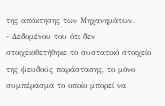της απόκτησης των Μηχανημάτων.
- Δεδομένου του ότι δεν στοιχειοθετήθηκε το συστατικό στοιχείο της ψευδούς παράστασης, το μόνο συμπέρασμα το οποίο μπορεί να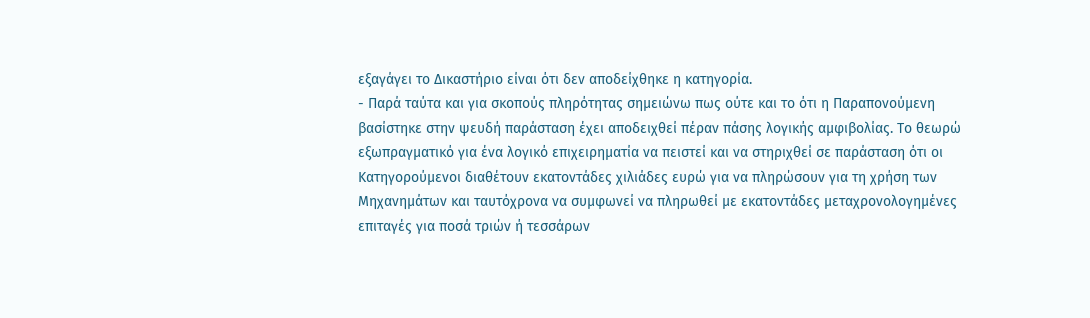εξαγάγει το Δικαστήριο είναι ότι δεν αποδείχθηκε η κατηγορία.
- Παρά ταύτα και για σκοπούς πληρότητας σημειώνω πως ούτε και το ότι η Παραπονούμενη βασίστηκε στην ψευδή παράσταση έχει αποδειχθεί πέραν πάσης λογικής αμφιβολίας. Το θεωρώ εξωπραγματικό για ένα λογικό επιχειρηματία να πειστεί και να στηριχθεί σε παράσταση ότι οι Κατηγορούμενοι διαθέτουν εκατοντάδες χιλιάδες ευρώ για να πληρώσουν για τη χρήση των Μηχανημάτων και ταυτόχρονα να συμφωνεί να πληρωθεί με εκατοντάδες μεταχρονολογημένες επιταγές για ποσά τριών ή τεσσάρων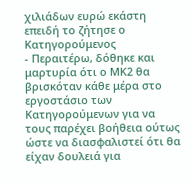χιλιάδων ευρώ εκάστη επειδή το ζήτησε ο Κατηγορούμενος
- Περαιτέρω, δόθηκε και μαρτυρία ότι ο ΜΚ2 θα βρισκόταν κάθε μέρα στο εργοστάσιο των Κατηγορούμενων για να τους παρέχει βοήθεια ούτως ώστε να διασφαλιστεί ότι θα είχαν δουλειά για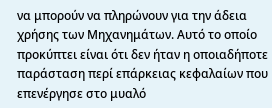να μπορούν να πληρώνουν για την άδεια χρήσης των Μηχανημάτων. Αυτό το οποίο προκύπτει είναι ότι δεν ήταν η οποιαδήποτε παράσταση περί επάρκειας κεφαλαίων που επενέργησε στο μυαλό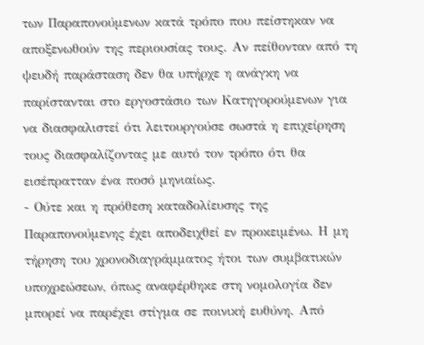των Παραπονούμενων κατά τρόπο που πείστηκαν να αποξενωθούν της περιουσίας τους. Αν πείθονταν από τη ψευδή παράσταση δεν θα υπήρχε η ανάγκη να παρίστανται στο εργοστάσιο των Κατηγορούμενων για να διασφαλιστεί ότι λειτουργούσε σωστά η επιχείρηση τους διασφαλίζοντας με αυτό τον τρόπο ότι θα εισέπρατταν ένα ποσό μηνιαίως.
- Ούτε και η πρόθεση καταδολίευσης της Παραπονούμενης έχει αποδειχθεί εν προκειμένω. Η μη τήρηση του χρονοδιαγράμματος ήτοι των συμβατικών υποχρεώσεων, όπως αναφέρθηκε στη νομολογία δεν μπορεί να παρέχει στίγμα σε ποινική ευθύνη. Από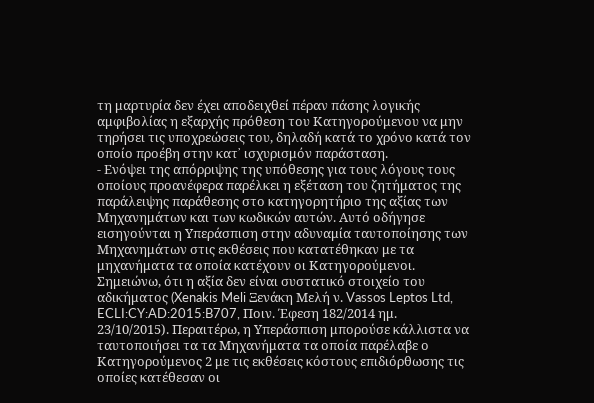τη μαρτυρία δεν έχει αποδειχθεί πέραν πάσης λογικής αμφιβολίας η εξαρχής πρόθεση του Κατηγορούμενου να μην τηρήσει τις υποχρεώσεις του, δηλαδή κατά το χρόνο κατά τον οποίο προέβη στην κατ᾽ ισχυρισμόν παράσταση.
- Ενόψει της απόρριψης της υπόθεσης για τους λόγους τους οποίους προανέφερα παρέλκει η εξέταση του ζητήματος της παράλειψης παράθεσης στο κατηγορητήριο της αξίας των Μηχανημάτων και των κωδικών αυτών. Αυτό οδήγησε εισηγούνται η Υπεράσπιση στην αδυναμία ταυτοποίησης των Μηχανημάτων στις εκθέσεις που κατατέθηκαν με τα μηχανήματα τα οποία κατέχουν οι Κατηγορούμενοι. Σημειώνω, ότι η αξία δεν είναι συστατικό στοιχείο του αδικήματος (Xenakis Meli Ξενάκη Μελή ν. Vassos Leptos Ltd, ECLI:CY:AD:2015:B707, Ποιν. Έφεση 182/2014 ημ. 23/10/2015). Περαιτέρω, η Υπεράσπιση μπορούσε κάλλιστα να ταυτοποιήσει τα τα Μηχανήματα τα οποία παρέλαβε ο Κατηγορούμενος 2 με τις εκθέσεις κόστους επιδιόρθωσης τις οποίες κατέθεσαν οι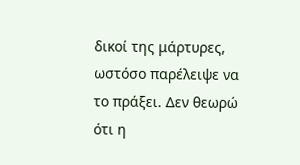δικοί της μάρτυρες, ωστόσο παρέλειψε να το πράξει. Δεν θεωρώ ότι η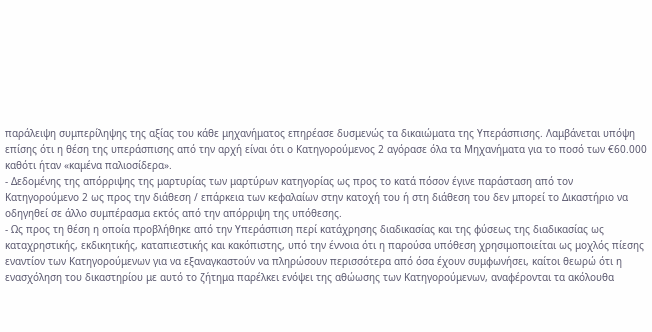παράλειψη συμπερίληψης της αξίας του κάθε μηχανήματος επηρέασε δυσμενώς τα δικαιώματα της Υπεράσπισης. Λαμβάνεται υπόψη επίσης ότι η θέση της υπεράσπισης από την αρχή είναι ότι ο Κατηγορούμενος 2 αγόρασε όλα τα Μηχανήματα για το ποσό των €60.000 καθότι ήταν «καμένα παλιοσίδερα».
- Δεδομένης της απόρριψης της μαρτυρίας των μαρτύρων κατηγορίας ως προς το κατά πόσον έγινε παράσταση από τον Κατηγορούμενο 2 ως προς την διάθεση / επάρκεια των κεφαλαίων στην κατοχή του ή στη διάθεση του δεν μπορεί το Δικαστήριο να οδηγηθεί σε άλλο συμπέρασμα εκτός από την απόρριψη της υπόθεσης.
- Ως προς τη θέση η οποία προβλήθηκε από την Υπεράσπιση περί κατάχρησης διαδικασίας και της φύσεως της διαδικασίας ως καταχρηστικής, εκδικητικής, καταπιεστικής και κακόπιστης, υπό την έννοια ότι η παρούσα υπόθεση χρησιμοποιείται ως μοχλός πίεσης εναντίον των Κατηγορούμενων για να εξαναγκαστούν να πληρώσουν περισσότερα από όσα έχουν συμφωνήσει, καίτοι θεωρώ ότι η ενασχόληση του δικαστηρίου με αυτό το ζήτημα παρέλκει ενόψει της αθώωσης των Κατηγορούμενων, αναφέρονται τα ακόλουθα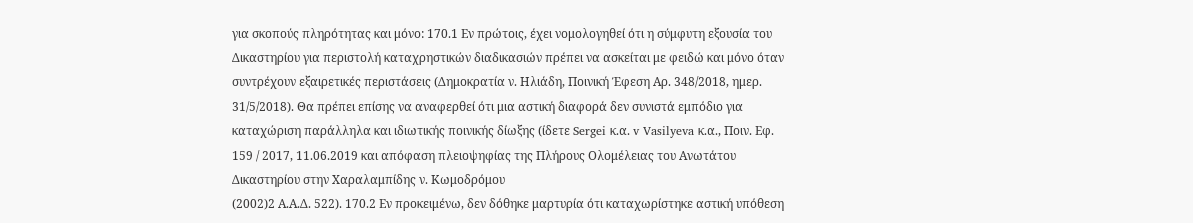για σκοπούς πληρότητας και μόνο: 170.1 Εν πρώτοις, έχει νομολογηθεί ότι η σύμφυτη εξουσία του Δικαστηρίου για περιστολή καταχρηστικών διαδικασιών πρέπει να ασκείται με φειδώ και μόνο όταν συντρέχουν εξαιρετικές περιστάσεις (Δημοκρατία ν. Ηλιάδη, Ποινική Έφεση Αρ. 348/2018, ημερ. 31/5/2018). Θα πρέπει επίσης να αναφερθεί ότι μια αστική διαφορά δεν συνιστά εμπόδιο για καταχώριση παράλληλα και ιδιωτικής ποινικής δίωξης (ίδετε Sergei κ.α. v Vasilyeva κ.α., Ποιν. Εφ. 159 / 2017, 11.06.2019 και απόφαση πλειοψηφίας της Πλήρους Ολομέλειας του Ανωτάτου Δικαστηρίου στην Χαραλαμπίδης ν. Κωμοδρόμου
(2002)2 Α.Α.Δ. 522). 170.2 Εν προκειμένω, δεν δόθηκε μαρτυρία ότι καταχωρίστηκε αστική υπόθεση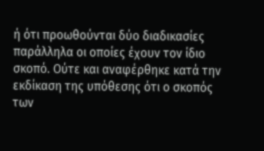ή ότι προωθούνται δύο διαδικασίες παράλληλα οι οποίες έχουν τον ίδιο σκοπό. Ούτε και αναφέρθηκε κατά την εκδίκαση της υπόθεσης ότι ο σκοπός των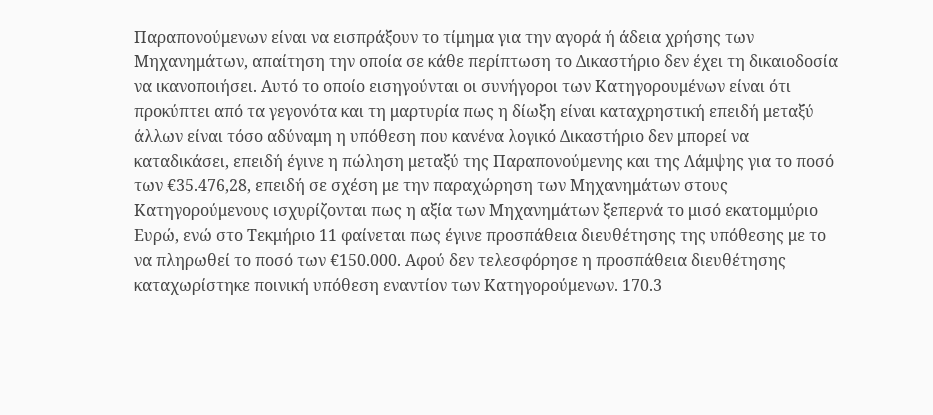Παραπονούμενων είναι να εισπράξουν το τίμημα για την αγορά ή άδεια χρήσης των Μηχανημάτων, απαίτηση την οποία σε κάθε περίπτωση το Δικαστήριο δεν έχει τη δικαιοδοσία να ικανοποιήσει. Αυτό το οποίο εισηγούνται οι συνήγοροι των Κατηγορουμένων είναι ότι προκύπτει από τα γεγονότα και τη μαρτυρία πως η δίωξη είναι καταχρηστική επειδή μεταξύ άλλων είναι τόσο αδύναμη η υπόθεση που κανένα λογικό Δικαστήριο δεν μπορεί να καταδικάσει, επειδή έγινε η πώληση μεταξύ της Παραπονούμενης και της Λάμψης για το ποσό των €35.476,28, επειδή σε σχέση με την παραχώρηση των Μηχανημάτων στους Κατηγορούμενους ισχυρίζονται πως η αξία των Μηχανημάτων ξεπερνά το μισό εκατομμύριο Ευρώ, ενώ στο Τεκμήριο 11 φαίνεται πως έγινε προσπάθεια διευθέτησης της υπόθεσης με το να πληρωθεί το ποσό των €150.000. Αφού δεν τελεσφόρησε η προσπάθεια διευθέτησης καταχωρίστηκε ποινική υπόθεση εναντίον των Κατηγορούμενων. 170.3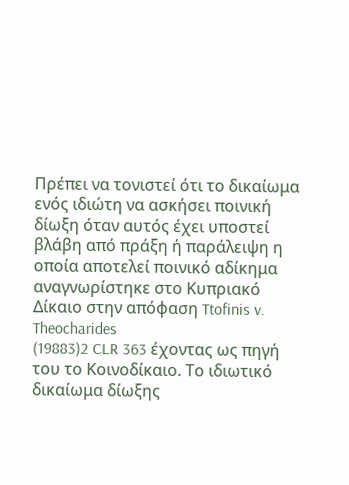Πρέπει να τονιστεί ότι το δικαίωμα ενός ιδιώτη να ασκήσει ποινική δίωξη όταν αυτός έχει υποστεί βλάβη από πράξη ή παράλειψη η οποία αποτελεί ποινικό αδίκημα αναγνωρίστηκε στο Κυπριακό Δίκαιο στην απόφαση Ttofinis v. Theocharides
(19883)2 CLR 363 έχοντας ως πηγή του το Κοινοδίκαιο. Το ιδιωτικό δικαίωμα δίωξης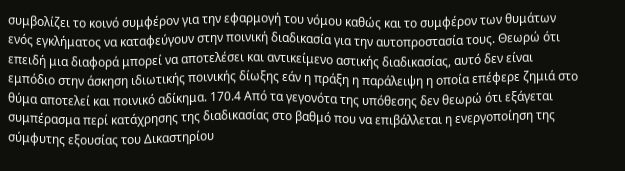συμβολίζει το κοινό συμφέρον για την εφαρμογή του νόμου καθώς και το συμφέρον των θυμάτων ενός εγκλήματος να καταφεύγουν στην ποινική διαδικασία για την αυτοπροστασία τους. Θεωρώ ότι επειδή μια διαφορά μπορεί να αποτελέσει και αντικείμενο αστικής διαδικασίας, αυτό δεν είναι εμπόδιο στην άσκηση ιδιωτικής ποινικής δίωξης εάν η πράξη η παράλειψη η οποία επέφερε ζημιά στο θύμα αποτελεί και ποινικό αδίκημα. 170.4 Από τα γεγονότα της υπόθεσης δεν θεωρώ ότι εξάγεται συμπέρασμα περί κατάχρησης της διαδικασίας στο βαθμό που να επιβάλλεται η ενεργοποίηση της σύμφυτης εξουσίας του Δικαστηρίου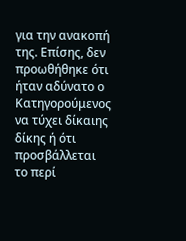για την ανακοπή της. Επίσης, δεν προωθήθηκε ότι ήταν αδύνατο ο Κατηγορούμενος να τύχει δίκαιης δίκης ή ότι προσβάλλεται το περί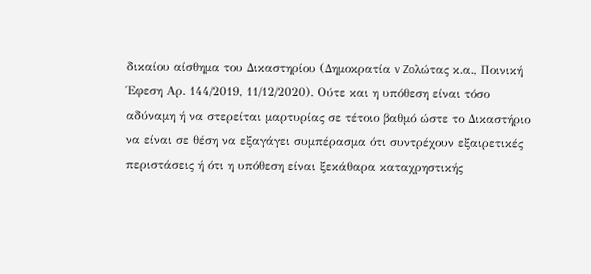δικαίου αίσθημα του Δικαστηρίου (Δημοκρατία v Zoλώτας κ.α., Ποινική Έφεση Αρ. 144/2019, 11/12/2020). Ούτε και η υπόθεση είναι τόσο αδύναμη ή να στερείται μαρτυρίας σε τέτοιο βαθμό ώστε το Δικαστήριο να είναι σε θέση να εξαγάγει συμπέρασμα ότι συντρέχουν εξαιρετικές περιστάσεις ή ότι η υπόθεση είναι ξεκάθαρα καταχρηστικής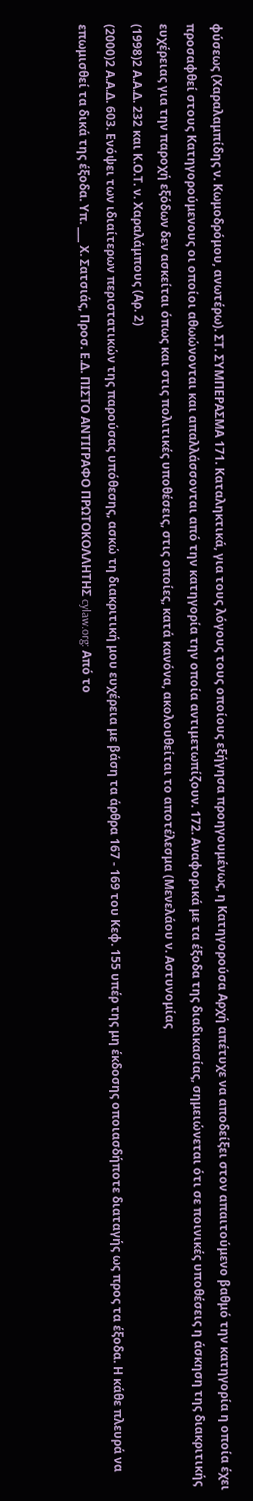φύσεως (Χαραλαμπίδης ν. Κωμοδρόμου, ανωτέρω). ΣΤ. ΣΥΜΠΕΡΑΣΜΑ 171. Καταληκτικά, για τους λόγους τους οποίους εξήγησα προηγουμένως, η Κατηγορούσα Αρχή απέτυχε να αποδείξει στον απαιτούμενο βαθμό την κατηγορία η οποία έχει προσαφθεί στους Κατηγορούμενους οι οποίοι αθωώνονται και απαλλάσσονται από την κατηγορία την οποία αντιμετωπίζουν. 172. Αναφορικά με τα έξοδα της διαδικασίας, σημειώνεται ότι σε ποινικές υποθέσεις η άσκηση της διακριτικής ευχέρειας για την παροχή εξόδων δεν ασκείται όπως και στις πολιτικές υποθέσεις, στις οποίες, κατά κανόνα, ακολουθείται το αποτέλεσμα (Μενελάου ν. Αστυνομίας
(1998)2 Α.Α.Δ. 232 και Κ.Ο.Τ. ν. Χαραλάμπους (Αρ. 2)
(2000)2 Α.Α.Δ. 603. Ενόψει των ιδιαίτερων περιστατικών της παρούσας υπόθεσης, ασκώ τη διακριτική μου ευχέρεια με βάση τα άρθρα 167 - 169 του Κεφ. 155 υπέρ της μη έκδοσης οποιασδήποτε διαταγής ως προς τα έξοδα. Η κάθε πλευρά να επωμισθεί τα δικά της έξοδα. Υπ. ___ Χ. Σατσιάς, Προσ. Ε.Δ. ΠΙΣΤΟ ΑΝΤΙΓΡΑΦΟ ΠΡΩΤΟΚΟΛΛΗΤΗΣ cylaw.org: Από το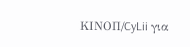ΚΙΝOΠ/CyLii για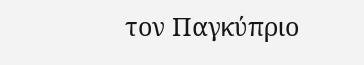τον Παγκύπριο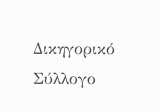Δικηγορικό Σύλλογο